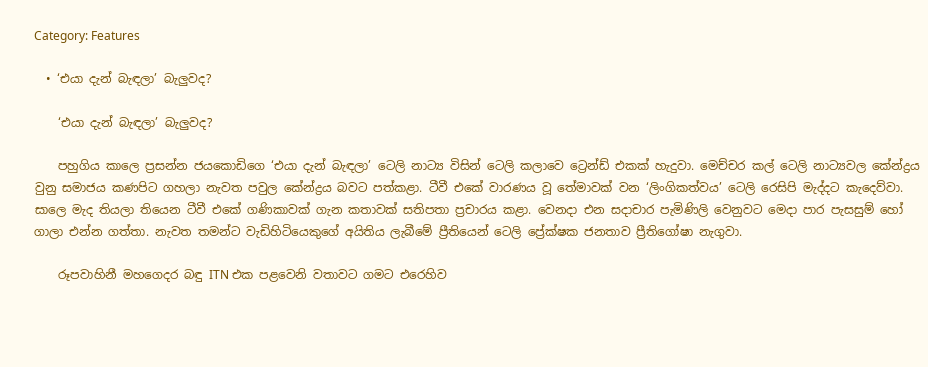Category: Features

  • ‘එයා දැන් බැඳලා’ බැලුවද?

    ‘එයා දැන් බැඳලා’ බැලුවද?

    පහුගිය කාලෙ ප්‍රසන්න ජයකොඩිගෙ ‘එයා දැන් බැඳලා’ ටෙලි නාට්‍ය විසින් ටෙලි කලාවෙ ට්‍රෙන්ඩ් එකක් හැදුවා. මෙච්චර කල් ටෙලි නාට්‍යවල කේන්ද්‍රය වුනු සමාජය කණපිට ගහලා නැවත පවුල කේන්ද්‍රය බවට පත්කළා. ටීවී එකේ වාරණය වූ තේමාවක් වන ‘ලිංගිකත්වය’ ටෙලි රෙසිපි මැද්දට කැදෙව්වා. සාලෙ මැද තියලා තියෙන ටීවී එකේ ගණිකාවක් ගැන කතාවක් සතිපතා ප්‍රචාරය කළා. වෙනදා එන සදාචාර පැමිණිලි වෙනුවට මෙදා පාර පැසසුම් හෝ ගාලා එන්න ගත්තා. නැවත තමන්ට වැඩිහිටියෙකුගේ අයිතිය ලැබීමේ ප්‍රීතියෙන් ටෙලි ප්‍රේක්ෂක ජනතාව ප්‍රීතිගෝෂා නැගුවා.

    රූපවාහිනී මහගෙදර බඳු ITN එක පළවෙනි වතාවට ගමට එරෙහිව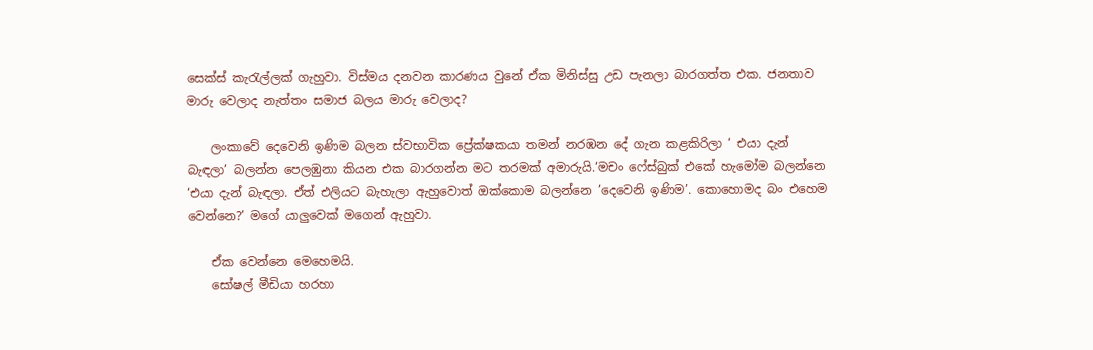සෙක්ස් කැරැල්ලක් ගැහුවා. විස්මය දනවන කාරණය වුනේ ඒක මිනිස්සු උඩ පැනලා බාරගත්ත එක. ජනතාව මාරු වෙලාද නැත්තං සමාජ බලය මාරු වෙලාද?

    ලංකාවේ දෙවෙනි ඉණිම බලන ස්වභාවික ප්‍රේක්ෂකයා තමන් නරඹන දේ ගැන කළකිරිලා ‘ එයා දැන් බැඳලා’ බලන්න පෙලඹුනා කියන එක බාරගන්න මට තරමක් අමාරුයි.‘මචං ෆේස්බුක් එකේ හැමෝම බලන්නෙ ‘එයා දැන් බැඳලා. ඒත් එලියට බැහැලා ඇහුවොත් ඔක්කොම බලන්නෙ ’දෙවෙනි ඉණිම’. කොහොමද බං එහෙම වෙන්නෙ?’ මගේ යාලුවෙක් මගෙන් ඇහුවා.

    ඒක වෙන්නෙ මෙහෙමයි.
    සෝෂල් මීඩියා හරහා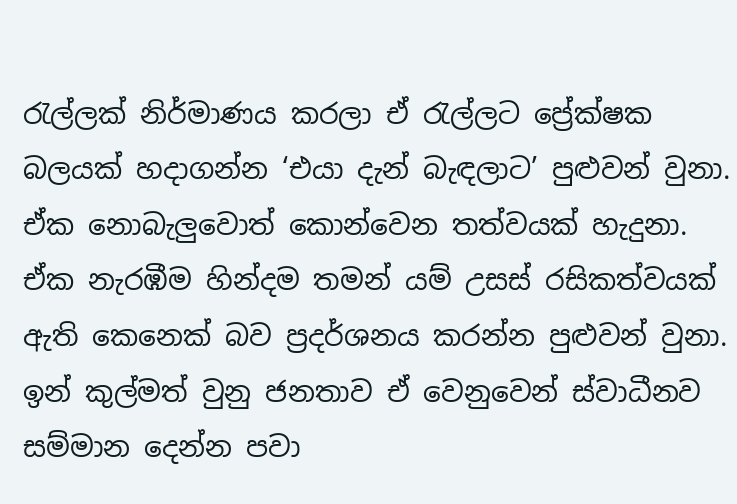රැල්ලක් නිර්මාණය කරලා ඒ රැල්ලට ප්‍රේක්ෂක බලයක් හදාගන්න ‘එයා දැන් බැඳලාට’ පුළුවන් වුනා. ඒක නොබැලුවොත් කොන්වෙන තත්වයක් හැදුනා. ඒක නැරඹීම හින්දම තමන් යම් උසස් රසිකත්වයක් ඇති කෙනෙක් බව ප්‍රදර්ශනය කරන්න පුළුවන් වුනා. ඉන් කුල්මත් වුනු ජනතාව ඒ වෙනුවෙන් ස්වාධීනව සම්මාන දෙන්න පවා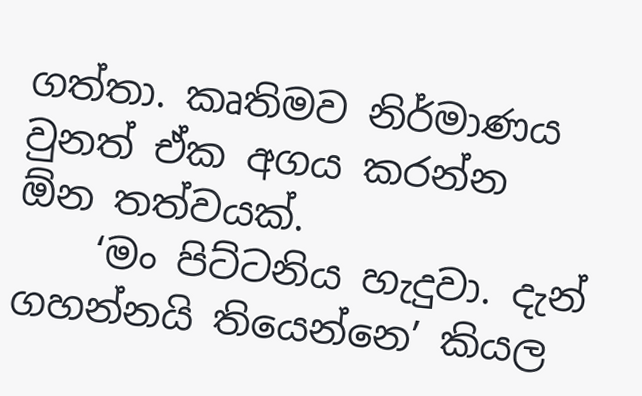ගත්තා. කෘතිමව නිර්මාණය වුනත් ඒක අගය කරන්න ඕන තත්වයක්.
    ‘මං පිට්ටනිය හැදුවා. දැන් ගහන්නයි තියෙන්නෙ’ කියල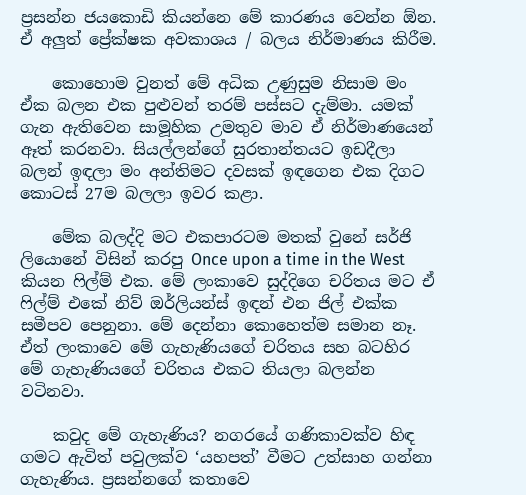ප්‍රසන්න ජයකොඩි කියන්නෙ මේ කාරණය වෙන්න ඕන. ඒ අලුත් ප්‍රේක්ෂක අවකාශය / බලය නිර්මාණය කිරීම.

    කොහොම වුනත් මේ අධික උණුසුම නිසාම මං ඒක බලන එක පුළුවන් තරම් පස්සට දැම්මා. යමක් ගැන ඇතිවෙන සාමූහික උමතුව මාව ඒ නිර්මාණයෙන් ඈත් කරනවා. සියල්ලන්ගේ සුරතාන්තයට ඉඩදීලා බලන් ඉඳලා මං අන්තිමට දවසක් ඉඳගෙන එක දිගට කොටස් 27ම බලලා ඉවර කළා.

    මේක බලද්දි මට එකපාරටම මතක් වුනේ සර්ජි ලියොනේ විසින් කරපු Once upon a time in the West කියන ෆිල්ම් එක. මේ ලංකාවෙ සුද්දිගෙ චරිතය මට ඒ ෆිල්ම් එකේ නිව් ඔර්ලියන්ස් ඉඳන් එන ජිල් එක්ක සමීපව පෙනුනා. මේ දෙන්නා කොහෙත්ම සමාන නෑ. ඒත් ලංකාවෙ මේ ගැහැණියගේ චරිතය සහ බටහිර මේ ගැහැණියගේ චරිතය එකට තියලා බලන්න වටිනවා.

    කවුද මේ ගැහැණිය? නගරයේ ගණිකාවක්ව හිඳ ගමට ඇවිත් පවුලක්ව ‘යහපත්’ වීමට උත්සාහ ගන්නා ගැහැණිය. ප්‍රසන්නගේ කතාවෙ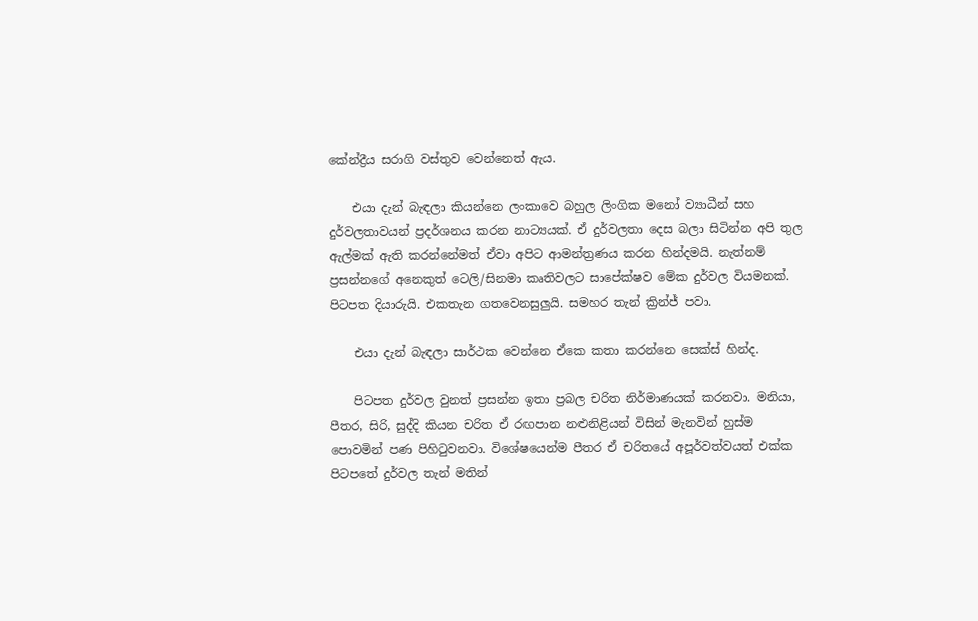කේන්ද්‍රීය සරාගි වස්තුව වෙන්නෙත් ඇය.

    එයා දැන් බැඳලා කියන්නෙ ලංකාවෙ බහුල ලිංගික මනෝ ව්‍යාධීන් සහ දුර්වලතාවයන් ප්‍රදර්ශනය කරන නාට්‍යයක්. ඒ දුර්වලතා දෙස බලා සිටින්න අපි තුල ඇල්මක් ඇති කරන්නේමත් ඒවා අපිට ආමන්ත්‍රණය කරන හින්දමයි. නැත්නම් ප්‍රසන්නගේ අනෙකුත්‍ ටෙලි/සිනමා කෘතිවලට සාපේක්ෂව මේක දුර්වල වියමනක්. පිටපත දියාරුයි. එකතැන ගතවෙනසුලුයි. සමහර තැන් ක්‍රින්ජ් පවා.

    එයා දැන් බැඳලා සාර්ථක වෙන්නෙ ඒකෙ කතා කරන්නෙ සෙක්ස් හින්ද.

    පිටපත දුර්වල වුනත් ප්‍රසන්න ඉතා ප්‍රබල චරිත නිර්මාණයක් කරනවා. මනියා, පීතර, සිරි, සුද්දි කියන චරිත ඒ රඟපාන නළුනිළියන් විසින් මැනවින් හුස්ම පොවමින් පණ පිහිටුවනවා. විශේෂයෙන්ම පීතර ඒ චරිතයේ අපූර්වත්වයත් එක්ක පිටපතේ දුර්වල තැන් මතින්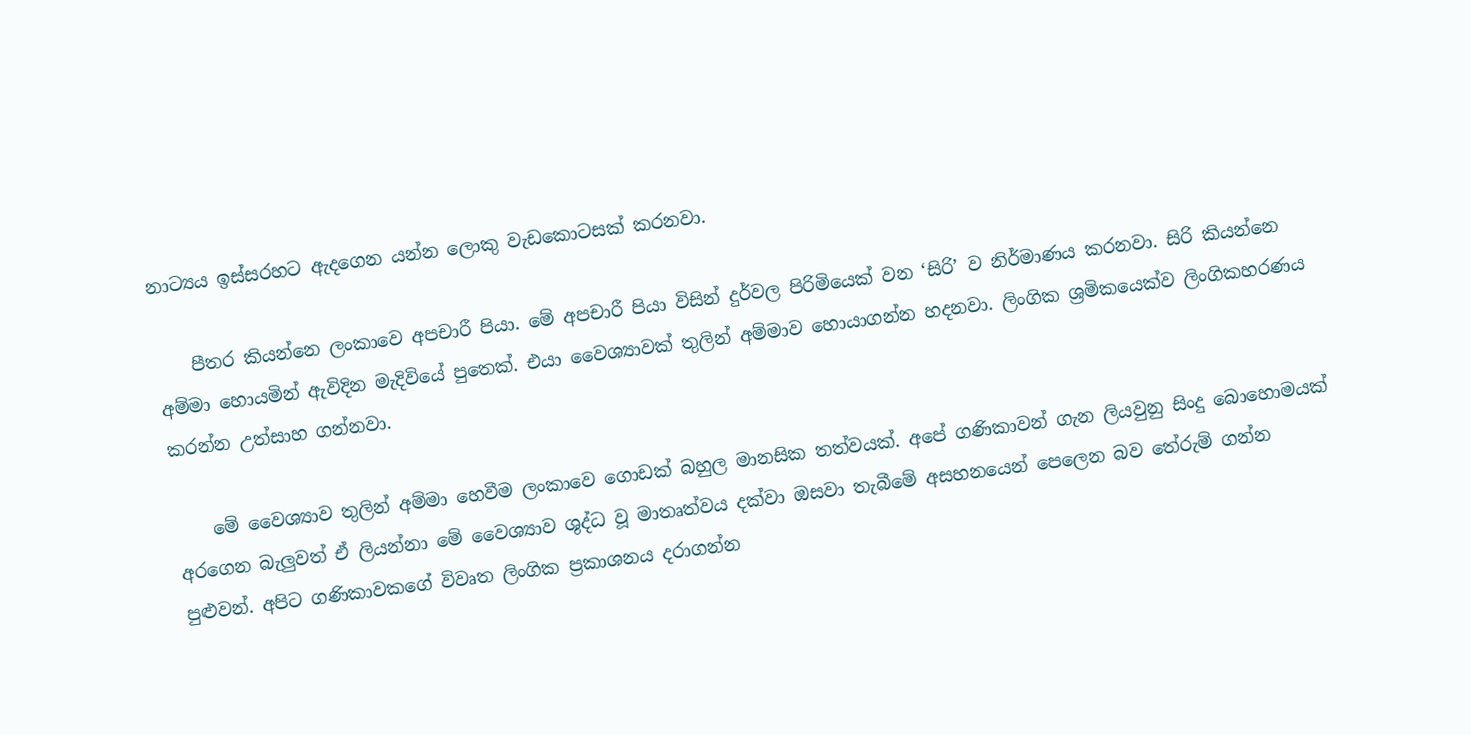නාට්‍යය ඉස්සරහට ඇදගෙන යන්න ලොකු වැඩකොටසක් කරනවා.

    පීතර කියන්නෙ ලංකාවෙ අපචාරී පියා. මේ අපචාරී පියා විසින් දුර්වල පිරිමියෙක් වන ‘සිරි’ ව නිර්මාණය කරනවා. සිරි කියන්නෙ අම්මා හොයමින් ඇවිදින මැදිවියේ පුතෙක්. එයා වෛශ්‍යාවක් තුලින් අම්මාව හොයාගන්න හදනවා. ලිංගික ශ්‍රමිකයෙක්ව ලිංගිකහරණය කරන්න උත්සාහ ගන්නවා.

    මේ වෛශ්‍යාව තුලින් අම්මා හෙවීම ලංකාවෙ ගොඩක් බහුල මානසික තත්වයක්. අපේ ගණිකාවන් ගැන ලියවුනු සිංදු බොහොමයක් අරගෙන බැලුවත් ඒ ලියන්නා මේ වෛශ්‍යාව ශුද්ධ වූ මාතෘත්වය දක්වා ඔසවා තැබීමේ අසහනයෙන් පෙලෙන බව තේරුම් ගන්න පුළුවන්. අපිට ගණිකාවකගේ විවෘත ලිංගික ප්‍රකාශනය දරාගන්න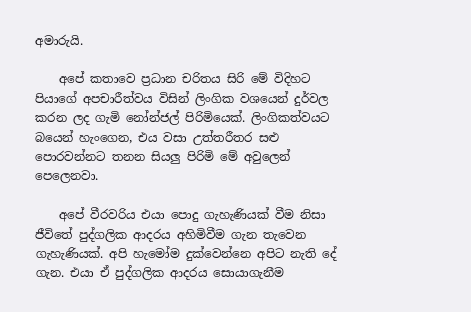අමාරුයි.

    අපේ කතාවෙ ප්‍රධාන චරිතය සිරි මේ විදිහට පියාගේ අපචාරීත්වය විසින් ලිංගික වශයෙන් දුර්වල කරන ලද ගැමි නෝන්ජල් පිරිමියෙක්. ලිංගිකත්වයට බයෙන් හැංගෙන, එය වසා උත්තරීතර සළු පොරවන්නට තනන සියලු පිරිමි මේ අවුලෙන් පෙලෙනවා.

    අපේ වීරවරිය එයා පොදු ගැහැණියක් වීම නිසා ජීවිතේ පුද්ගලික ආදරය අහිමිවීම ගැන තැවෙන ගැහැණියක්. අපි හැමෝම දුක්වෙන්නෙ අපිට නැති දේ ගැන. එයා ඒ පුද්ගලික ආදරය සොයාගැනීම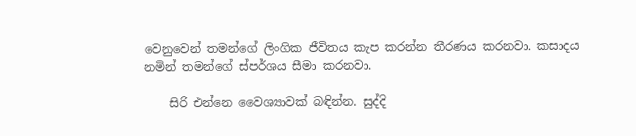වෙනුවෙන් තමන්ගේ ලිංගික ජීවිතය කැප කරන්න තීරණය කරනවා. කසාදය නමින් තමන්ගේ ස්පර්ශය සීමා කරනවා.

    සිරි එන්නෙ වෛශ්‍යාවක් බඳින්න. සුද්දි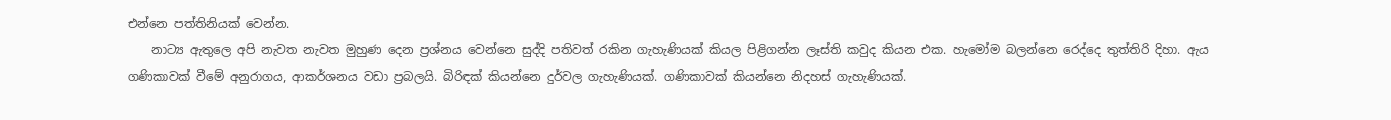එන්නෙ පත්තිනියක් වෙන්න.
    නාට්‍ය ඇතුලෙ අපි නැවත නැවත මුහුණ දෙන ප්‍රශ්නය වෙන්නෙ සුද්දි පතිවත් රකින ගැහැණියක් කියල පිළිගන්න ලෑස්ති කවුද කියන එක. හැමෝම බලන්නෙ රෙද්දෙ තුත්තිරි දිහා. ඇය ගණිකාවක් වීමේ අනුරාගය, ආකර්ශනය වඩා ප්‍රබලයි. බිරිඳක් කියන්නෙ දුර්වල ගැහැණියක්. ගණිකාවක් කියන්නෙ නිදහස් ගැහැණියක්.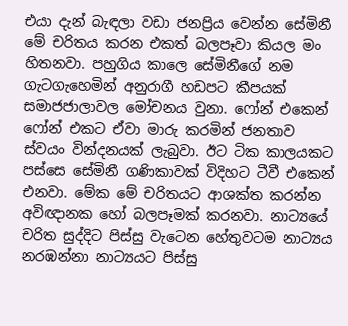එයා දැන් බැඳලා වඩා ජනප්‍රිය වෙන්න සේමිනී මේ චරිතය කරන එකත් බලපෑවා කියල මං හිතනවා. පහුගිය කාලෙ සේමිනීගේ නම ගැටගැහෙමින් අනුරාගී හඩපට කීපයක් සමාජජාලාවල මෝචනය වුනා. ෆෝන් එකෙන් ෆෝන් එකට ඒවා මාරු කරමින් ජනතාව ස්වයං වින්දනයක් ලැබුවා. ඊට ටික කාලයකට පස්සෙ සේමිනී ගණිකාවක් විදිහට ටීවී එකෙන් එනවා. මේක මේ චරිතයට ආශක්ත කරන්න අවිඥානක හෝ බලපෑමක් කරනවා. නාට්‍යයේ චරිත සුද්දිට පිස්සු වැටෙන හේතුවටම නාට්‍යය නරඹන්නා නාට්‍යයට පිස්සු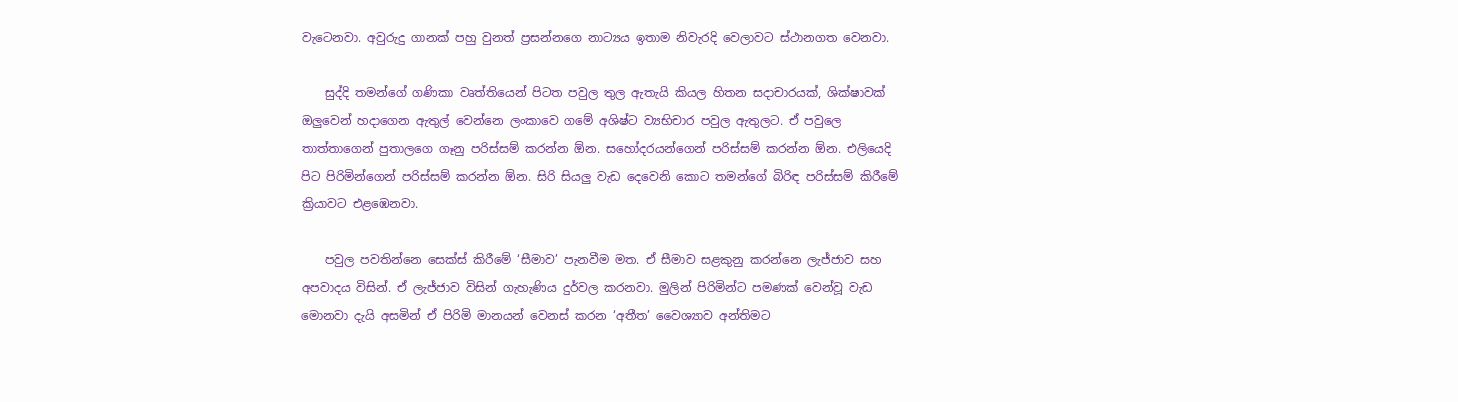වැටෙනවා. අවුරුදු ගානක් පහු වුනත් ප්‍රසන්නගෙ නාට්‍යය ඉතාම නිවැරදි වෙලාවට ස්ථානගත වෙනවා.

    සුද්දි තමන්ගේ ගණිකා වෘත්තියෙන් පිටත පවුල තුල ඇතැයි කියල හිතන සදාචාරයක්, ශික්ෂාවක් ඔලුවෙන් හදාගෙන ඇතුල් වෙන්නෙ ලංකාවෙ ගමේ අශිෂ්ට ව්‍යභිචාර පවුල ඇතුලට. ඒ පවුලෙ තාත්තාගෙන් පුතාලගෙ ගෑනු පරිස්සම් කරන්න ඕන. සහෝදරයන්ගෙන් පරිස්සම් කරන්න ඕන. එලියෙදි පි‍ට පිරිමින්ගෙන් පරිස්සම් කරන්න ඕන. සිරි සියලු වැඩ දෙවෙනි කොට තමන්ගේ බිරිඳ පරිස්සම් කිරීමේ ක්‍රියාවට එළඹෙනවා.

    පවුල පවතින්නෙ සෙක්ස් කිරීමේ ‘සීමාව’ පැනවීම මත. ඒ සීමාව සළකුනු කරන්නෙ ලැජ්ජාව සහ අපවාදය විසින්. ඒ ලැජ්ජාව විසින් ගැහැණිය දුර්වල කරනවා. මුලින් පිරිමින්ට පමණක් වෙන්වූ වැඩ‍ මොනවා දැයි අසමින් ඒ පිරිමි මානයන් වෙනස් කරන ‘අතීත’ වෛශ්‍යාව අන්තිමට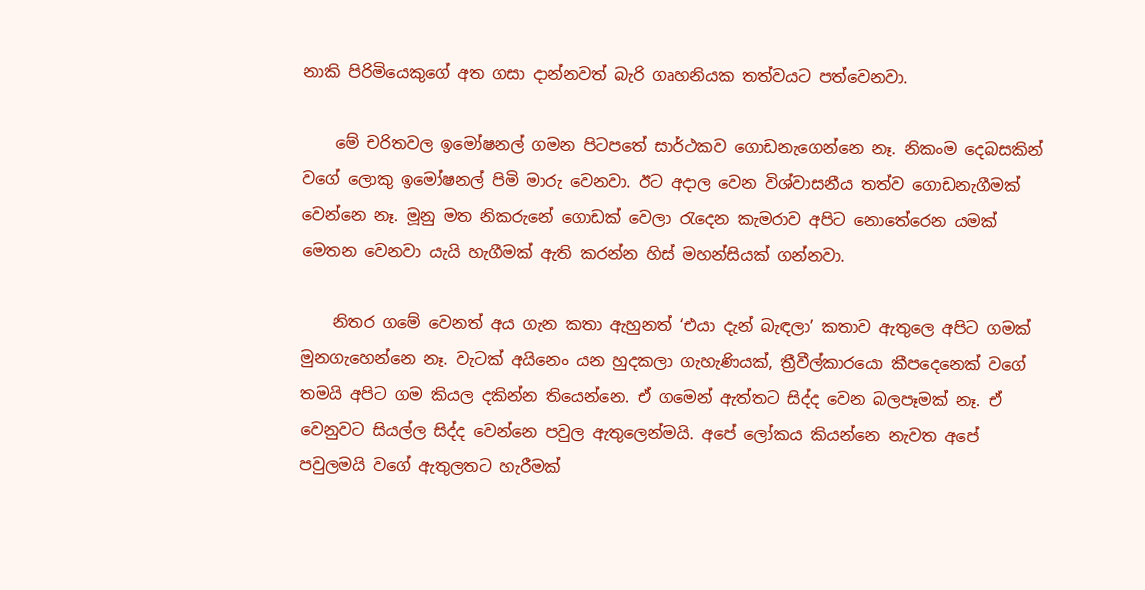නාකි පිරිමියෙකුගේ අත ගසා දාන්නවත් බැරි ගෘහනියක තත්වයට පත්වෙනවා.

    මේ චරිතවල ඉමෝෂනල් ගමන පිටපතේ සාර්ථකව ගොඩනැගෙන්නෙ නෑ. නිකංම දෙබසකින් වගේ ලොකු ඉමෝෂනල් පිමි මාරු වෙනවා. ඊට අදාල වෙන විශ්වාසනීය තත්ව ගොඩනැගීමක් වෙන්නෙ නෑ. මූනු මත නිකරුනේ ගොඩක් වෙලා රැදෙන කැමරාව අපිට නොතේරෙන යමක් මෙතන වෙනවා යැයි හැගීමක් ඇති කරන්න හිස් මහන්සියක් ගන්නවා.

    නිතර ගමේ වෙනත් අය ගැන කතා ඇහුනත් ‘එයා දැන් බැඳලා’ කතාව ඇතුලෙ අපිට ගමක් මුනගැහෙන්නෙ නෑ. වැටක් අයිනෙං යන හුදකලා ගැහැණියක්, ත්‍රීවීල්කාරයො කීපදෙනෙක් වගේ තමයි අපිට ගම කියල දකින්න තියෙන්නෙ. ඒ ගමෙන් ඇත්තට සිද්ද වෙන බලපෑමක් නෑ. ඒ වෙනුවට සියල්ල සිද්ද වෙන්නෙ පවුල ඇතුලෙන්මයි. අපේ ලෝකය කියන්නෙ නැවත අපේ පවුලමයි වගේ ඇතුලතට හැරීමක්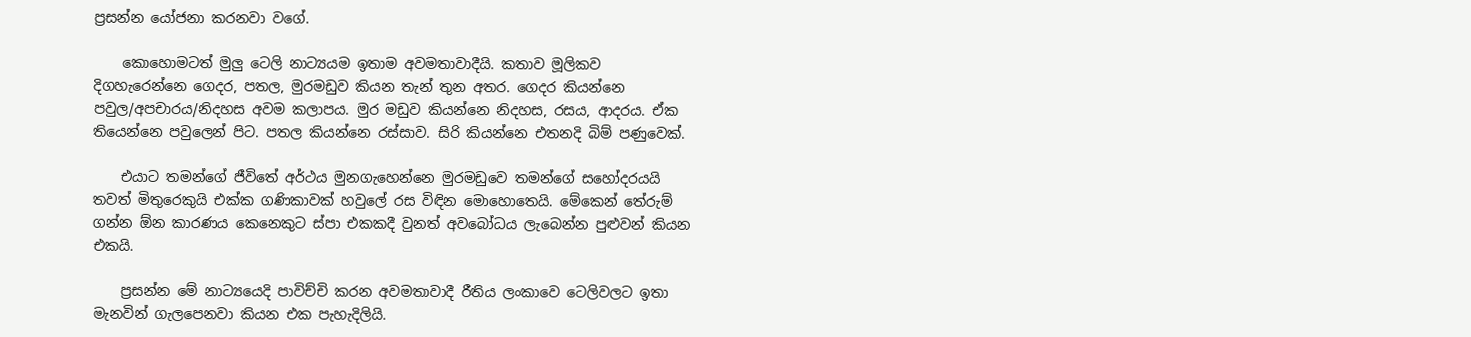ප්‍රසන්න යෝජනා කරනවා වගේ.

    කොහොමටත් මුලු ටෙලි නාට්‍යයම ඉතාම අවමතාවාදීයි. කතාව මූලිකව දිගහැරෙන්නෙ ගෙදර, පතල, මුරමඩුව කියන තැන් තුන අතර. ගෙදර කියන්නෙ පවුල/අපචාරය/නිදහස අවම කලාපය. මුර මඩුව කියන්නෙ නිදහස, රසය, ආදරය. ඒක තියෙන්නෙ පවුලෙන් පිට. පතල කියන්නෙ රස්සාව. සිරි කියන්නෙ එතනදි බිම් පණුවෙක්.

    එයාට තමන්ගේ ජීවිතේ අර්ථය මුනගැහෙන්නෙ මුරමඩුවෙ තමන්ගේ සහෝදරයයි තවත් මිතුරෙකුයි එක්ක ගණිකාවක් හවුලේ රස විඳින මොහොතෙයි. මේකෙන් තේරුම් ගන්න ඕන කාරණය කෙනෙකුට ස්පා එකකදී වුනත් අවබෝධය ලැබෙන්න පුළුවන් කියන එකයි.

    ප්‍රසන්න මේ නාට්‍යයෙදි පාවිච්චි කරන අවමතාවාදී රීතිය ලංකාවෙ ටෙලිවලට ඉතා මැනවින් ගැලපෙනවා කියන එක පැහැදිලියි.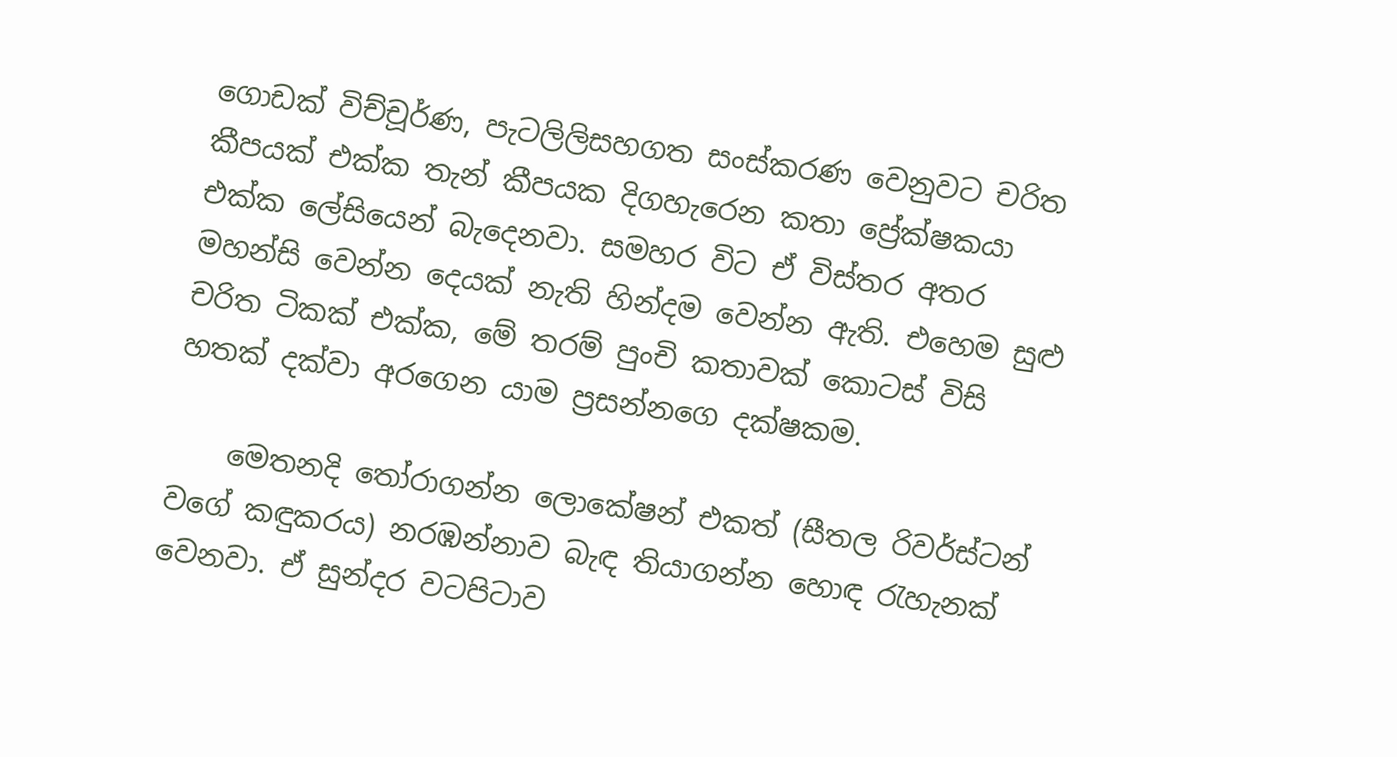ගොඩක් විච්චූර්ණ, පැටලිලිසහගත සංස්කරණ වෙනුවට චරිත කීපයක් එක්ක තැන් කීපයක දිගහැරෙන කතා ප්‍රේක්ෂකයා එක්ක ලේසියෙන් බැදෙනවා. සමහර විට ඒ විස්තර අතර මහන්සි වෙන්න දෙයක් නැති හින්දම වෙන්න ඇති. එහෙම සුළු චරිත ටිකක් එක්ක, මේ තරම් පුංචි කතාවක් කොටස් විසි හතක් දක්වා අරගෙන යාම ප්‍රසන්නගෙ දක්ෂකම.

    මෙතනදි තෝරාගන්න ලොකේෂන් එකත් (සීතල රිවර්ස්ටන් වගේ කඳුකරය) නරඹන්නාව බැඳ තියාගන්න හොඳ රැහැනක් වෙනවා. ඒ සුන්දර වටපිටාව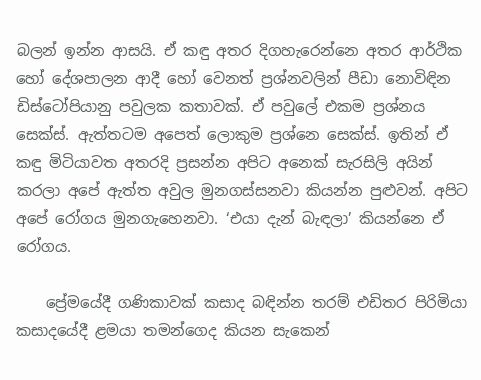බලන් ඉන්න ආසයි. ඒ කඳු අතර දිගහැරෙන්නෙ අතර ආර්ථික හෝ දේශපාලන ආදී හෝ වෙනත් ප්‍රශ්නවලින් පීඩා නොවිඳින ඩිස්ටෝපියානු පවුලක කතාවක්. ඒ පවුලේ එකම ප්‍රශ්නය සෙක්ස්. ඇත්තටම අපෙත් ලොකුම ප්‍රශ්නෙ සෙක්ස්. ඉතින් ඒ කඳු මිටියාවත අතරදි ප්‍රසන්න අපිට අනෙක් සැරසිලි අයින් කරලා අපේ ඇත්ත අවුල මුනගස්සනවා කියන්න පුළුවන්. අපිට අපේ රෝගය මුනගැහෙනවා. ‘එයා දැන් බැඳලා’ කියන්නෙ ඒ රෝගය.

    ප්‍රේමයේදී ගණිකාවක් කසාද බඳින්න තරම් එඩිතර පිරිමියා කසාදයේදී ළමයා තමන්ගෙද කියන සැකෙන්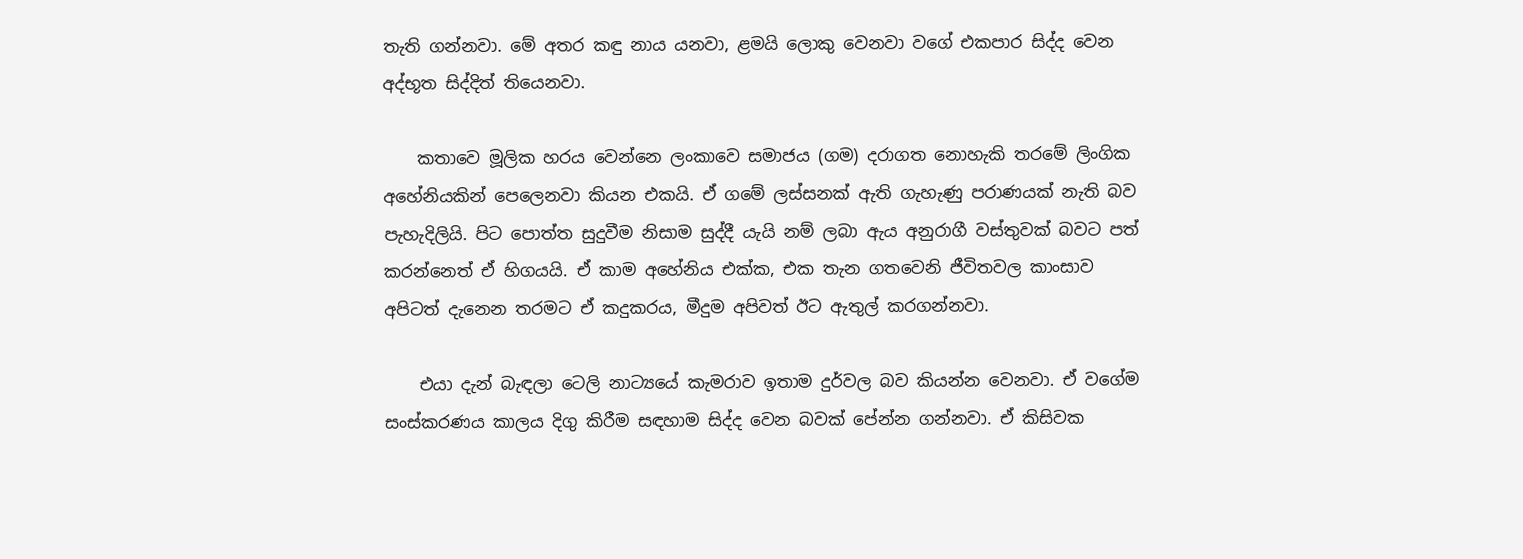තැති ගන්නවා. මේ අතර කඳු නාය යනවා, ළමයි ලොකු වෙනවා වගේ එකපාර සිද්ද වෙන අද්භූත සිද්දිත් තියෙනවා.

    කතාවෙ මූලික හරය වෙන්නෙ ලංකාවෙ සමාජය (ගම) දරාගත නොහැකි තරමේ ලිංගික අහේනියකින් පෙලෙනවා කියන එකයි. ඒ ගමේ ලස්සනක් ඇති ගැහැණු පරාණයක් නැති බව පැහැදිලියි. පිට පොත්ත සුදුවීම නිසාම සුද්දී යැයි නම් ලබා ඇය අනුරාගී වස්තුවක් බවට පත් කරන්නෙත් ඒ හිගයයි. ඒ කාම අහේනිය එක්ක, එක තැන ගතවෙනි ජීවිතවල කාංසාව අපිටත් දැනෙන තරමට ඒ කදුකරය, මීදුම අපිවත් ඊට ඇතුල් කරගන්නවා.

    එයා දැන් බැඳලා ටෙලි නාට්‍යයේ කැමරාව ඉතාම දුර්වල බව කියන්න වෙනවා. ඒ වගේම සංස්කරණය කාලය දිගු කිරීම සඳහාම සිද්ද වෙන බවක් පේන්න ගන්නවා. ඒ කිසිවක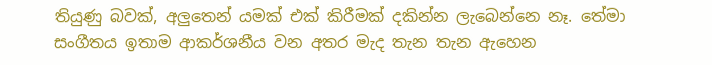තියුණු බවක්, අලුතෙන් යමක් එක් කිරීමක් දකින්න ලැබෙන්නෙ නෑ. තේමා සංගීතය ඉතාම ආකර්ශනීය වන අතර මැද තැන තැන ඇහෙන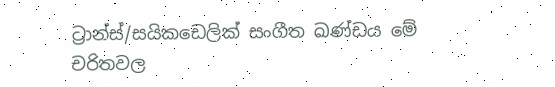ට්‍රාන්ස්/සයිකඩෙලික් සංගීත ඛණ්ඩය මේ චරිතවල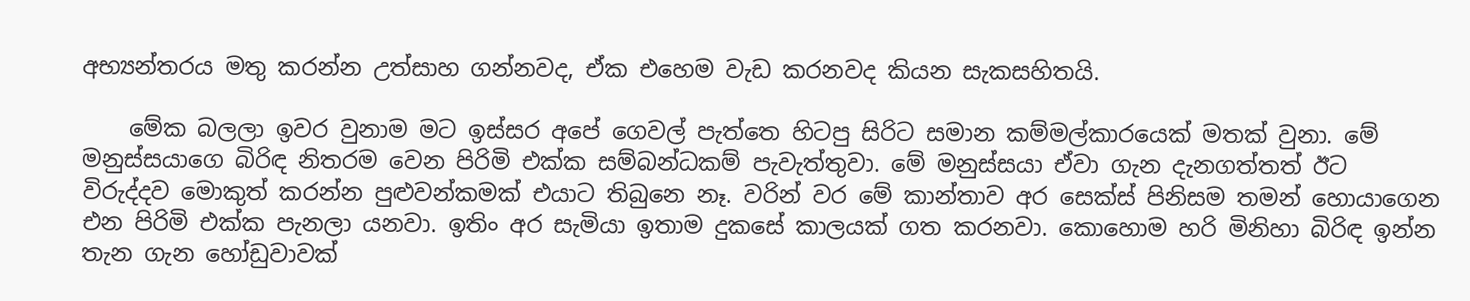අභ්‍යන්තරය මතු කරන්න උත්සාහ ගන්නවද, ඒක එහෙම වැඩ කරනවද කියන සැකසහිතයි.

    මේක බලලා ඉවර වුනාම මට ඉස්සර අපේ ගෙවල් පැත්තෙ හිටපු සිරිට සමාන කම්මල්කාරයෙක් මතක් වුනා. මේ මනුස්සයාගෙ බිරිඳ නිතරම වෙන පිරිමි එක්ක සම්බන්ධකම් පැවැත්තුවා. මේ මනුස්සයා ඒවා ගැන දැනගත්තත් ඊට විරුද්දව මොකුත් කරන්න පුළුවන්කමක් එයාට තිබුනෙ නෑ. වරින් වර මේ කාන්තාව අර සෙක්ස් පිනිසම තමන් හො‍යාගෙන එන පිරිමි එක්ක පැනලා යනවා. ඉතිං අර සැමියා ඉතාම දුකසේ කාලයක් ගත කරනවා. කොහොම හරි මිනිහා බිරිඳ ඉන්න තැන ගැන හෝඩුවාවක්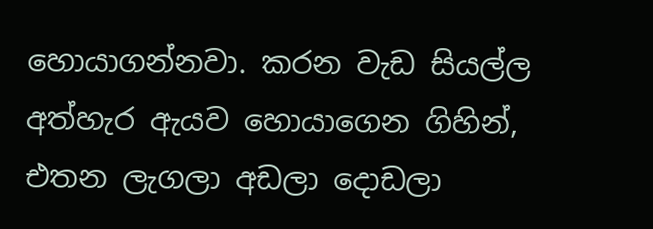හොයාගන්නවා. කරන වැඩ සියල්ල අත්හැර ඇයව හොයාගෙන ගිහින්, එතන ලැගලා අඩලා දොඩලා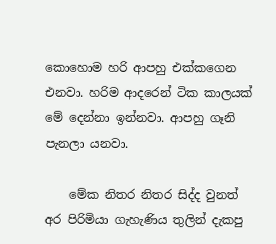කොහොම හරි ආපහු එක්කගෙන එනවා. හරිම ආදරෙන් ටික කාලයක් මේ දෙන්නා ඉන්නවා. ආපහු ගෑනි පැනලා යනවා.

    මේක නිතර නිතර සිද්ද වුනත් අර පිරිමියා ගැහැණිය තුලින් දැකපු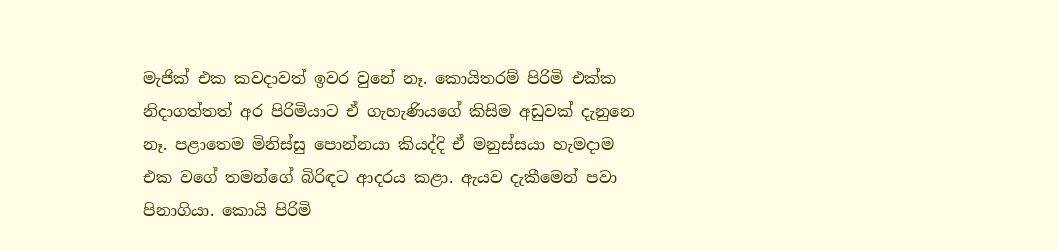මැජික් එක කවදාවත් ඉවර වුනේ නෑ. කොයිතරම් පිරිමි එක්ක නිදාගත්තත් අර පිරිමියාට ඒ ගැහැණියගේ කිසිම අඩුවක් දැනුනෙ නෑ. පළාතෙම මිනිස්සු පොන්නයා කියද්දි ඒ මනුස්සයා හැමදාම එක වගේ තමන්ගේ බිරිඳට ආදරය කළා. ඇයව දැකීමෙන් පවා පිනාගියා. කොයි පිරිමි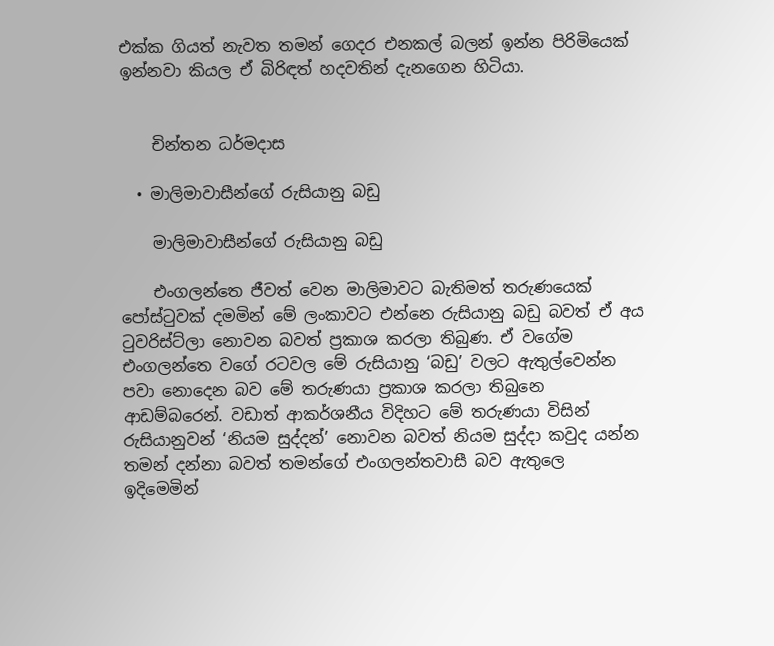එක්ක ගියත් නැවත තමන් ගෙදර එනකල් බලන් ඉන්න පිරිමියෙක් ඉන්නවා කියල ඒ බිරිඳත් හදවතින් දැනගෙන හිටියා.


    චින්තන ධර්මදාස

  • මාලිමාවාසීන්ගේ රුසියානු බඩු

    මාලිමාවාසීන්ගේ රුසියානු බඩු

    එංගලන්තෙ ජීවත් වෙන මාලිමාවට බැතිමත් තරුණයෙක් පෝස්ටුවක් දමමින් මේ ලංකාවට එන්නෙ රුසියානු බඩු බවත් ඒ අය ටුවරිස්ට්ලා නොවන බවත් ප්‍රකාශ කරලා තිබුණ. ඒ වගේම එංගලන්තෙ වගේ රටවල මේ රුසියානු ‘බඩු’ වලට ඇතුල්වෙන්න පවා නොදෙන බව මේ තරුණයා ප්‍රකාශ කරලා තිබුනෙ ආඩම්බරෙන්. වඩාත් ආකර්ශනීය විදිහට මේ තරුණයා විසින් රුසියානුවන් ‘නියම සුද්දන්’ නොවන බවත් නියම සුද්දා කවුද යන්න තමන් දන්නා බවත් තමන්ගේ එංගලන්තවාසී බව ඇතුලෙ ඉදිමෙමින්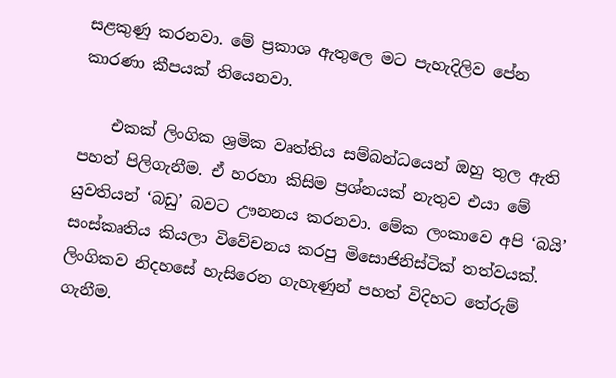සළකුණු කරනවා. මේ ප්‍රකාශ ඇතුලෙ මට පැහැදිලිව පේන කාරණා කීපයක් තියෙනවා.

    එකක් ලිංගික ශ්‍රමික වෘත්තිය සම්බන්ධයෙන් ඔහු තුල ඇති පහත් පිලිගැනීම. ඒ හරහා කිසිම ප්‍රශ්නයක් නැතුව එයා මේ යුවතියන් ‘බඩු’ බවට ඌනනය කරනවා. මේක ලංකාවෙ අපි ‘බයි’ සංස්කෘතිය කියලා විවේචනය කරපු මිසොජිනිස්ටික් තත්වයක්. ලිංගිකව නිදහසේ හැසිරෙන ගැහැණුන් පහත් විදිහට තේරුම් ගැනීම.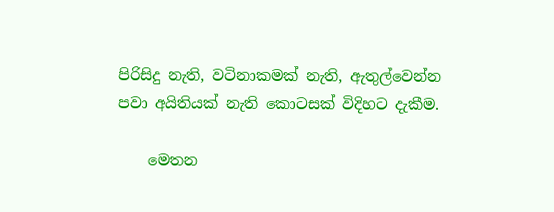පිරිසිදු නැති, වටිනාකමක් නැති, ඇතුල්වෙන්න පවා අයිතියක් නැති කොටසක් විදිහට දැකීම.

    මෙතන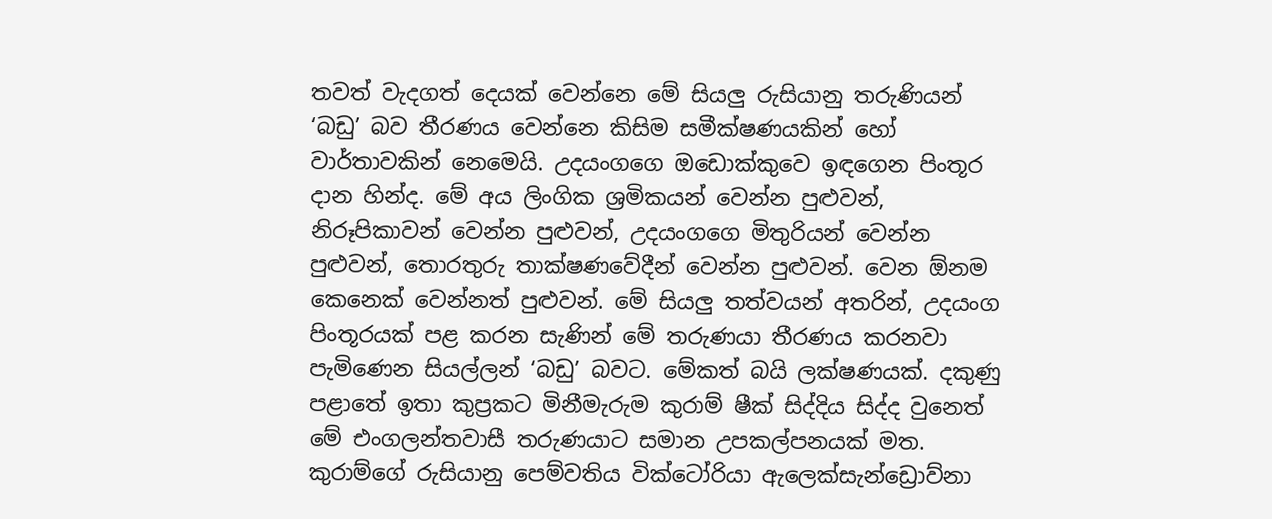තවත් වැදගත් දෙයක් වෙන්නෙ මේ සියලු රුසියානු තරුණියන් ‘බඩු’ බව තීරණය වෙන්නෙ කිසිම සමීක්ෂණයකින් හෝ වාර්තාවකින් නෙමෙයි. උදයංගගෙ ඔඩොක්කුවෙ ඉඳගෙන පිංතූර දාන හින්ද. මේ අය ලිංගික ශ්‍රමිකයන් වෙන්න පුළුවන්, නිරූපිකාවන් වෙන්න පුළුවන්, උදයංගගෙ මිතුරියන් වෙන්න පුළුවන්, තොරතුරු තාක්ෂණවේදීන් වෙන්න පුළුවන්. වෙන ඕනම කෙනෙක් වෙන්නත් පුළුවන්. මේ සියලු තත්වයන් අතරින්, උදයංග පිංතූරයක් පළ කරන සැණින් මේ තරුණයා තීරණය කරනවා පැමිණෙන සියල්ලන් ‘බඩු’ බවට. මේකත් බයි ලක්ෂණයක්. දකුණු පළාතේ ඉතා කුප්‍රකට මිනීමැරුම කුරාම් ෂීක් සිද්දිය සිද්ද වුනෙත් මේ එංගලන්තවාසී තරුණයාට සමාන උපකල්පනයක් මත. කුරාම්ගේ රුසියානු පෙම්වතිය වික්ටෝරියා ඇලෙක්සැන්ඩ්‍රොව්නා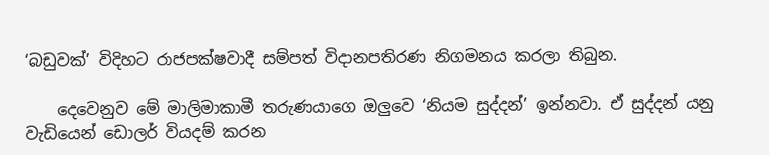‘බඩුවක්’ විදිහට රාජපක්ෂවාදී සම්පත් විදානපතිරණ නිගමනය කරලා තිබුන.

    දෙවෙනුව මේ මාලිමාකාමී තරුණයාගෙ ඔලුවෙ ‘නියම සුද්දන්’ ඉන්නවා. ඒ සුද්දන් යනු වැඩියෙන් ඩොලර් වියදම් කරන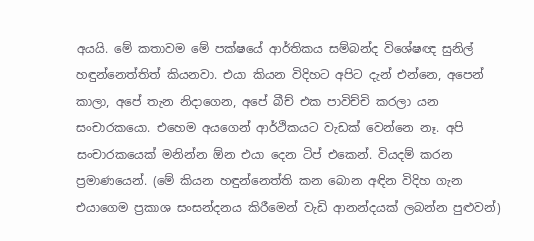අයයි. මේ කතාවම මේ පක්ෂයේ ආර්තිකය සම්බන්ද විශේෂඥ සුනිල් හඳුන්නෙත්තිත් කියනවා. එයා කියන විදිහට අපිට දැන් එන්නෙ, අපෙන් කාලා, අපේ තැන නිදාගෙන, අපේ බීච් එක පාවිච්චි කරලා යන සංචාරකයො. එහෙම අයගෙන් ආර්ථිකයට වැඩක් වෙන්නෙ නෑ. අපි සංචාරකයෙක් මනින්න ඕන එයා දෙන ටිප් එකෙන්. වියදම් කරන ප්‍රමාණයෙන්. (මේ කියන හඳුන්නෙත්ති කන බොන අඳින විදිහ ගැන එයාගෙම ප්‍රකාශ සංසන්දනය කිරීමෙන් වැඩි ආනන්දයක් ලබන්න පුළුවන්)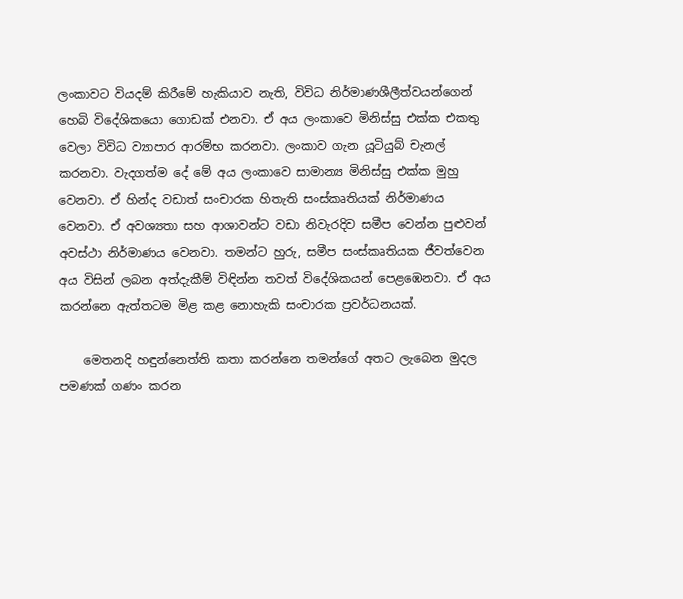ලංකාවට වියදම් කිරීමේ හැකියාව නැති, විවිධ නිර්මාණශීලීත්වයන්ගෙන් හෙබි විදේශිකයො ගොඩක් එනවා. ඒ අය ලංකාවෙ මිනිස්සු එක්ක එකතු වෙලා විවිධ ව්‍යාපාර ආරම්භ කරනවා. ලංකාව ගැන යූටියුබ් චැනල් කරනවා. වැදගත්ම දේ මේ අය ලංකාවෙ සාමාන්‍ය මිනිස්සු එක්ක මුහු වෙනවා. ඒ හින්ද වඩාත් සංචාරක හිතැති සංස්කෘතියක් නිර්මාණය වෙනවා. ඒ අවශ්‍යතා සහ ආශාවන්ට වඩා නිවැරදිව සමීප වෙන්න පුළුවන් අවස්ථා නිර්මාණය වෙනවා. තමන්‍ට හුරු, සමීප සංස්කෘතියක ජීවත්වෙන අය විසින් ලබන අත්දැකීම් විඳින්න තවත් විදේශිකයන් පෙළඹෙනවා. ඒ අය කරන්නෙ ඇත්තටම මිළ කළ නොහැකි සංචාරක ප්‍රවර්ධනයක්.

    මෙතනදි හඳුන්නෙත්ති කතා කරන්නෙ තමන්ගේ අතට ලැබෙන මුදල පමණක් ගණං කරන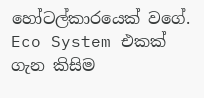හෝටල්කාරයෙක් වගේ. Eco System එකක් ගැන කිසිම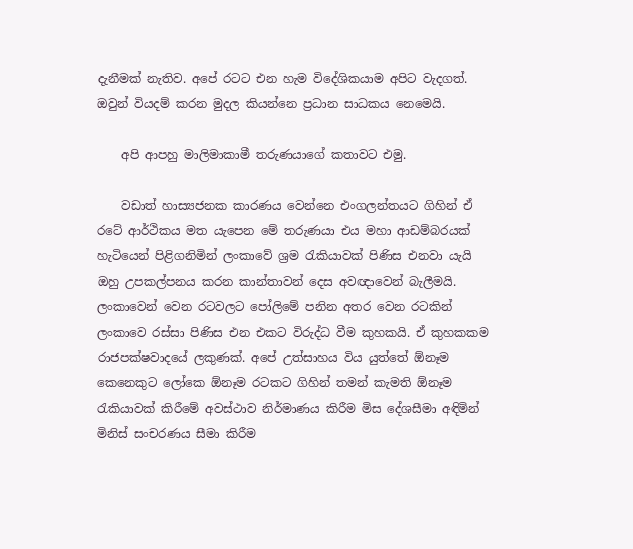දැනීමක් නැතිව. අපේ රටට එන හැම විදේශිකයාම අපිට වැදගත්. ඔවුන් වියදම් කරන මුදල කියන්නෙ ප්‍රධාන සාධකය නෙමෙයි.

    අපි ආපහු මාලිමාකාමී තරුණයාගේ කතාවට එමු.

    වඩාත් හාස්‍යජනක කාරණය වෙන්නෙ එංගලන්තයට ගිහින් ඒ රටේ ආර්ථිකය මත යැපෙන මේ තරුණයා එය මහා ආඩම්බරයක් හැටියෙන් පිළිගනිමින් ලංකාවේ ශ්‍රම රැකියාවක් පිණිස එනවා යැයි ඔහු උපකල්පනය කරන කාන්තාවන් දෙස අවඥාවෙන් බැලීමයි. ලංකාවෙන් වෙන රටවලට පෝලිමේ පනින අතර වෙන රටකින් ලංකාවෙ රස්සා පිණිස එන එකට විරුද්ධ වීම කුහකයි. ඒ කුහකකම රාජපක්ෂවාදයේ ලකුණක්. අපේ උත්සාහය විය යුත්තේ ඕනෑම කෙනෙකුට ලෝකෙ ඕනෑම රටකට ගිහින් තමන් කැමති ඕනෑම රැකියාවක් කිරීමේ අවස්ථාව නිර්මාණය කිරීම මිස දේශසීමා අඳිමින් මිනිස් සංචරණය සීමා කිරීම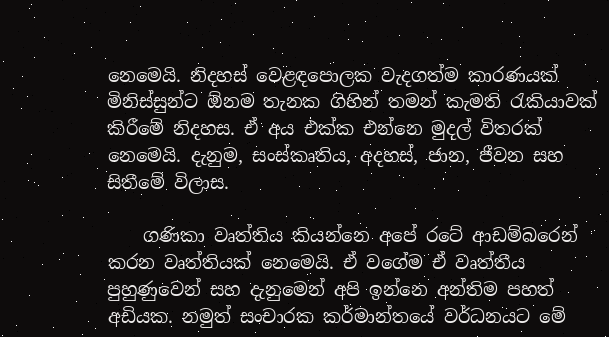නෙමෙයි. නිදහස් වෙළඳපොලක වැදගත්ම කාරණයක් මිනිස්සුන්ට ඕනම තැනක ගිහින් තමන් කැමති රැකියාවක් කිරීමේ නිදහස. ඒ අය එක්ක එන්නෙ මුදල් විතරක් නෙමෙයි. දැනුම, සංස්කෘතිය, අදහස්, ජාන, ජීවන සහ සිතීමේ විලාස.

    ගණිකා වෘත්තිය කියන්නෙ අපේ රටේ ආඩම්බරෙන් කරන වෘත්තියක් නෙමෙයි. ඒ වගේම ඒ වෘත්තීය පුහුණුවෙන් සහ දැනුමෙන් අපි ඉන්නෙ අන්තිම පහත් අඩියක. නමුත් සංචාරක කර්මාන්තයේ වර්ධනයට මේ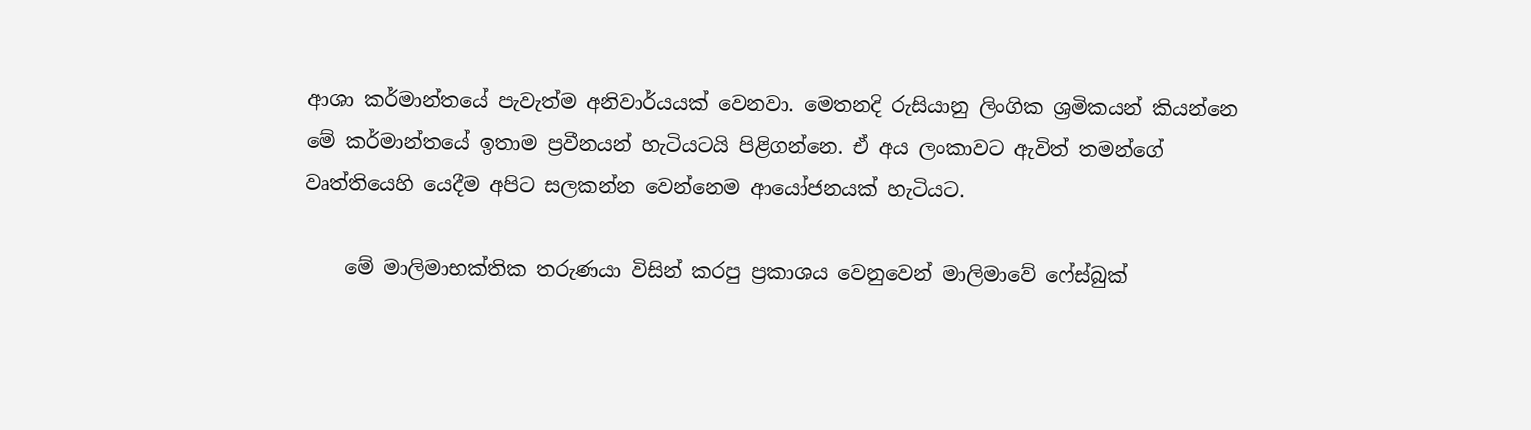ආශා කර්මාන්තයේ පැවැත්ම අනිවාර්යයක් වෙනවා. මෙතනදි රුසියානු ලිංගික ශ්‍රමිකයන් කියන්නෙ මේ කර්මාන්තයේ ඉතාම ප්‍රවීනයන් හැටියටයි පිළිගන්නෙ. ඒ අය ලංකාවට ඇවිත් තමන්ගේ වෘත්තියෙහි යෙදීම අපිට සලකන්න වෙන්නෙම ආයෝජනයක් හැටියට.

    මේ මාලිමාභක්තික තරුණයා විසින් කරපු ප්‍රකාශය වෙනුවෙන් මාලිමාවේ ෆේස්බුක්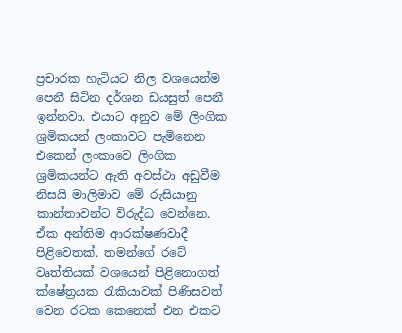ප්‍රචාරක හැටියට නිල වශයෙන්ම පෙනී සිටින දර්ශන ඩයසුත් පෙනී ඉන්නවා. එයාට අනුව මේ ලිංගික ශ්‍රමිකයන් ලංකාවට පැමිනෙන එකෙන් ලංකාවෙ ලිංගික ශ්‍රමිකයන්ට ඇති අවස්ථා අඩුවීම නිසයි මාලිමාව මේ රුසියානු කාන්තාවන්ට විරුද්ධ වෙන්නෙ. ඒක අන්තිම ආරක්ෂණවාදී පිළිවෙතක්. තමන්ගේ රටේ වෘත්තියක් වශයෙන් පිළිනොගත් ක්ෂේත්‍රයක රැකියාවක් පිණිසවත් වෙන රටක කෙනෙක් එන එකට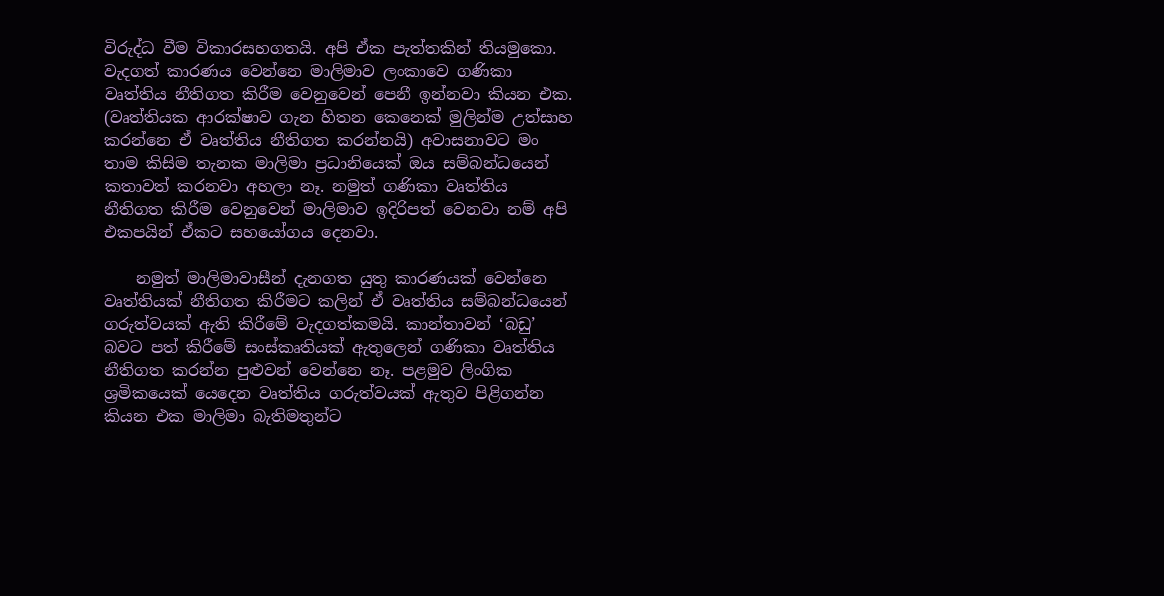විරුද්ධ වීම විකාරසහගතයි. අපි ඒක පැත්තකින් තියමුකො. වැදගත් කාරණය වෙන්නෙ මාලිමාව ලංකාවෙ ගණිකා වෘත්තිය නීතිගත කිරීම වෙනුවෙන් පෙනී ඉන්නවා කියන එක. (වෘත්තියක ආරක්ෂාව ගැන හිතන කෙනෙක් මුලින්ම උත්සාහ කරන්නෙ ඒ වෘත්තිය නීතිගත කරන්නයි) අවාසනාවට මං තාම කිසිම තැනක මාලිමා ප්‍රධානියෙක් ඔය සම්බන්ධයෙන් කතාවත් කරනවා අහලා නෑ. නමුත් ගණිකා වෘත්තිය නීතිගත කිරීම වෙනුවෙන් මාලිමාව ඉදිරිපත් වෙනවා නම් අපි එකපයින් ඒකට සහයෝගය දෙනවා.

    නමුත් මාලිමාවාසීන් දැනගත යුතු කාරණයක් වෙන්නෙ වෘත්තියක් නීතිගත කිරීමට කලින් ඒ වෘත්තිය සම්බන්ධයෙන් ගරුත්වයක් ඇති කිරීමේ වැදගත්කමයි. කාන්තාවන් ‘බඩු’ බවට පත් කිරීමේ සංස්කෘතියක් ඇතුලෙන් ගණිකා වෘත්තිය නීතිගත කරන්න පුළුවන් වෙන්නෙ නෑ. පළමුව ලිංගික ශ්‍රමිකයෙක් යෙදෙන වෘත්තිය ගරුත්වයක් ඇතුව පිළිගන්න කියන එක මාලිමා බැතිමතුන්ට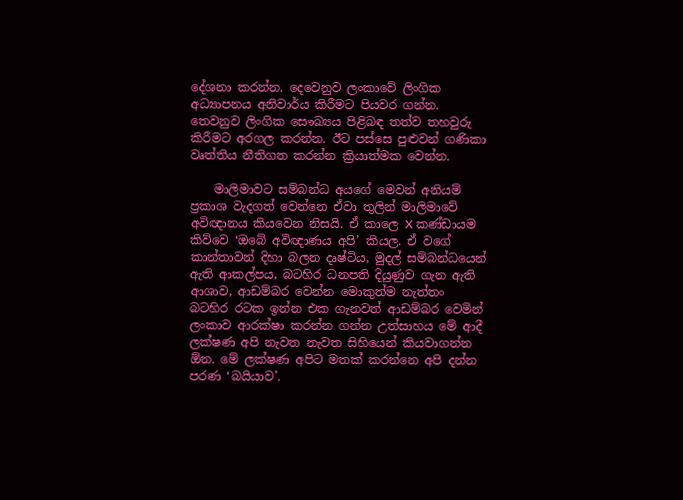දේශනා කරන්න. දෙවෙනුව ලංකාවේ ලිංගික අධ්‍යාපනය අනිවාර්ය කිරීමට පියවර ගන්න. තෙවනුව ලිංගික සෞඛ්‍යය පිළිබඳ තත්ව තහවුරු කිරීමට අරගල කරන්න. ඊට පස්සෙ පුළුවන් ගණිකා වෘත්තිය නීතිගත කරන්න ක්‍රියාත්මක වෙන්න.

    මාලිමාවට සම්බන්ධ අයගේ මෙවන් අනියම් ප්‍රකාශ වැදගත් වෙන්නෙ ඒවා තුලින් මාලිමාවේ අවිඥානය කියවෙන නිසයි. ඒ කාලෙ X කණ්ඩායම කිව්වෙ ‘ඔබේ අවිඥාණය අපි’ කියල. ඒ වගේ කාන්තාවන් දිහා බලන දෘෂ්ටිය, මුදල් සම්බන්ධයෙන් ඇති ආකල්පය, බටහිර ධනපති දියුණුව ගැන ඇති ආශාව, ආඩම්බර වෙන්න මොකුත්ම නැත්තං බටහිර රටක ඉන්න එක ගැනවත් ආඩම්බර වෙමින් ලංකාව ආරක්ෂා කරන්න ගන්න උත්සාහය මේ ආදී ලක්ෂණ අපි නැවත නැවත සිහියෙන් කියවාගන්න ඕන. මේ ලක්ෂණ අපිට මතක් කරන්නෙ අපි දන්න පරණ ‘බයියාව’.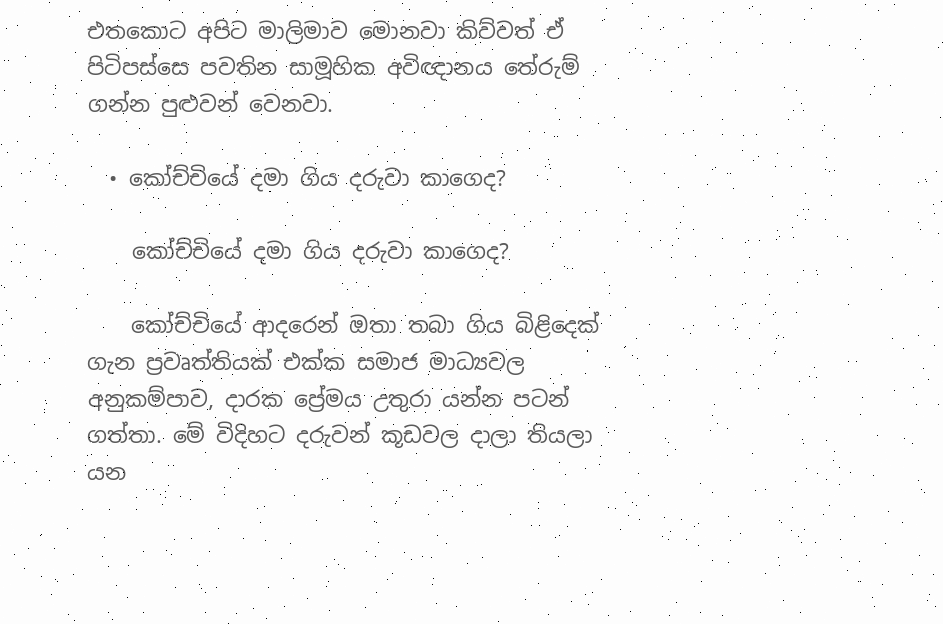එතකොට අපිට මාලිමාව මොනවා කිව්වත් ඒ පිටිපස්සෙ පවතින සාමූහික අවිඥානය තේරුම් ගන්න පුළුවන් වෙනවා.

  • කෝච්චියේ දමා ගිය දරුවා කාගෙද?

    කෝච්චියේ දමා ගිය දරුවා කාගෙද?

    කෝච්චියේ ආදරෙන් ඔතා තබා ගිය බිළිදෙක් ගැන ප්‍රවෘත්තියක් එක්ක සමාජ මාධ්‍යවල අනුකම්පාව, දාරක ප්‍රේමය උතුරා යන්න පටන් ගත්තා. මේ විදිහට දරුවන් කූඩවල දාලා තියලා යන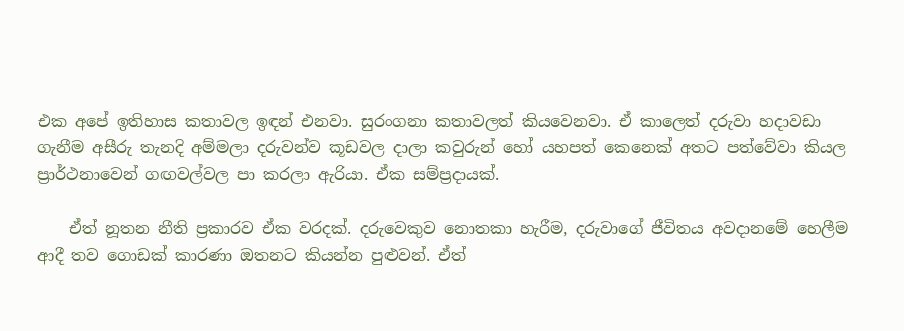එක අපේ ඉතිහාස කතාවල ඉඳන් එනවා. සුරංගනා කතාවලත් කියවෙනවා. ඒ කාලෙත් දරුවා හදාවඩා ගැනීම අසීරු තැනදි අම්මලා දරුවන්ව කූඩවල දාලා කවුරුන් හෝ යහපත් කෙනෙක් අතට පත්වේවා කියල ප්‍රාර්ථනාවෙන් ගඟවල්වල පා කරලා ඇරියා. ඒක සම්ප්‍රදායක්.

    ඒත් නූතන නීති ප්‍රකාරව ඒක වරදක්. දරුවෙකුව නොතකා හැරීම, දරුවාගේ ජීවිතය අවදානමේ හෙලීම ආදී තව ගොඩක් කාරණා ඔතනට කියන්න පුළුවන්. ඒත්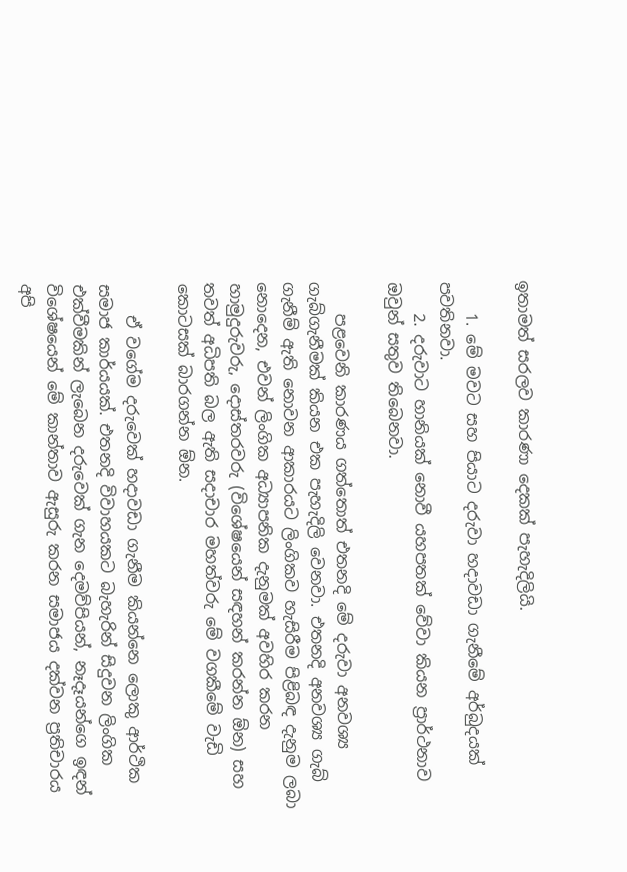ඉතාමත් සරලව කාරණා දෙකක් පැහැදිලියි.

    1. මේ මවට සහ පියාට දරුවා හදාවඩා ගැනීමේ අර්බුදයක් පවතිනවා.
    2. දරුවාට හානියක් නොවී යහපතක් වේවා කියන ප්‍රාර්ථනාව ඔවුන් සතුව තිබෙනවා.

    පළවෙනි කාරණය ගත්තොත් එතනදි මේ දරුවා අනවශ්‍ය ගැබ්ගැනීමක් කියන එක පැහැදිලි වෙනවා. එතනදි අනවශ්‍ය ගැබ් ගැනීම් ඇති නොවන ආකාරයට ලිංගිකව හැසිරීම පිළිබඳ දැනුම ලබා නොදෙන, එවන් ලිංගික අධ්‍යාපනික දැනුමක් අවහිර කරන හාමුදුරුවරු, දොස්තරවරු (වි‍ශේෂයෙන් සඳහන් කරන්න ඕන) සහ තවත් අධිපති බල ඇති සදාචාර මහත්වරු මේ වගකීමේ වැඩි කොටසක් බාරගන්න ඕන.

    ඒ වගේම දරුවෙක් හදාවඩා ගැනීම කියන්නෙ ලොකු ආර්ථික සමාජ කාර්යයක්. එතනදි විවාහයකට බැහැරින් සිදුවන ලිංගික එක්වීමකින් ලැබෙන දරුවෙක් ගැන දෙමව්පියන්, නෑදෑයන්ගෙ ඉඳන් වි‍ශේෂයෙන් මේ කාන්තාව ඇසුරු කරන සමාජය දක්වන ප්‍රතිචාරය අපි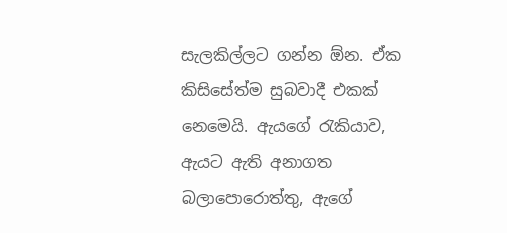සැලකිල්ලට ගන්න ඕන. ඒක කිසිසේත්ම සුබවාදී එකක් නෙමෙයි. ඇයගේ රැකියාව, ඇයට ඇති අනාගත බලාපොරොත්තු, ඇගේ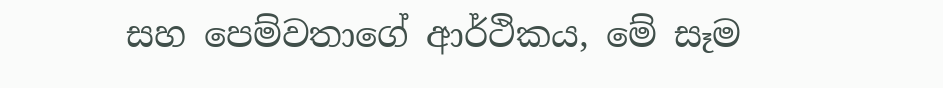සහ පෙම්වතාගේ ආර්ථිකය, මේ සෑම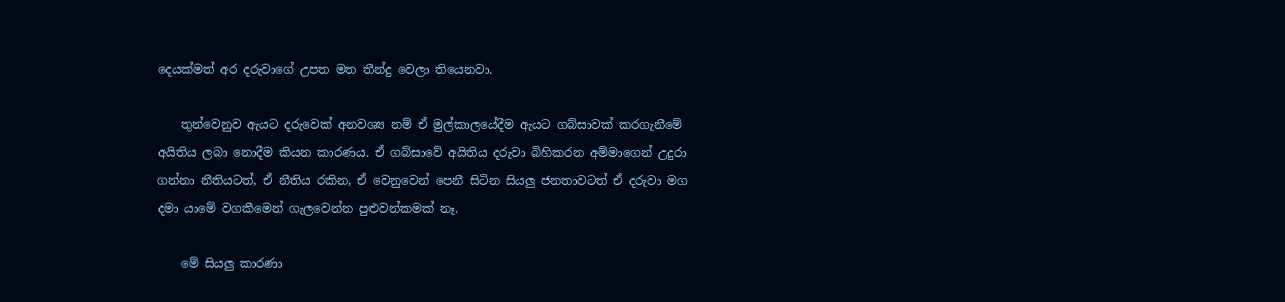දෙයක්මත් අර දරුවාගේ උපත මත තීන්දු වෙලා තියෙනවා.

    තුන්වෙනුව ඇයට දරුවෙක් අනවශ්‍ය නම් ඒ මුල්කාලයේදීම ඇයට ගබ්සාවක් කරගැනීමේ අයිතිය ලබා නොදීම කියන කාරණය. ඒ ගබ්සාවේ අයිතිය දරුවා බිහිකරන අම්මාගෙන් උදුරා ගන්නා නීතියටත්, ඒ නීතිය රකින, ඒ වෙනුවෙන් පෙනී සිටින සියලු ජනතාවටත් ඒ දරුවා මග දමා යාමේ වගකීමෙන් ගැලවෙන්න පුළුවන්කමක් නෑ.

    මේ සියලු කාරණා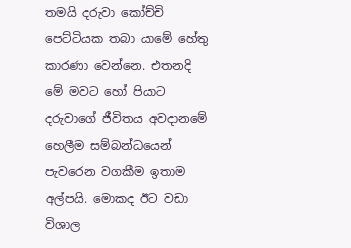තමයි දරුවා කෝච්චි පෙට්ටියක තබා යා‍මේ හේතු කාරණා වෙන්නෙ. එතනදි මේ මවට හෝ පියාට දරුවාගේ ජීවිතය අවදානමේ හෙලීම සම්බන්ධයෙන් පැවරෙන වගකීම ඉතාම අල්පයි. මොකද ඊට වඩා විශාල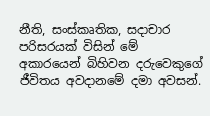නීති, සංස්කෘතික, සදාචාර පරිසරයක් විසින් මේ අකාරයෙන් බිහිවන දරුවෙකුගේ ජීවිතය අවදානමේ දමා අවසන්.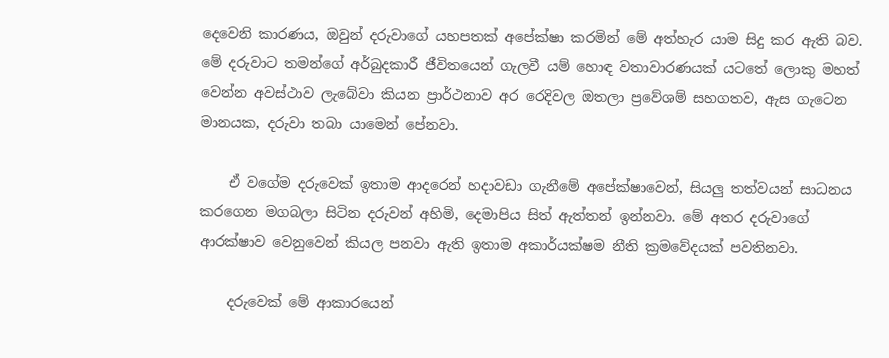දෙවෙනි කාරණය, ඔවුන් දරුවාගේ යහපතක් අපේක්ෂා කරමින් මේ අත්හැර යාම සිදු කර ඇති බව. මේ දරුවාට තමන්ගේ අර්බුදකාරී ජීවිතයෙන් ගැලවී යම් හොඳ වතාවාරණයක් යටතේ ලොකු මහත් වෙන්න අවස්ථාව ලැබේවා කියන ප්‍රාර්ථනාව අර රෙදිවල ඔතලා ප්‍රවේශම් සහගතව, ඇස ගැටෙන මානයක, දරුවා තබා යාමෙන් පේනවා.

    ඒ වගේම දරුවෙක් ඉතාම ආදරෙන් හදාවඩා ගැනීමේ අපේක්ෂාවෙන්, සියලු තත්වයන් සාධනය කරගෙන මගබලා සිටින දරුවන් අහිමි, දෙමාපිය සිත් ඇත්තන් ඉන්නවා. මේ අතර දරුවාගේ ආරක්ෂාව වෙනුවෙන් කියල පනවා ඇති ඉතාම අකාර්යක්ෂම නීති ක්‍රමවේදයක් පවතිනවා.

    දරුවෙක් මේ ආකාරයෙන්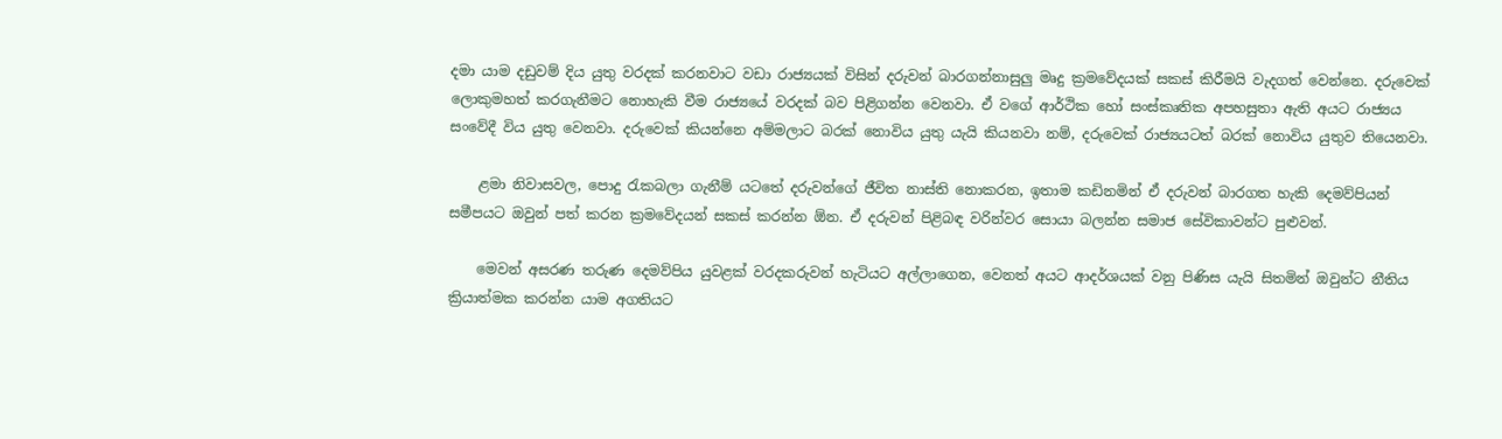දමා යාම දඩුවම් දිය යුතු වරදක් කරනවාට වඩා රාජ්‍යයක් විසින් දරුවන් බාරගන්නාසුලු මෘදු ක්‍රමවේදයක් සකස් කිරීමයි වැදගත් වෙන්නෙ. දරුවෙක් ලොකුමහත් කරගැනීමට නොහැකි වීම රාජ්‍යයේ වරදක් බව පිළිගන්න වෙනවා. ඒ වගේ ආර්ථික හෝ සංස්කෘතික අපහසුතා ඇති අයට රාජ්‍යය සංවේදී විය යුතු වෙනවා. දරුවෙක් කියන්නෙ අම්මලාට බරක් නොවිය යුතු යැයි කියනවා නම්, දරුවෙක් රාජ්‍යයටත් බරක් නොවිය යුතුව තියෙනවා.

    ළමා නිවාසවල, පොදු රැකබලා ගැනීම් යටතේ දරුවන්ගේ ජීවිත නාස්ති නොකරන, ඉතාම කඩිනමින් ඒ දරුවන් බාරගත හැකි දෙමව්පියන් සමීපයට ඔවුන් පත් කරන ක්‍රමවේදයන් සකස් කරන්න ඕන. ඒ දරුවන් පිළිබඳ වරින්වර සොයා බලන්න සමාජ සේවිකාවන්ට පුළුවන්.

    මෙවන් අසරණ තරුණ දෙමව්පිය යුවළක් වරදකරුවන් හැටියට අල්ලාගෙන, වෙනත් අයට ආදර්ශයක් වනු පිණිස යැයි සිතමින් ඔවුන්ට නීතිය ක්‍රියාත්මක කරන්න යාම අගතියට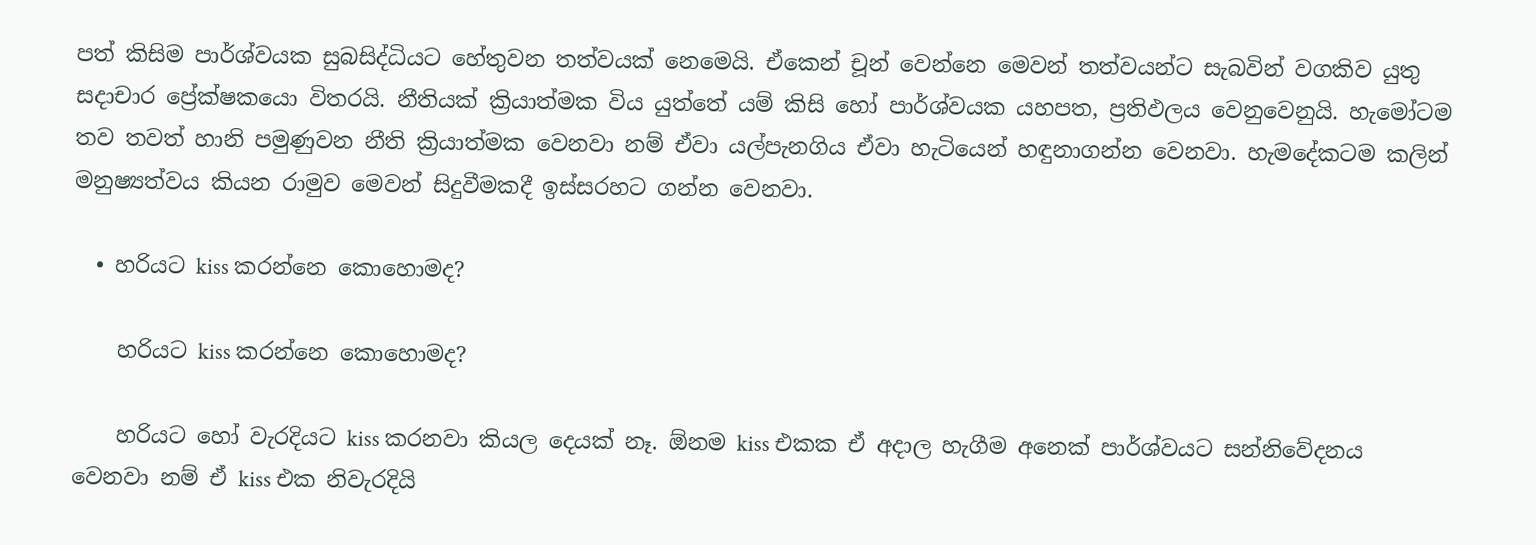පත් කිසිම පාර්ශ්වයක සුබසිද්ධියට හේතුවන තත්වයක් නෙමෙයි. ඒකෙන් චූන් වෙන්නෙ මෙවන් තත්වයන්ට සැබවින් වගකිව යුතු සදාචාර ප්‍රේක්ෂකයො විතරයි. නීතියක් ක්‍රියාත්මක විය යුත්තේ යම් කිසි හෝ පාර්ශ්වයක යහපත, ප්‍රතිඵලය වෙනුවෙනුයි. හැමෝටම තව තවත් හානි පමුණුවන නීති ක්‍රියාත්මක වෙනවා නම් ඒවා යල්පැනගිය ඒවා හැටියෙන් හඳුනාගන්න වෙනවා. හැමදේකටම කලින් මනුෂ්‍යත්වය කියන රාමුව මෙවන් සිදුවීමකදී ඉස්සරහට ගන්න වෙනවා.

  • හරියට kiss කරන්නෙ කොහොමද?

    හරියට kiss කරන්නෙ කොහොමද?

    හරියට හෝ වැරදියට kiss කරනවා කියල දෙයක් නෑ. ඕනම kiss එකක ඒ අදාල හැගීම අ‍නෙක් පාර්ශ්වයට සන්නිවේදනය වෙනවා නම් ඒ kiss එක නිවැරදියි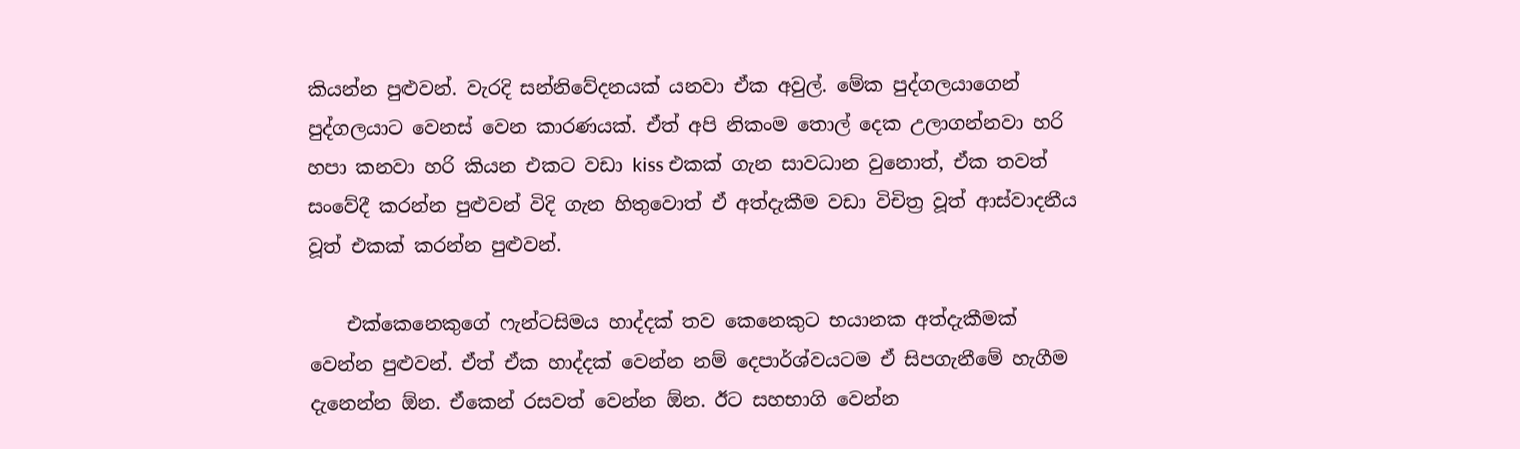කියන්න පුළුවන්. වැරදි සන්නිවේදනයක් යනවා ඒක අවුල්. මේක පුද්ගලයාගෙන් පුද්ගලයාට වෙනස් වෙන කාරණයක්. ඒත් අපි නිකංම තොල් දෙක උලාගන්නවා හරි හපා කනවා හරි කියන එකට වඩා kiss එකක් ගැන සාවධාන වුනොත්, ඒක තවත් සංවේදී කරන්න පුළුවන් විදි ගැන හිතුවොත් ඒ අත්දැකීම වඩා විචිත්‍ර වූත් ආස්වාදනීය වූත් එකක් කරන්න පුළුවන්.

    එක්කෙනෙකුගේ ෆැන්ටසිමය හාද්දක් තව කෙනෙකුට භයානක අත්දැකීමක් වෙන්න පුළුවන්. ඒත් ඒක හාද්දක් වෙන්න නම් දෙපාර්ශ්වයටම ඒ සිපගැනීමේ හැගීම දැනෙන්න ඕන. ඒකෙන් රසවත් වෙන්න ඕන. ඊට සහභාගි වෙන්න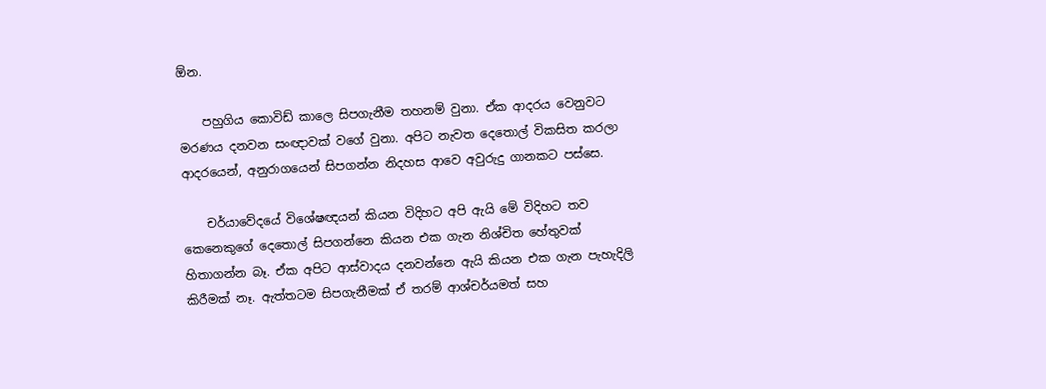ඕන.

    පහුගිය කොවිඩ් කාලෙ සිපගැනීම තහනම් වුනා. ඒක ආදරය වෙනුවට මරණය දනවන සංඥාවක් වගේ වුනා. අපිට නැවත දෙතොල් විකසිත කරලා ආදරයෙන්, අනුරාගයෙන් සිපගන්න නිදහස ආවෙ අවුරුදු ගානකට පස්සෙ.

    චර්යාවේදයේ විශේෂඥයන් කියන විදිහට අපි ඇයි මේ විදිහට තව කෙනෙකුගේ දෙතොල් සිපගන්නෙ කියන එක ගැන නිශ්චිත හේතුවක් හිතාගන්න බෑ. ඒක අපිට ආස්වාදය දනවන්නෙ ඇයි කියන එක ගැන පැහැදිලි කිරීමක් නෑ. ඇත්තටම සිපගැනීමක් ඒ තරම් ආශ්චර්යමත් සහ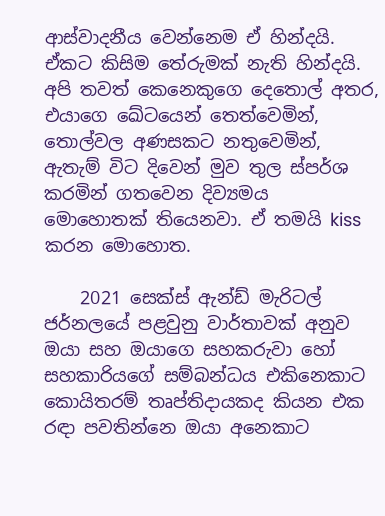ආස්වාදනීය වෙන්නෙම ඒ හින්දයි. ඒකට කිසිම තේරුමක් නැති හින්දයි. අපි තවත් කෙනෙකුගෙ දෙතොල් අතර, එයාගෙ ඛේටයෙන් තෙත්වෙමින්, තොල්වල අණසකට නතුවෙමින්, ඇතැම් විට දිවෙන් මුව තුල ස්පර්ශ කරමින් ගතවෙන දිව්‍යමය මොහොතක් තියෙනවා. ඒ තමයි kiss කරන මොහොත.

    2021 සෙක්ස් ඇන්ඩ් මැරිටල් ජර්නලයේ පළවුනු වාර්තාවක් අනුව ඔයා සහ ඔයාගෙ සහකරුවා හෝ සහකාරියගේ සම්බන්ධය එකිනෙකාට කොයිතරම් තෘප්තිදායකද කියන එක රඳා පවතින්නෙ ඔයා අනෙකාට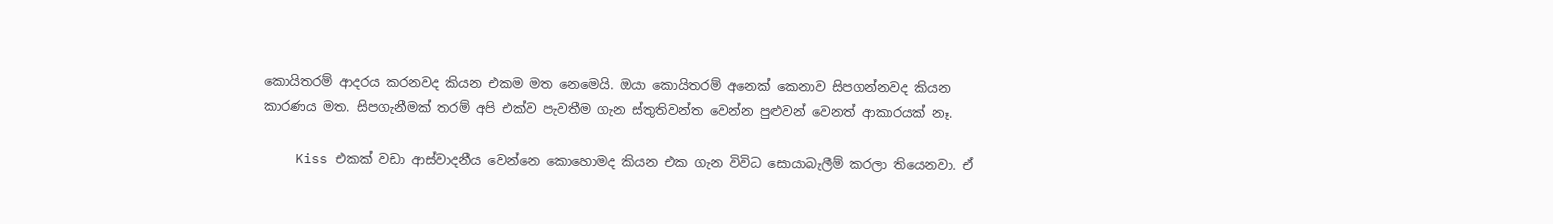කොයිතරම් ආදරය කරනවද කියන එකම මත නෙමෙයි. ඔයා කොයිතරම් අනෙක් කෙනාව සිපගන්නවද කියන කාරණය මත. සිපගැනීමක් තරම් අපි එක්ව පැවතීම ගැන ස්තුතිවන්ත වෙන්න පුළුවන් වෙනත් ආකාරයක් නෑ.

    Kiss එකක් වඩා ආස්වාදනීය වෙන්නෙ කොහොමද කියන එක ගැන විවිධ සොයාබැලීම් කරලා තියෙනවා. ඒ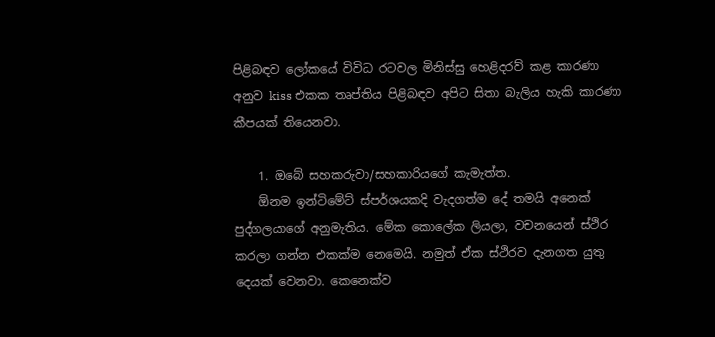පිළිබඳව ලෝකයේ විවිධ රටවල මිනිස්සු හෙළිදරව් කළ කාරණා අනුව kiss එකක තෘප්තිය පිළිබඳව අපිට සිතා බැලිය හැකි කාරණා කීපයක් තියෙනවා.

    1. ඔබේ සහකරුවා/සහකාරියගේ කැමැත්ත.
    ඕනම ඉන්ටිමේට් ස්පර්ශයකදි වැදගත්ම දේ තමයි අනෙක් පුද්ගලයාගේ අනුමැතිය. මේක කොලේක ලියලා, වචනයෙන් ස්ථිර කරලා ගන්න එකක්ම නෙමෙයි. නමුත් ඒක ස්ථිරව දැනගත යුතු දෙයක් වෙනවා. කෙනෙක්ව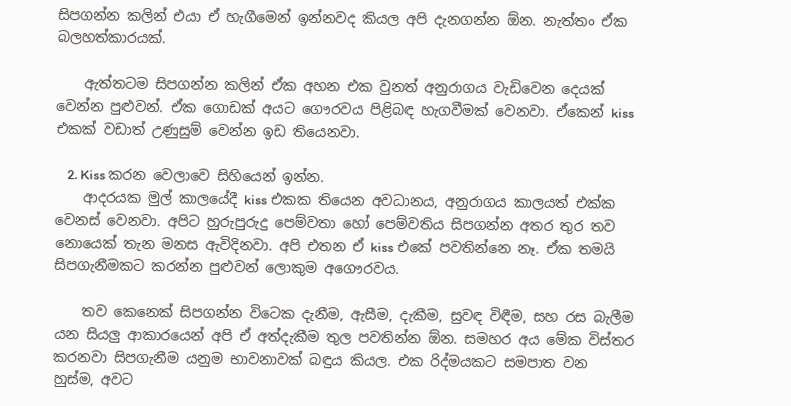සිපගන්න කලින් එයා ඒ හැගීමෙන් ඉන්නවද කියල අපි දැනගන්න ඕන. නැත්තං ඒක බලහත්කාරයක්.

    ඇත්තටම සිපගන්න කලින් ඒක අහන එක වුනත් අනුරාගය වැඩිවෙන දෙයක් වෙන්න පුළුවන්. ඒක ගොඩක් අයට ගෞරවය පිළිබඳ හැගවීමක් වෙනවා. ඒකෙන් kiss එකක් වඩාත් උණුසුම් වෙන්න ඉඩ තියෙනවා.

    2. Kiss කරන වෙලාවෙ සිහියෙන් ඉන්න.
    ආදරයක මුල් කාලයේදී kiss එකක තියෙන අවධානය, අනුරාගය කාලයත් එක්ක වෙනස් වෙනවා. අපිට හුරුපුරුදු පෙම්වතා හෝ පෙම්වතිය සිපගන්න අතර තුර තව නොයෙක් තැන මනස ඇවිදිනවා. අපි එතන ඒ kiss එකේ පවතින්නෙ නෑ. ඒක තමයි සිපගැනීමකට කරන්න පුළුවන් ලොකුම අගෞරවය.

    තව කෙනෙක් සිපගන්න විටෙක දැනීම, ඇසීම, දැකීම, සුවඳ විඳීම, සහ රස බැලීම යන සියලු ආකාරයෙන් අපි ඒ අත්දැකීම තුල පවතින්න ඕන. සමහර අය මේක විස්තර කරනවා සිපගැනීම යනුම භාවනාවක් බඳුය කියල. එක රිද්මයකට සමපාත වන හුස්ම, අවට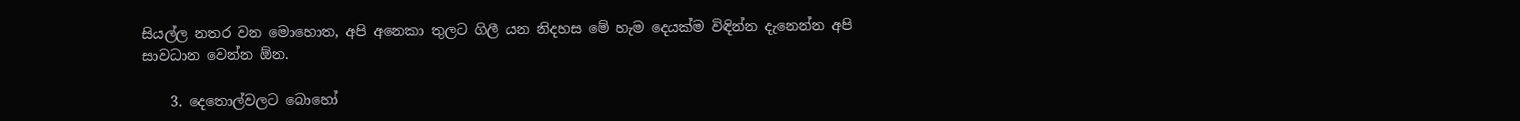සියල්ල නතර වන මොහොත, අපි අනෙකා තුලට ගිලී යන නිදහස මේ හැම දෙයක්ම විඳින්න දැනෙන්න අපි සාවධාන වෙන්න ඕන.

    3. දෙතොල්වලට බොහෝ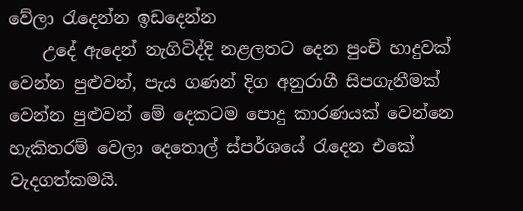වේලා රැ‍දෙන්න ඉඩදෙන්න
    උදේ ඇදෙන් නැගිටිද්දි නළලතට දෙන පුංචි හාදුවක් වෙන්න පුළුවන්, පැය ගණන් දිග අනුරාගී සිපගැනීමක් වෙන්න පුළුවන් මේ දෙකටම පොදු කාරණයක් වෙන්නෙ හැකිතරම් වෙලා දෙතොල් ස්පර්ශයේ රැදෙන එකේ වැදගත්කමයි.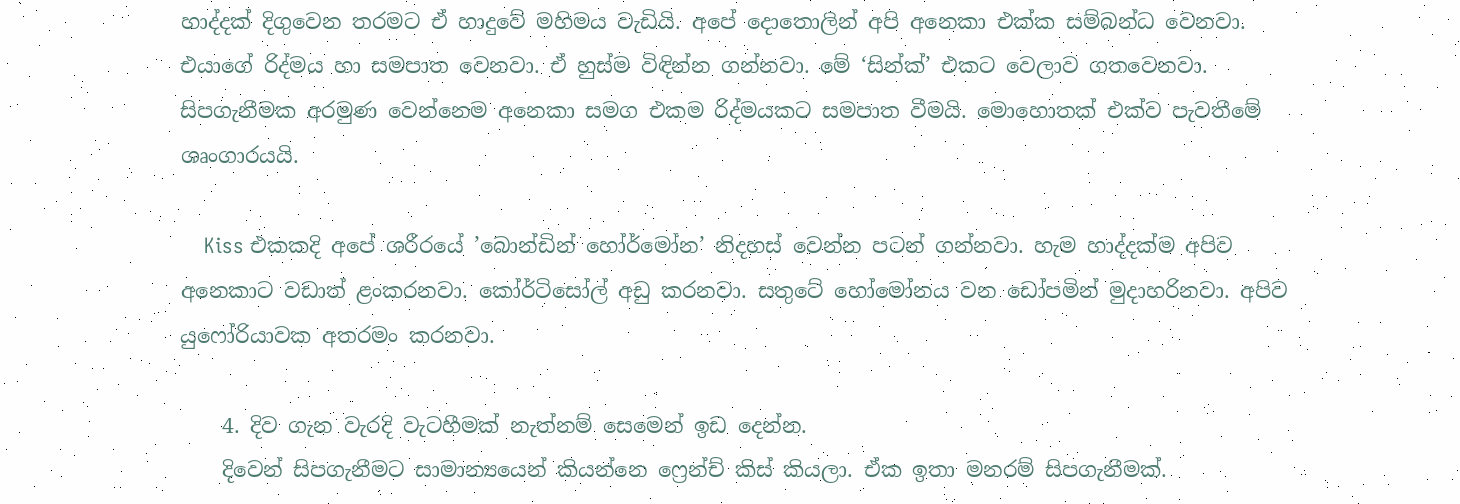හාද්දක් දිගුවෙන තරමට ඒ හාදුවේ මහිමය වැඩියි. අපේ දොතොලින් අපි අනෙකා එක්ක සම්බන්ධ වෙනවා. එයාගේ රිද්මය හා සමපාත වෙනවා. ඒ හුස්ම විඳින්න ගන්නවා. මේ ‘සින්ක්’ එකට වෙලාව ගතවෙනවා. සිපගැනීමක අරමුණ වෙන්නෙම අනෙකා සමග එකම රිද්මයකට සමපාත වීමයි. මොහොතක් එක්ව පැවතීමේ ශෘංගාරයයි.

    Kiss එකකදි අපේ ශරීරයේ ’බොන්ඩින් හෝර්මෝන’ නිදහස් වෙන්න පටන් ගන්නවා. හැම හාද්දක්ම අපිව අනෙකාට වඩාත් ළංකරනවා. කෝර්ටිසෝල් අඩු කරනවා. සතුටේ හෝමෝනය වන ඩෝපමින් මුදාහරිනවා. අපිව යුෆෝරියාවක අතරමං කරනවා.

    4. දිව ගැන වැරදි වැටහීමක් නැත්නම් සෙමෙන් ඉඩ දෙන්න.
    දිවෙන් සිපගැනීමට සාමාන්‍යයෙන් කියන්නෙ ෆ්‍රෙන්ච් කිස් කියලා. ඒක ඉතා මනරම් සිපගැනීමක්.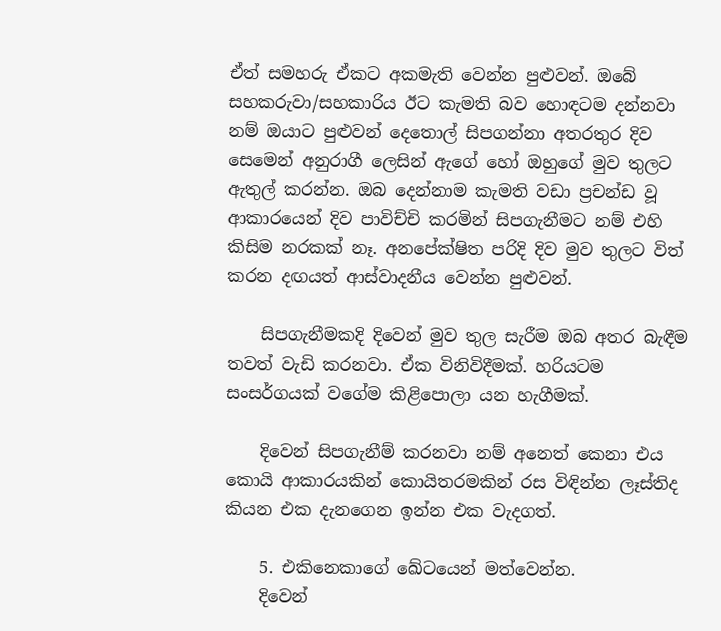ඒත් සමහරු ඒකට අකමැති වෙන්න පුළුවන්. ඔබේ සහකරුවා/සහකාරිය ඊට කැමති බව හොඳටම දන්නවා නම් ඔයාට පුළුවන් දෙතොල් සිපගන්නා අතරතුර දිව සෙමෙන් අනුරාගී ලෙසින් ඇගේ හෝ ඔහුගේ මුව තුලට ඇතුල් කරන්න. ඔබ දෙන්නාම කැමති වඩා ප්‍රචන්ඩ වූ ආකාරයෙන් දිව පාවිච්චි කරමින් සිපගැනීමට නම් එහි කිසිම නරකක් නෑ. අනපේක්ෂිත පරිදි දිව මුව තුලට විත් කරන දඟයත් ආස්වාදනීය වෙන්න පුළුවන්.

    සිපගැනීමකදි දිවෙන් මුව තුල සැරීම ඔබ අතර බැඳීම තවත් වැඩි කරනවා. ඒක විනිවිදීමක්. හරියටම සංසර්ගයක් වගේම කිළිපොලා යන හැගීමක්.

    දිවෙන් සිපගැනීම් කරනවා නම් අනෙත් කෙනා එය කොයි ආකාරයකින් කොයිතරමකින් රස විඳින්න ලෑස්තිද කියන එක දැනගෙන ඉන්න එක වැදගත්.

    5. එකිනෙකාගේ ඛේටයෙන් මත්වෙන්න.
    දිවෙන්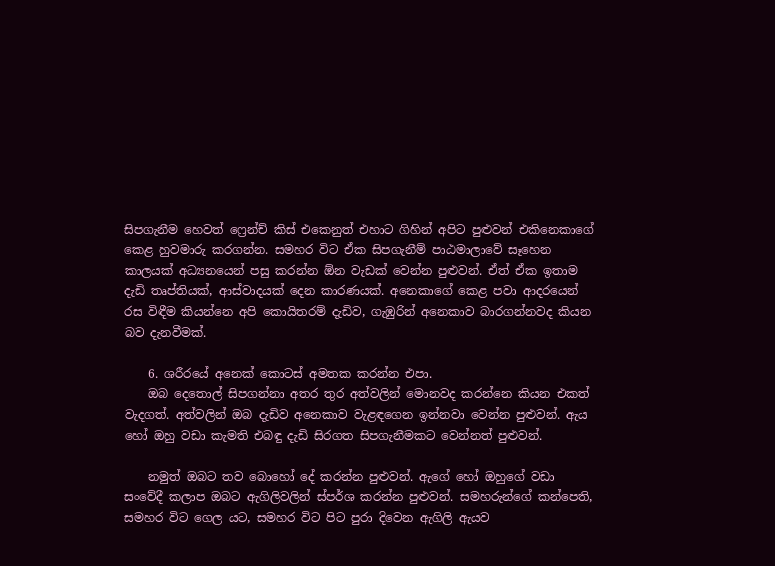සිපගැනීම හෙවත් ෆ්‍රෙන්ච් කිස් එකෙනුත් එහාට ගිහින් අපිට පුළුවන් එකිනෙකාගේ කෙළ හුවමාරු කරගන්න. සමහර විට ඒක සිපගැනීම් පාඨමාලාවේ සෑහෙන කාලයක් අධ්‍යනයෙන් පසු කරන්න ඕන වැඩක් වෙන්න පුළුවන්. ඒත් ඒක ඉතාම දැඩි තෘප්තියක්, ආස්වාදයක් දෙන කාරණයක්. අනෙකාගේ කෙළ පවා ආදරයෙන් රස විඳීම කියන්නෙ අපි කොයිතරම් දැඩිව, ගැඹුරින් අනෙකාව බාරගන්නවද කියන බව දැනවීමක්.

    6. ශරීරයේ අනෙක් කොටස් අමතක කරන්න එපා.
    ඔබ දෙතොල් සිපගන්නා අතර තුර අත්වලින් මොනවද කරන්නෙ කියන එකත් වැදගත්. අත්වලින් ඔබ දැඩිව අනෙකාව වැළඳගෙන ඉන්නවා වෙන්න පුළුවන්. ඇය හෝ ඔහු වඩා කැමති එබඳු දැඩි සිරගත සිපගැනීමකට වෙන්නත් පුළුවන්.

    නමුත් ඔබට තව බොහෝ දේ කරන්න පුළුවන්. ඇගේ හෝ ඔහුගේ වඩා සංවේදී කලාප ඔබට ඇගිලිවලින් ස්පර්ශ කරන්න පුළුවන්. සමහරුන්ගේ කන්පෙති, සමහර විට ගෙල යට, සමහර විට පිට පුරා දිවෙන ඇගිලි ඇයව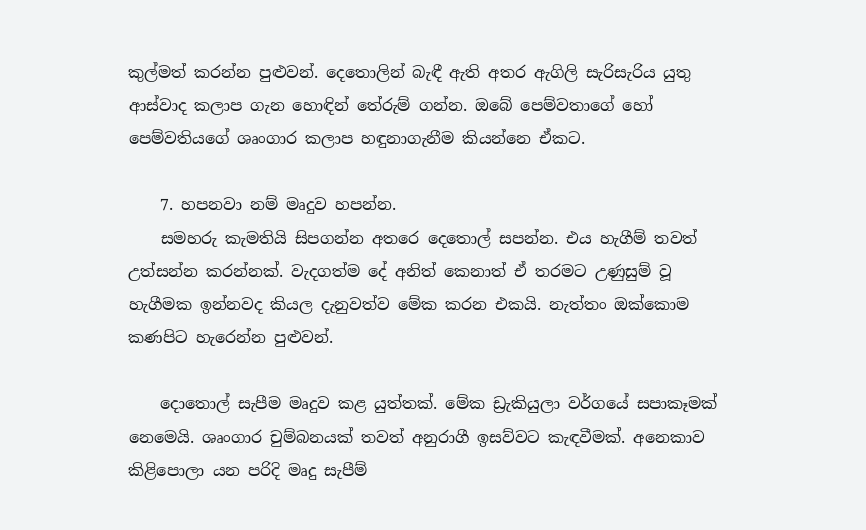කුල්මත් කරන්න පුළුවන්. දෙතොලින් බැඳී ඇති අතර ඇගිලි සැරිසැරිය යුතු ආස්වාද කලාප ගැන හොඳින් තේරුම් ගන්න. ඔබේ පෙම්වතාගේ හෝ පෙම්වතියගේ ශෘංගාර කලාප හඳුනාගැනීම කියන්නෙ ඒකට.

    7. හපනවා නම් මෘදුව හපන්න.
    සමහරු කැමතියි සිපගන්න අතරෙ දෙතොල් සපන්න. එය හැගීම් තවත් උත්සන්න කරන්නක්. වැදගත්ම දේ අනිත් කෙනාත් ඒ තරමට උණුසුම් වූ හැගීමක ඉන්නවද කියල දැනුවත්ව මේක කරන එකයි. නැත්තං ඔක්කොම කණපිට හැරෙන්න පුළුවන්.

    දොතොල් සැපීම මෘදුව කළ යුත්තක්. මේක ඩ්‍රැකියුලා වර්ගයේ සපාකෑමක් නෙමෙයි. ශෘංගාර චුම්බනයක් තවත් අනුරාගී ඉසව්වට කැඳවීමක්. අනෙකාව කිළිපොලා යන පරිදි මෘදු සැපීම්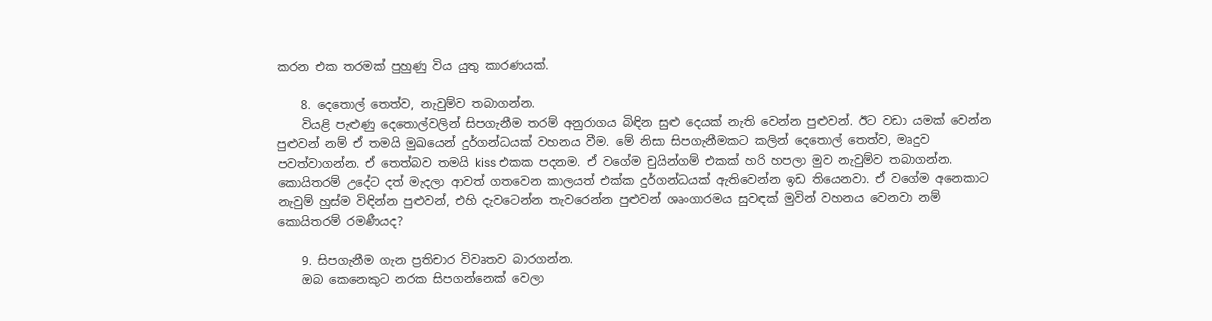කරන එක තරමක් පුහුණු විය යුතු කාරණයක්.

    8. දෙතොල් තෙත්ව, නැවුම්ව තබාගන්න.
    වියළි පැළුණු දෙතොල්වලින් සිපගැනීම තරම් අනුරාගය බිඳින සුළු දෙයක් නැති වෙන්න පුළුවන්. ඊට වඩා යමක් වෙන්න පුළුවන් නම් ඒ තමයි මුඛයෙන් දුර්ගන්ධයක් වහනය වීම. මේ නිසා සිපගැනීමකට කලින් දෙතොල් තෙත්ව, මෘදුව පවත්වාගන්න. ඒ තෙත්බව තමයි kiss එකක පදනම. ඒ වගේම චුයින්ගම් එකක් හරි හපලා මුව නැවුම්ව තබාගන්න. කොයිතරම් උදේට දත් මැදලා ආවත් ගතවෙන කාලයත් එක්ක දුර්ගන්ධයක් ඇතිවෙන්න ඉඩ තියෙනවා. ඒ වගේම අනෙකාට නැවුම් හුස්ම විඳින්න පුළුවන්, එහි දැවටෙන්න තැවරෙන්න පුළුවන් ශෘංගාරමය සුවඳක් මුවින් වහනය වෙනවා නම් කොයිතරම් රමණීයද?

    9. සිපගැනීම ගැන ප්‍රතිචාර විවෘතව බාරගන්න.
    ඔබ කෙනෙකුට නරක සිපගන්නෙක් වෙලා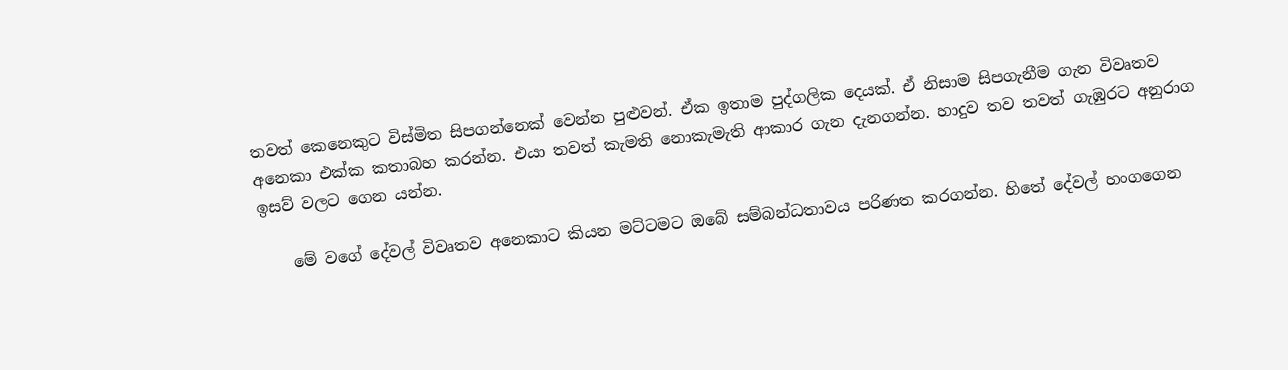තවත් කෙනෙකුට විස්මිත සිපගන්නෙක් වෙන්න පුළුවන්. ඒක ඉතාම පුද්ගලික දෙයක්. ඒ නිසාම සිපගැනීම ගැන විවෘතව අනෙකා එක්ක කතාබහ කරන්න. එයා තවත් කැමති නොකැමැති ආකාර ගැන දැනගන්න. හාදුව තව තවත් ගැඹුරට අනුරාග ඉසව් වලට ගෙන යන්න.

    මේ වගේ දේවල් විවෘතව අනෙකාට කියන මට්ටමට ඔබේ සම්බන්ධතාවය පරිණත කරගන්න. හිතේ දේවල් හංගගෙන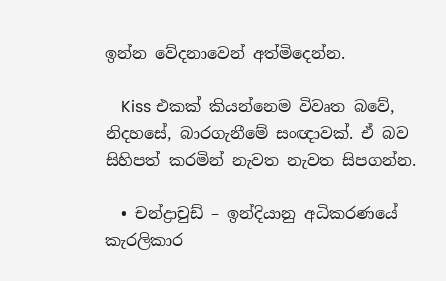ඉන්න වේදනාවෙන් අත්මිදෙන්න.

    Kiss එකක් කියන්නෙම විවෘත බවේ, නිදහසේ, බාරගැනීමේ සංඥාවක්. ඒ බව සිහිපත් කරමින් නැවත නැවත සිපගන්න.

  • චන්ද්‍රාචුඩ් – ඉන්දියානු අධිකරණයේ කැරලිකාර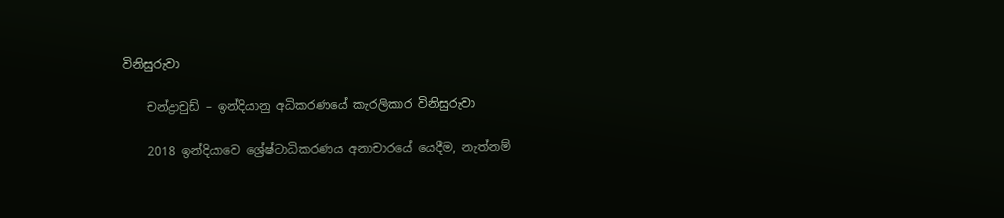විනිසුරුවා

    චන්ද්‍රාචුඩ් – ඉන්දියානු අධිකරණයේ කැරලිකාර විනිසුරුවා

    2018 ඉන්දියාවෙ ශ්‍රේෂ්ටාධිකරණය අනාචාරයේ යෙදීම, නැත්නම්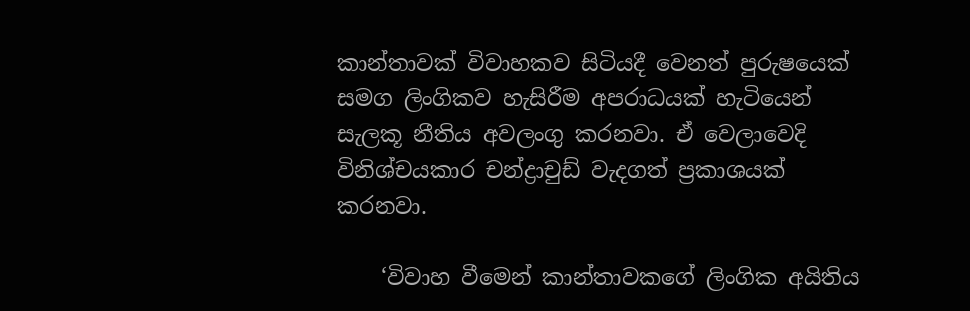කාන්තාවක් විවාහකව සිටියදී වෙනත් පුරුෂයෙක් සමග ලිංගිකව හැසිරීම අපරාධයක් හැටියෙන් සැලකූ නීතිය අවලංගු කරනවා. ඒ වෙලාවෙදි විනිශ්චයකාර චන්ද්‍රාචුඩ් වැදගත් ප්‍රකාශයක් කරනවා.

    ‘විවාහ වීමෙන් කාන්තාවකගේ ලිංගික අයිතිය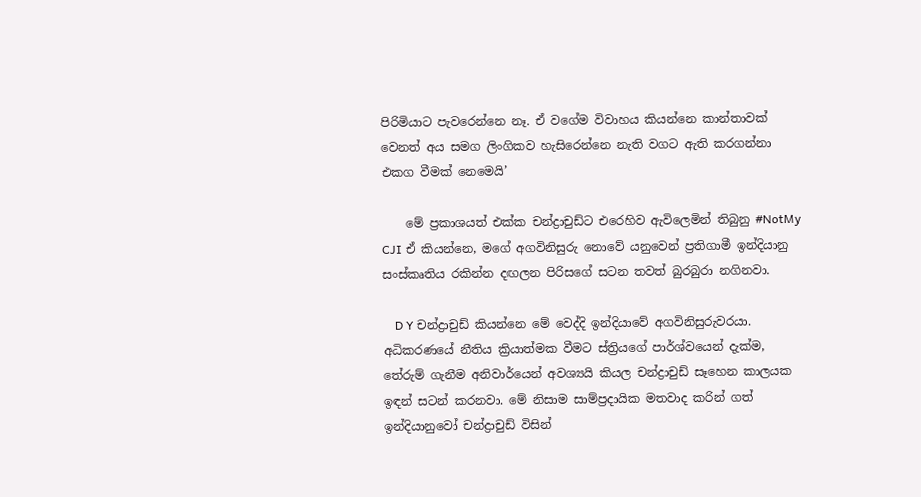පිරිමියාට පැවරෙන්නෙ නෑ. ඒ වගේම විවාහය කියන්නෙ කාන්තාවක් වෙනත් අය සමග ලිංගිකව හැසිරෙන්නෙ නැති වගට ඇති කරගන්නා එකග වීමක් නෙමෙයි’

    මේ ප්‍රකාශයත් එක්ක චන්ද්‍රාචුඩ්ට එරෙහිව ඇවිලෙමින් තිබුනු #NotMy CJI ඒ කියන්නෙ, මගේ අගවිනිසුරු නොවේ යනුවෙන් ප්‍රතිගාමී ඉන්දියානු සංස්කෘතිය රකින්න දඟලන පිරිසගේ සටන තවත් බුරබුරා නගිනවා.

    D Y චන්ද්‍රාචුඩ් කියන්නෙ මේ වෙද්දි ඉන්දියාවේ අගවිනිසුරුවරයා. අධිකරණයේ නීතිය ක්‍රියාත්මක වීමට ස්ත්‍රියගේ පාර්ශ්වයෙන් දැක්ම, තේරුම් ගැනීම අනිවාර්යෙන් අවශ්‍යයි කියල චන්ද්‍රාචුඩ් සෑහෙන කාලයක ඉඳන් සටන් කරනවා. මේ නිසාම සාම්ප්‍රදායික මතවාද කරින් ගත් ඉන්දියානුවෝ චන්ද්‍රාචුඩ් විසින්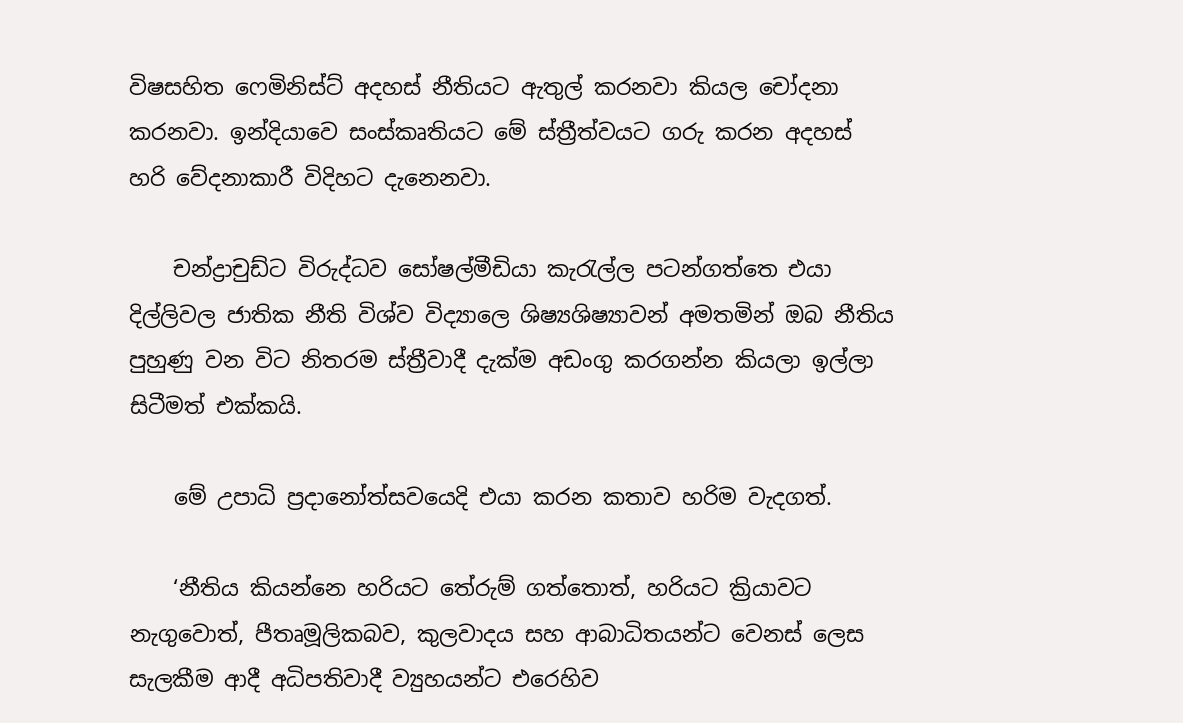විෂසහිත ෆෙමිනිස්ට් අදහස් නීතියට ඇතුල් කරනවා කියල චෝදනා කරනවා. ඉන්දියාවෙ සංස්කෘතියට මේ ස්ත්‍රීත්වයට ගරු කරන අදහස් හරි වේදනාකාරී විදිහට දැනෙනවා.

    චන්ද්‍රාචුඩ්ට විරුද්ධව සෝෂල්මීඩියා කැරැල්ල පටන්ගත්තෙ එයා දිල්ලිවල ජාතික නීති විශ්ව විද්‍යාලෙ ශිෂ්‍යශිෂ්‍යාවන් අමතමින් ඔබ නීතිය පුහුණු වන විට නිතරම ස්ත්‍රීවාදී දැක්ම අඩංගු කරගන්න කියලා ඉල්ලා සිටීමත් එක්කයි.

    මේ උපාධි ප්‍රදානෝත්සවයෙදි එයා කරන කතාව හරිම වැදගත්.

    ‘නීතිය කියන්නෙ හරියට තේරුම් ගත්තොත්, හරියට ක්‍රියාවට නැගුවොත්, පීතෘමූලිකබව, කුලවාදය සහ ආබාධිතයන්ට වෙනස් ලෙස සැලකීම ආදී අධිපතිවාදී ව්‍යුහයන්ට එරෙහිව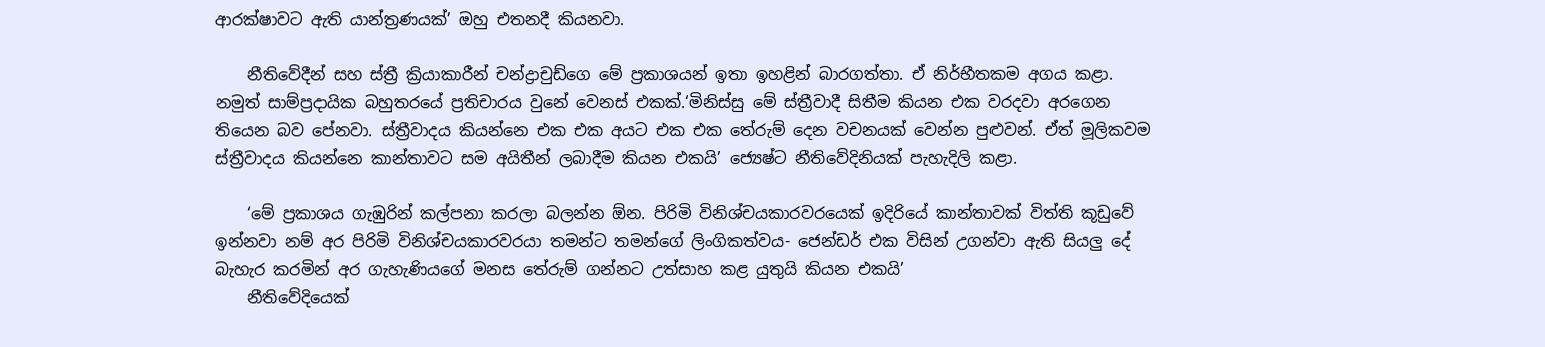ආරක්ෂාවට ඇති යාන්ත්‍රණයක්’ ඔහු එතනදී කියනවා.

    නීතිවේදීන් සහ ස්ත්‍රී ක්‍රියාකාරීන් චන්ද්‍රාචුඩ්ගෙ මේ ප්‍රකාශයන් ඉතා ඉහළින් බාරගත්තා. ඒ නිර්භීතකම අගය කළා. නමුත් සාම්ප්‍රදායික බහුතරයේ ප්‍රතිචාරය වුනේ වෙනස් එකක්.‘මිනිස්සු මේ ස්ත්‍රීවාදී සිතීම කියන එක වරදවා අරගෙන තියෙන බව පේනවා. ස්ත්‍රීවාදය කියන්නෙ එක එක අයට එක එක තේරුම් දෙන වචනයක් වෙන්න පුළුවන්. ඒත් මූලිකවම ස්ත්‍රීවාදය කියන්නෙ කාන්තාවට සම අයිතීන් ලබාදීම කියන එකයි’ ජ්‍යෙෂ්ට නීතිවේදිනියක් පැහැදිලි කළා.

    ‘මේ ප්‍රකාශය ගැඹුරින් කල්පනා කරලා බලන්න ඕන. පිරිමි විනිශ්චයකාරවරයෙක් ඉදිරියේ කාන්තාවක් විත්ති කූඩුවේ ඉන්නවා නම් අර පිරිමි විනිශ්චයකාරවරයා තමන්ට තමන්ගේ ලිංගිකත්වය- ජෙන්ඩර් එක විසින් උගන්වා ඇති සියලු දේ බැහැර කරමින් අර ගැහැණියගේ මනස තේරුම් ගන්නට උත්සාහ කළ යුතුයි කියන එකයි’
    නීතිවේදියෙක්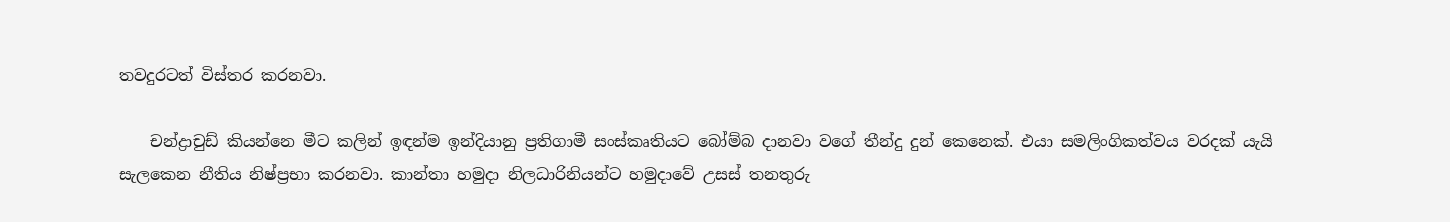තවදුරටත් විස්තර කරනවා.

    චන්ද්‍රාචුඩ් කියන්නෙ මීට කලින් ඉඳන්ම ඉන්දියානු ප්‍රතිගාමී සංස්කෘතියට බෝම්බ දානවා වගේ තීන්දු දුන් කෙනෙක්. එයා සමලිංගිකත්වය වරදක් යැයි සැලකෙන නීතිය නිෂ්ප්‍රභා කරනවා. කාන්තා හමුදා නිලධාරිනියන්ට හමුදාවේ උසස් තනතුරු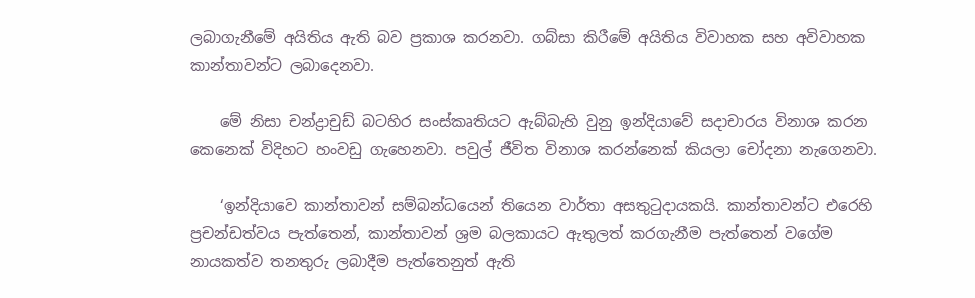ලබාගැනීමේ අයිතිය ඇති බව ප්‍රකාශ කරනවා. ගබ්සා කිරීමේ අයිතිය විවාහක සහ අවිවාහක කාන්තාවන්ට ලබාදෙනවා.

    මේ නිසා චන්ද්‍රාචුඩ් බටහිර සංස්කෘතියට ඇබ්බැහි වුනු ඉන්දියාවේ සදාචාරය විනාශ කරන කෙනෙක් විදිහට හංවඩු ගැහෙනවා. පවුල් ජීවිත විනාශ කරන්නෙක් කියලා චෝදනා නැගෙනවා.

    ‘ඉන්දියාවෙ කාන්තාවන් සම්බන්ධයෙන් තියෙන වාර්තා අසතුටුදායකයි. කාන්තාවන්ට එරෙහි ප්‍රචන්ඩත්වය පැත්තෙන්, කාන්තාවන් ශ්‍රම බලකායට ඇතුලත් කරගැනීම පැත්තෙන් වගේම නායකත්ව තනතුරු ලබාදීම පැත්තෙනුත් ඇති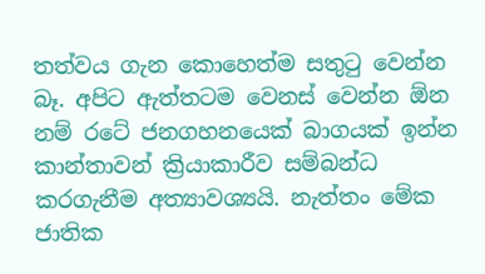තත්වය ගැන කොහෙත්ම සතුටු වෙන්න බෑ. අපිට ඇත්තටම වෙනස් වෙන්න ඕන නම් රටේ ජනගහනයෙක් බාගයක් ඉන්න කාන්තාවන් ක්‍රියාකාරීව සම්බන්ධ කරගැනීම අත්‍යාවශ්‍යයි. නැත්තං මේක ජාතික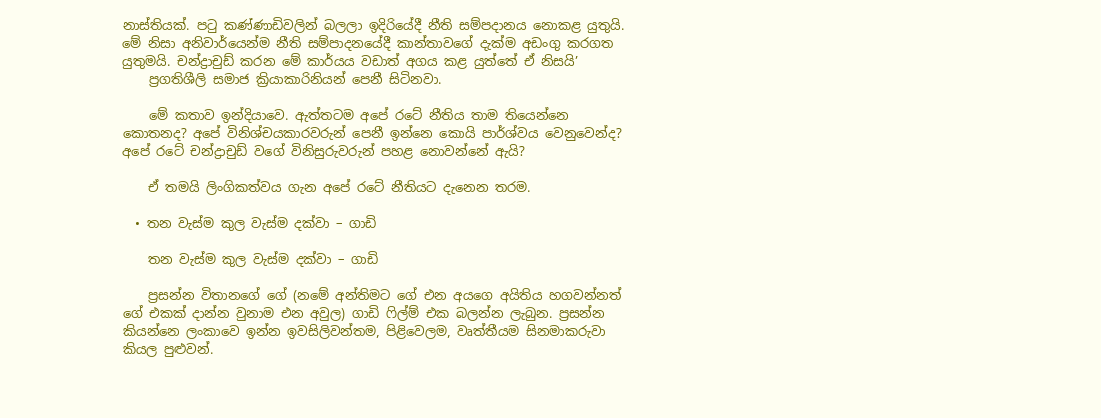නාස්තියක්. පටු කණ්ණාඩිවලින් බලලා ඉදිරියේදී නීති සම්පදානය නොකළ යුතුයි. මේ නිසා අනිවාර්යෙන්ම නීති සම්පාදනයේදී කාන්තාවගේ දැක්ම අඩංගු කරගත යුතුමයි. චන්ද්‍රාචුඩ් කරන මේ කාර්යය වඩාත් අගය කළ යුත්තේ ඒ නිසයි’
    ප්‍රගතිශීලි සමාජ ක්‍රියාකාරිනියන් පෙනී සිටිනවා.

    මේ කතාව ඉන්දියාවෙ. ඇත්තටම අපේ රටේ නීතිය තාම තියෙන්නෙ කොතනද? අපේ විනිශ්චයකාරවරුන් පෙනී ඉන්නෙ කොයි පාර්ශ්වය වෙනුවෙන්ද? අපේ රටේ චන්ද්‍රාචුඩ් වගේ විනිසුරුවරුන් පහළ නොවන්නේ ඇයි?

    ඒ තමයි ලිංගිකත්වය ගැන අපේ රටේ නීතියට දැනෙන තරම.

  • තන වැස්ම කුල වැස්ම දක්වා – ගාඩි

    තන වැස්ම කුල වැස්ම දක්වා – ගාඩි

    ප්‍රසන්න විතානගේ ගේ (නමේ අන්තිමට ගේ එන අයගෙ අයිතිය හගවන්නත් ගේ එකක් දාන්න වුනාම එන අවුල) ගාඩි ෆිල්ම් එක බලන්න ලැබුන. ප්‍රසන්න කියන්නෙ ලංකාවෙ ඉන්න ඉවසිලිවන්තම, පිළිවෙලම, වෘත්තීයම සිනමාකරුවා කියල පුළුවන්.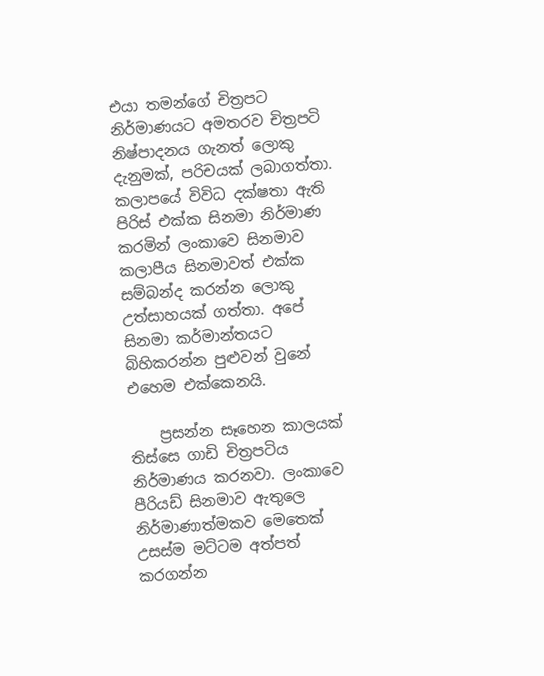එයා තමන්‍ගේ චිත්‍රපට නිර්මාණයට අමතරව චිත්‍රපටි නිෂ්පාදනය ගැනත් ලොකු දැනුමක්, පරිචයක් ලබාගත්තා. කලාපයේ විවිධ දක්ෂතා ඇති පිරිස් එක්ක සිනමා නිර්මාණ කරමින් ලංකාවෙ සිනමාව කලාපීය සිනමාවත් එක්ක සම්බන්ද කරන්න ලොකු උත්සාහයක් ගත්තා. අපේ සිනමා කර්මාන්තයට බිහිකරන්න පුළුවන් වුනේ එහෙම එක්කෙනයි.

    ප්‍රසන්න සෑහෙන කාලයක් තිස්සෙ ගාඩි චිත්‍රපටිය නිර්මාණය කරනවා. ලංකාවෙ පීරියඩ් සිනමාව ඇතුලෙ නිර්මාණාත්මකව මෙතෙක් උසස්ම මට්ටම අත්පත් කරගන්න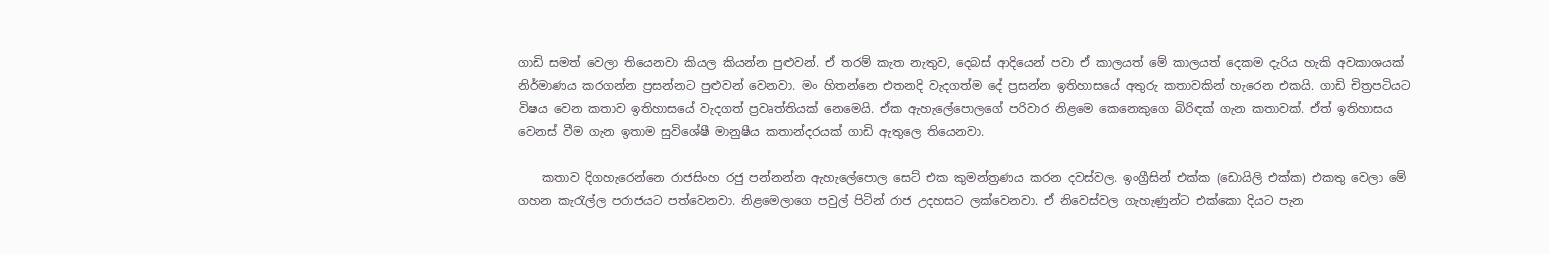ගාඩි සමත් වෙලා තියෙනවා කියල කියන්න පුළුවන්. ඒ තරම් කැත නැතුව, දෙබස් ආදියෙන් පවා ඒ කාලයත් මේ කාලයත් දෙකම දැරිය හැකි අවකාශයක් නිර්මාණය කරගන්න ප්‍රසන්නට පුළුවන් වෙනවා. මං හිතන්නෙ එතනදි වැදගත්ම දේ ප්‍රසන්න ඉතිහාසයේ අතුරු කතාවකින් හැරෙන එකයි. ගාඩි චිත්‍රපටියට විෂය වෙන කතාව ඉතිහාසයේ වැදගත් ප්‍රවෘත්තියක් නෙමෙයි. ඒක ඇහැලේපොලගේ පරිවාර නිළමෙ කෙනෙකුගෙ බිරිඳක් ගැන කතාවක්. ඒත් ඉතිහාසය වෙනස් වීම ගැන ඉතාම සුවිශේෂී මානුෂීය කතාන්දරයක් ගාඩි ඇතුලෙ තියෙනවා.

    කතාව දිගහැරෙන්නෙ රාජසිංහ රජු පන්නන්න ඇහැලේපොල සෙට් එක කුමන්ත්‍රණය කරන දවස්වල. ඉංග්‍රීසින් එක්ක (ඩොයිලි එක්ක) එකතු වෙලා මේ ගහන කැරැල්ල පරාජයට පත්වෙනවා. නිළමෙලාගෙ පවුල් පිටින් රාජ උදහසට ලක්වෙනවා. ඒ නිවෙස්වල ගැහැණුන්ට එක්කො දියට පැන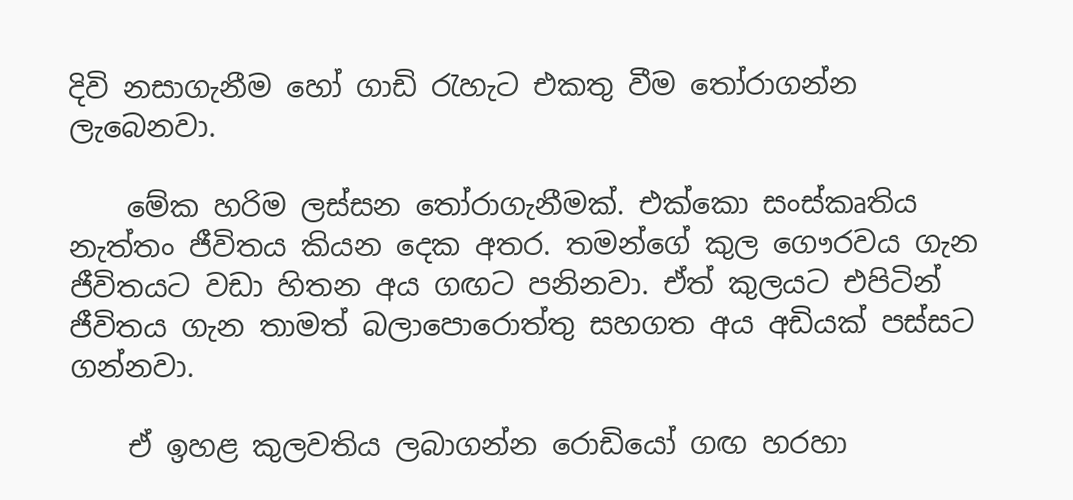දිවි නසාගැනීම හෝ ගාඩි රැහැට එකතු වීම තෝරාගන්න ලැබෙනවා.

    මේක හරිම ලස්සන තෝරාගැනීමක්. එක්කො සංස්කෘතිය නැත්තං ජීවිතය කියන දෙක අතර. තමන්‍ගේ කුල ගෞරවය ගැන ජීවිතයට වඩා හිතන අය ගඟට පනිනවා. ඒත් කුලයට එපිටින් ජීවිතය ගැන තාමත් බලාපොරොත්තු සහගත අය අඩියක් පස්සට ගන්නවා.

    ඒ ඉහළ කුලවතිය ලබාගන්න රොඩියෝ ගඟ හරහා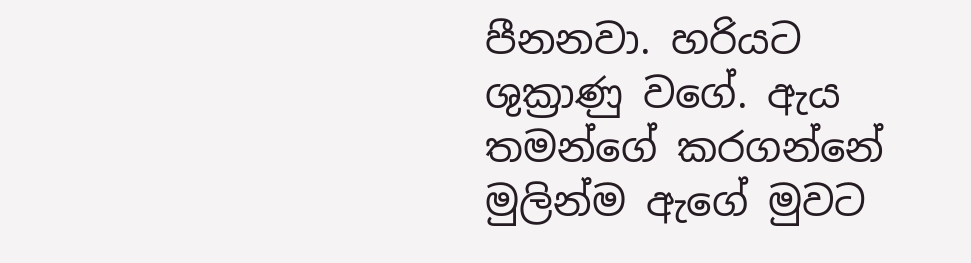පීනනවා. හරියට ශුක්‍රාණු වගේ. ඇය තමන්ගේ කරගන්නේ මුලින්ම ඇගේ මුවට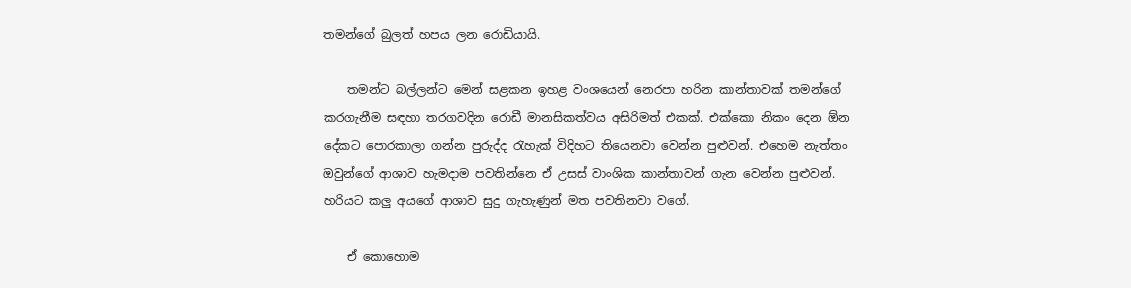තමන්‍ගේ බුලත් හපය ලන රොඩියායි.

    තමන්ට බල්ලන්ට මෙන් සළකන ඉහළ වංශයෙන් නෙරපා හරින කාන්තාවක් තමන්‍ගේ කරගැනීම සඳහා තරගවදින රොඩී මානසිකත්වය අසිරිමත් එකක්. එක්කො නිකං දෙන ඕන දේකට පොරකාලා ගන්න පුරුද්ද රැහැක් විදිහට තියෙනවා වෙන්න පුළුවන්. එහෙම නැත්තං ඔවුන්ගේ ආශාව හැමදාම පවතින්නෙ ඒ උසස් වාංශික කාන්තාවන් ගැන වෙන්න පුළුවන්. හරියට කලු අයගේ ආශාව සුදු ගැහැණුන් මත පවතිනවා වගේ.

    ඒ කොහොම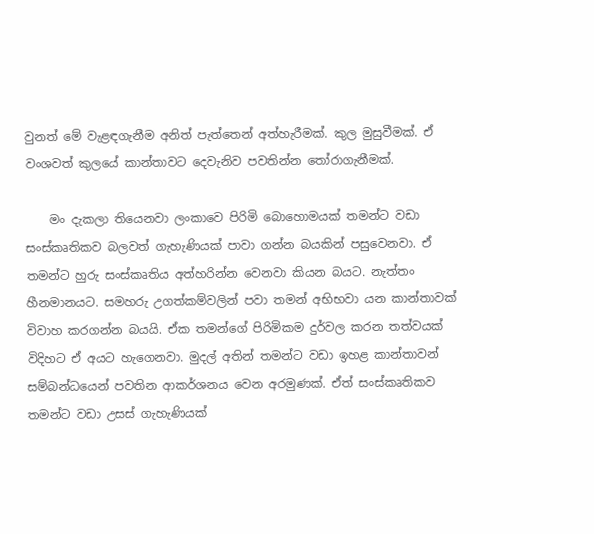වුනත් මේ වැළඳගැනීම අනිත් පැත්තෙන් අත්හැරීමක්. කුල මුසුවීමක්. ඒ වංශවත් කුලයේ කාන්තාවට දෙවැනිව පවතින්න තෝරාගැනීමක්.

    මං දැකලා තියෙනවා ලංකාවෙ පිරිමි බොහොමයක් තමන්ට වඩා සංස්කෘතිකව බලවත් ගැහැණියක් පාවා ගන්න බයකින් පසුවෙනවා. ඒ තමන්‍ට හුරු සංස්කෘතිය අත්හරින්න වෙනවා කියන බයට. නැත්තං හීනමානයට. සමහරු උගත්කම්වලින් පවා තමන් අභිභවා යන කාන්තාවක් විවාහ කරගන්න බයයි. ඒක තමන්‍ගේ පිරිමිකම දුර්වල කරන තත්වයක් විදිහට ඒ අයට හැගෙනවා. මුදල් අතින් තමන්ට වඩා ඉහළ කාන්තාවන් සම්බන්ධයෙන් පවතින ආකර්ශනය වෙන අරමුණක්. ඒත් සංස්කෘතිකව තමන්ට වඩා උසස් ගැහැණියක්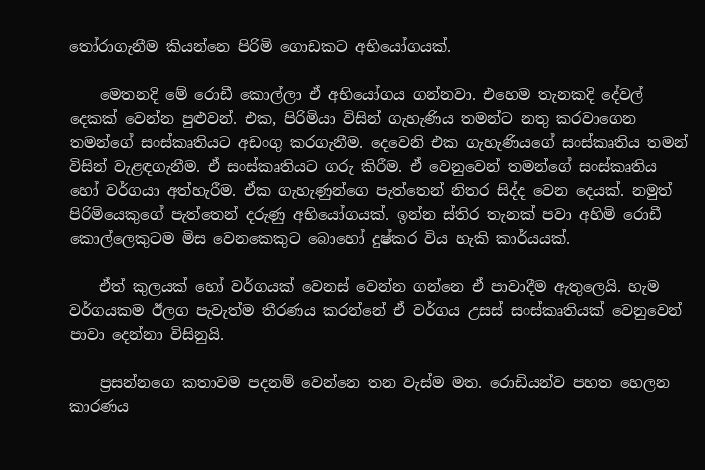තෝරාගැනීම කියන්නෙ පිරිමි ගොඩකට අභියෝගයක්.

    මෙතනදි මේ රොඩී කොල්ලා ඒ අභියෝගය ගන්නවා. එහෙම තැනකදි දේවල් දෙකක් වෙන්න පුළුවන්. එක, පිරිමියා විසින් ගැහැණිය තමන්ට නතු කරවාගෙන තමන්ගේ සංස්කෘතියට අඩංගු කරගැනීම. දෙවෙනි එක ගැහැණියගේ සංස්කෘතිය තමන් විසින් වැළඳගැනීම. ඒ සංස්කෘතියට ගරු කිරීම. ඒ වෙනුවෙන් තමන්ගේ සංස්කෘතිය හෝ වර්ගයා අත්හැරීම. ඒක ගැහැණුන්ගෙ පැත්තෙන් නිතර සිද්ද වෙන දෙයක්. නමුත් පිරිමියෙකුගේ පැත්තෙන් දරුණු අභියෝගයක්. ඉන්න ස්තිර තැනක් පවා අහිමි රොඩී කොල්ලෙකුටම මිස වෙනකෙකුට බොහෝ දුෂ්කර විය හැකි කාර්යයක්.

    ඒත් කුලයක් හෝ වර්ගයක් වෙනස් වෙන්න ගන්නෙ ඒ පාවාදීම ඇතුලෙයි. හැම වර්ගයකම ඊලග පැවැත්ම තීරණය කරන්නේ ඒ වර්ගය උසස් සංස්කෘතියක් වෙනුවෙන් පාවා දෙන්නා විසිනුයි.

    ප්‍රසන්නගෙ කතාවම පදනම් වෙන්නෙ තන වැස්ම මත. රොඩියන්ව පහත හෙලන කාරණය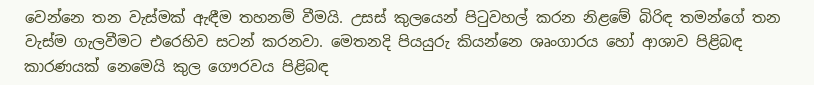වෙන්නෙ තන වැස්මක් ඇඳීම තහනම් වීමයි. උසස් කුලයෙන් පිටුවහල් කරන නිළමේ බිරිඳ තමන්ගේ තන වැස්ම ගැලවීමට එරෙහිව සටන් කරනවා. මෙතනදි පියයුරු කියන්නෙ ශෘංගාරය හෝ ආශාව පිළිබඳ කාරණයක් නෙමෙයි කුල ගෞරවය පිළිබඳ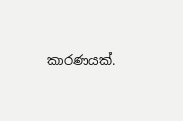කාරණයක්.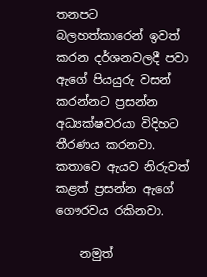තනපට බලහත්කාරෙන් ඉවත් කරන දර්ශනවලදී පවා ඇ‍ගේ පියයුරු වසන් කරන්නට ප්‍රසන්න අධ්‍යක්ෂවරයා විදිහට තීරණය කරනවා. කතාවෙ ඇයව නිරුවත් කළත් ප්‍රසන්න ඇගේ ගෞරවය රකිනවා.

    නමුත්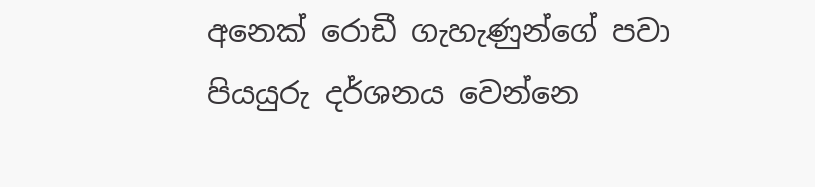අනෙක් රොඩී ගැහැණුන්ගේ පවා පියයුරු දර්ශනය වෙන්නෙ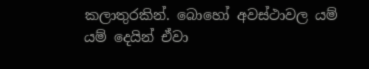කලාතුරකින්. බොහෝ අවස්ථාවල යම් යම් දෙයින් ඒවා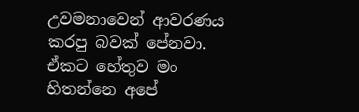උවමනාවෙන් ආවරණය කරපු බවක් පේනවා. ඒකට හේතුව මං හිතන්නෙ අපේ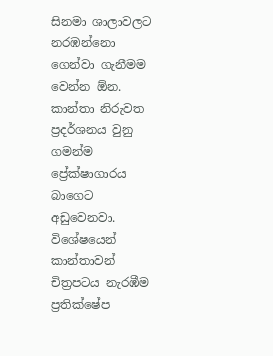සිනමා ශාලාවලට නරඹන්නො ගෙන්වා ගැනීමම වෙන්න ඕන. කාන්තා නිරුවත ප්‍රදර්ශනය වුනු ගමන්ම ප්‍රේක්ෂාගාරය බාගෙට අඩුවෙනවා. විශේෂයෙන් කාන්තාවන් චිත්‍රපටය නැරඹීම ප්‍රතික්ෂේප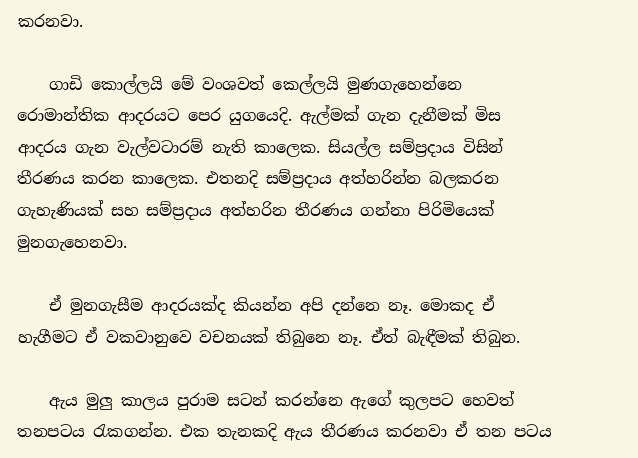කරනවා.

    ගාඩි කොල්ලයි මේ වංශවත් කෙල්ලයි මුණගැහෙන්නෙ රොමාන්තික ආදරයට පෙර යුගයෙදි. ඇල්මක් ගැන දැනීමක් මිස ආදරය ගැන වැල්වටාරම් නැති කාලෙක. සියල්ල සම්ප්‍රදාය විසින් තීරණය කරන කාලෙක. එතනදි සම්ප්‍රදාය අත්හරින්න බලකරන ගැහැණියක් සහ සම්ප්‍රදාය අත්හරින තීරණය ගන්නා පිරිමියෙක් මුනගැහෙනවා.

    ඒ මුනගැසීම ආදරයක්ද කියන්න අපි දන්නෙ නෑ. මොකද ඒ හැගීමට ඒ වකවානුවෙ වචනයක් තිබුනෙ නෑ. ඒත් බැඳීමක් තිබුන.

    ඇය මුලු කාලය පුරාම සටන් කරන්නෙ ඇගේ කුලපට හෙවත් තනපටය රැකගන්න. එක තැනකදි ඇය තීරණය කරනවා ඒ තන පටය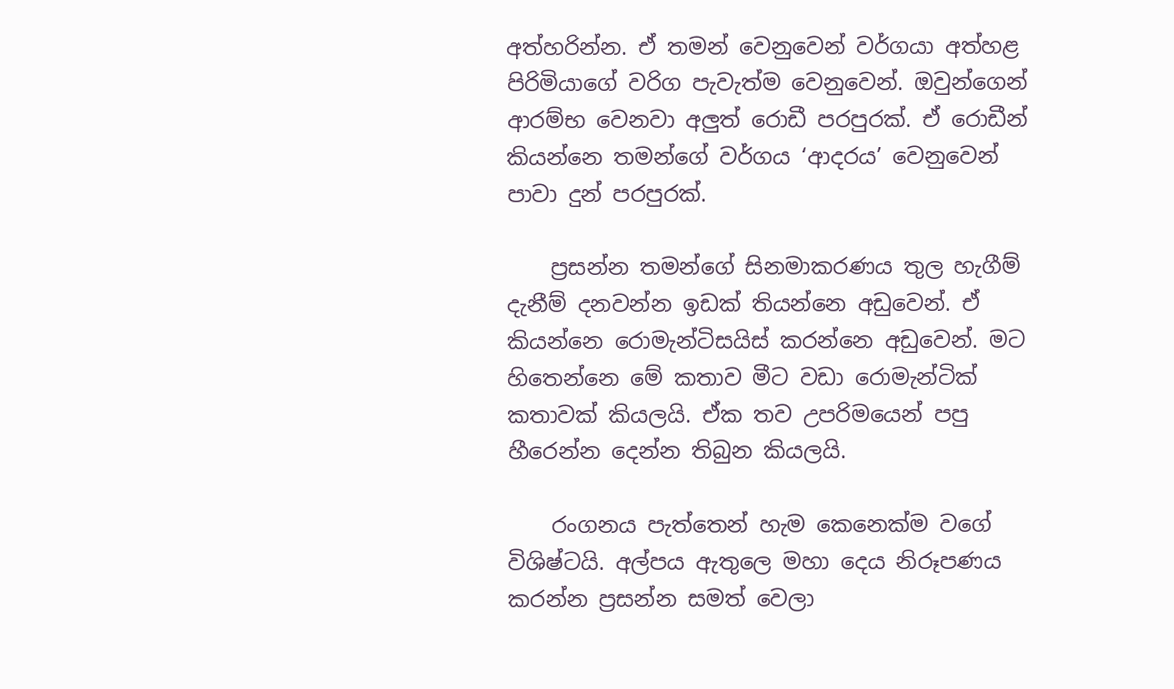අත්හරින්න. ඒ තමන් වෙනුවෙන් වර්ගයා අත්හළ පිරිමියාගේ වරිග පැවැත්ම වෙනුවෙන්. ඔවුන්ගෙන් ආරම්භ වෙනවා අලුත් රොඩී පරපුරක්. ඒ රොඩීන් කියන්නෙ තමන්ගේ වර්ගය ‘ආදරය’ වෙනුවෙන් පාවා දුන් පරපුරක්.

    ප්‍රසන්න තමන්‍ගේ සිනමාකරණය තුල හැගීම් දැනීම් දනවන්න ඉඩක් තියන්නෙ අඩුවෙන්. ඒ කියන්නෙ රොමැන්ටිසයිස් කරන්නෙ අඩුවෙන්. මට හිතෙන්නෙ මේ කතාව මීට වඩා රොමැන්ටික් කතාවක් කියලයි. ඒක තව උපරිමයෙන් පපු හීරෙන්න දෙන්න තිබුන කියලයි.

    රංගනය පැත්තෙන් හැම කෙනෙක්ම වගේ විශිෂ්ටයි. අල්පය ඇතුලෙ මහා දෙය නිරූපණය කරන්න ප්‍රසන්න සමත් වෙලා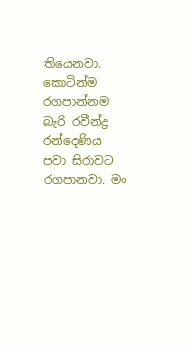තියෙනවා. කොටින්ම රගපාන්නම බැරි රවීන්ද්‍ර රන්දෙණිය පවා සිරාවට රගපානවා. මං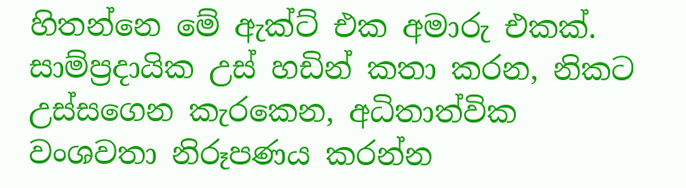හිතන්නෙ මේ ඇක්ට් එක අමාරු එකක්. සාම්ප්‍රදායික උස් හඩින් කතා කරන, නිකට උස්සගෙන කැරකෙන, අධිතාත්වික වංශවතා නිරූපණය කරන්න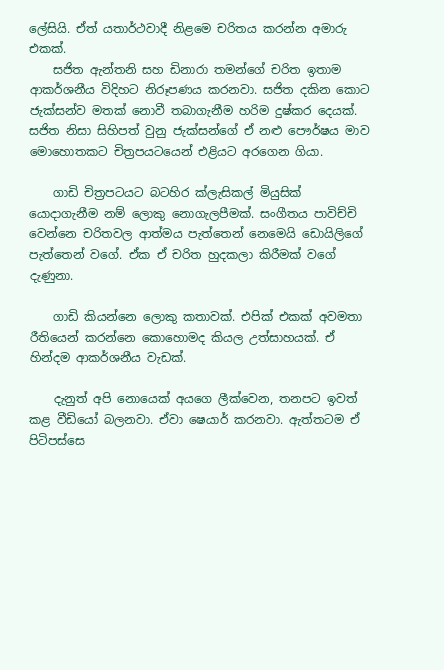ලේසියි. ඒත් යතාර්ථවාදී නිළමෙ චරිතය කරන්න අමාරු එකක්.
    සජිත ඇන්තනි සහ ඩිනාරා තමන්ගේ චරිත ඉතාම ආකර්ශනීය විදිහට නිරූපණය කරනවා. සජිත දකින කොට ජැක්සන්ව මතක් නොවී තබාගැනීම හරිම දුෂ්කර දෙයක්. සජිත නිසා සිහිපත් වුනු ජැක්සන්ගේ ඒ නළු පෞර්ෂය මාව මො‍හොතකට චිත්‍රපයටයෙන් එළියට අරගෙන ගියා.

    ගාඩි චිත්‍රපටයට බටහිර ක්ලැසිකල් මියුසික් යොදාගැනීම නම් ලොකු නොගැලපීමක්. සංගීතය පාවිච්චි වෙන්නෙ චරිතවල ආත්මය පැත්තෙන් නෙමෙයි ඩොයිලිගේ පැත්තෙන් වගේ. ඒක ඒ චරිත හුදකලා කිරීමක් වගේ දැණුනා.

    ගාඩි කියන්නෙ ලොකු කතාවක්. එපික් එකක් අවමතා රීතියෙන් කරන්නෙ කොහොමද කියල උත්සාහයක්. ඒ හින්දම ආකර්ශනීය වැඩක්.

    දැනුත් අපි නොයෙක් අයගෙ ලීක්වෙන, තනපට ඉවත් කළ වීඩියෝ බලනවා. ඒවා ෂෙයාර් කරනවා. ඇත්තටම ඒ පිටිපස්සෙ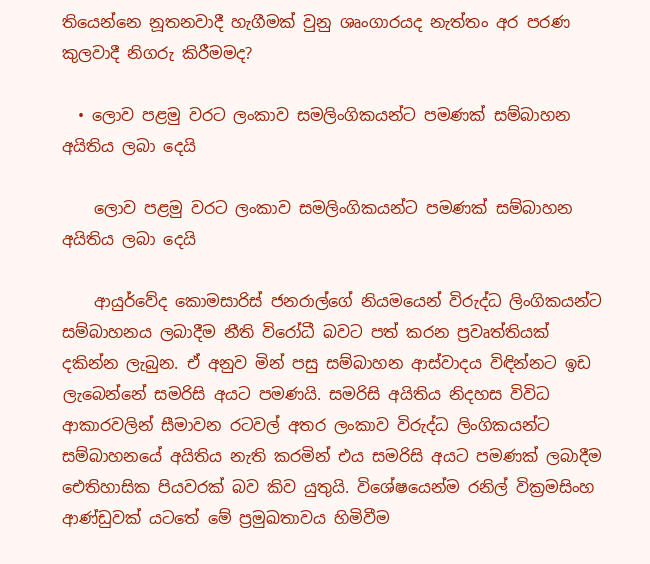තියෙන්නෙ නූතනවාදී හැගීමක් වුනු ශෘංගාරයද නැත්තං අර පරණ කුලවාදී නිගරු කිරීමමද?

  • ලොව පළමු වරට ලංකාව සමලිංගිකයන්ට පමණක් සම්බාහන අයිතිය ලබා දෙයි

    ලොව පළමු වරට ලංකාව සමලිංගිකයන්ට පමණක් සම්බාහන අයිතිය ලබා දෙයි

    ආයුර්වේද කොමසාරිස් ජනරාල්ගේ නියමයෙන් විරුද්ධ ලිංගිකයන්ට සම්බාහනය ලබාදීම නීති විරෝධී බවට පත් කරන ප්‍රවෘත්තියක් දකින්න ලැබුන. ඒ අනුව මින් පසු සම්බාහන ආස්වාදය විඳින්නට ඉඩ ලැබෙන්නේ සමරිසි අයට පමණයි. සමරිසි අයිතිය නිදහස විවිධ ආකාරවලින් සීමාවන රටවල් අතර ලංකාව විරුද්ධ ලිංගිකයන්ට සම්බාහනයේ අයිතිය නැති කරමින් එය සමරිසි අයට පමණක් ලබාදීම ඓතිහාසික පියවරක් බව කිව යුතුයි. විශේෂයෙන්ම රනිල් වික්‍රමසිංහ ආණ්ඩුවක් යටතේ මේ ප්‍රමුඛතාවය හිමිවීම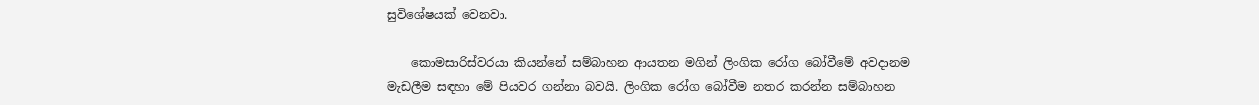සුවිශේෂයක් වෙනවා.

    කොමසාරිස්වරයා කියන්නේ සම්බාහන ආයතන මගින් ලිංගික රෝග බෝවීමේ අවදානම මැඩලීම සඳහා මේ පියවර ගන්නා බවයි. ලිංගික රෝග බෝවීම නතර කරන්න සම්බාහන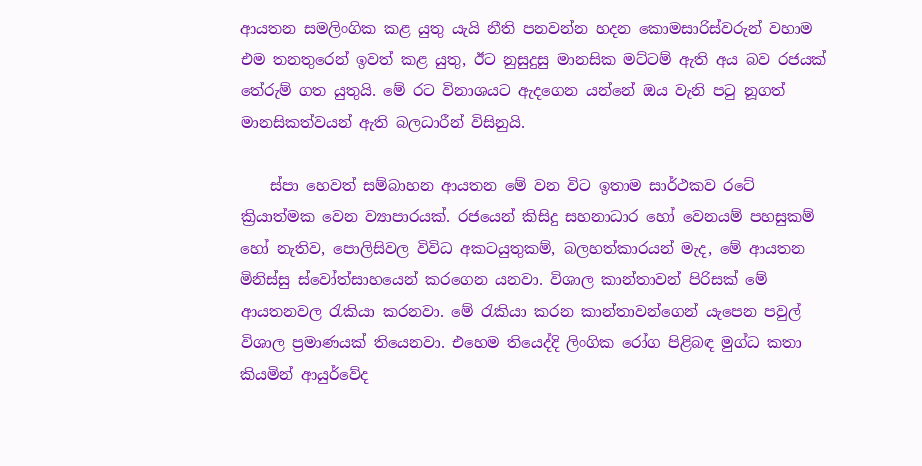ආයතන සමලිංගික කළ යුතු යැයි නීති පනවන්න හදන කොමසාරිස්වරුන් වහාම එම තනතුරෙන් ඉවත් කළ යුතු, ඊට නුසුදුසු මානසික මට්ටම් ඇති අය බව රජයක් තේරුම් ගත යුතුයි. මේ රට විනාශයට ඇදගෙන යන්නේ ඔය වැනි පටු නූගත් මානසිකත්වයන් ඇති බලධාරීන් විසිනුයි.

    ස්පා හෙවත් සම්බාහන ආයතන මේ වන විට ඉතාම සාර්ථකව රටේ ක්‍රියාත්මක වෙන ව්‍යාපාරයක්. රජයෙන් කිසිදු සහනාධාර හෝ වෙනයම් පහසුකම් හෝ නැතිව, පොලිසිවල විවිධ අකටයුතුකම්, බලහත්කාරයන් මැද, මේ ආයතන මිනිස්සු ස්වෝත්සාහයෙන් කරගෙන යනවා. විශාල කාන්තාවන් පිරිසක් මේ ආයතනවල රැකියා කරනවා. මේ රැකියා කරන කාන්තාවන්ගෙන් යැපෙන පවුල් විශාල ප්‍රමාණයක් තියෙනවා. එහෙම තියෙද්දි ලිංගික රෝග පිළිබඳ මුග්ධ කතා කියමින් ආයුර්වේද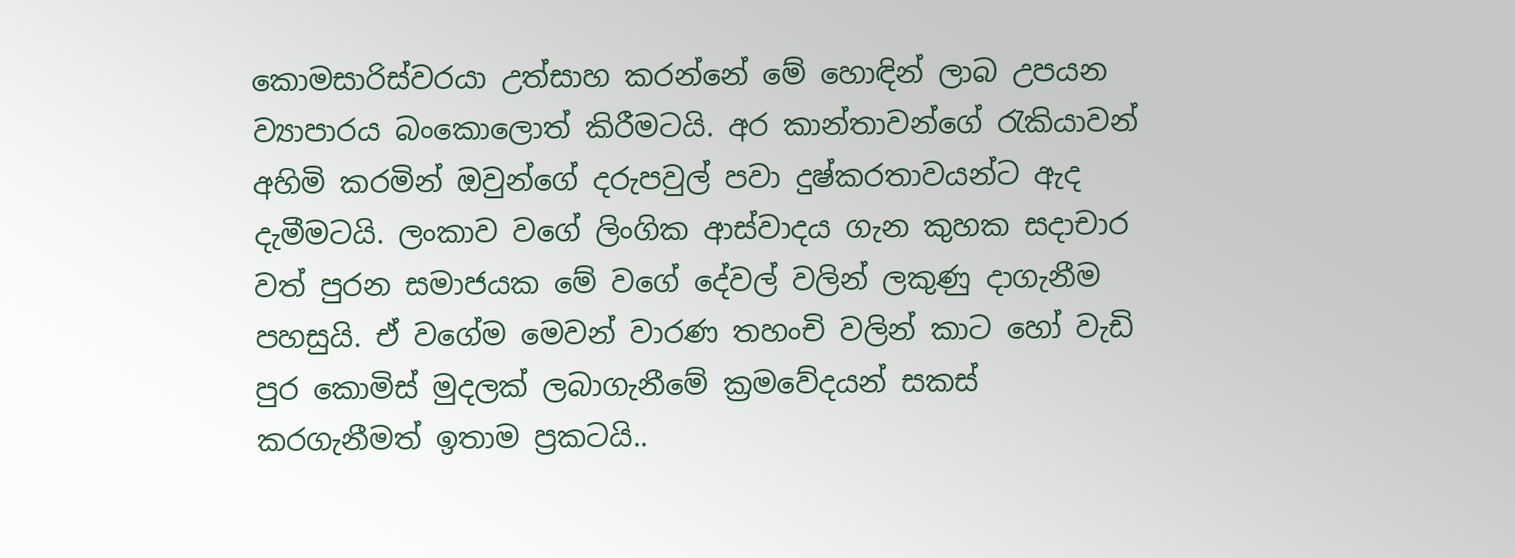කොමසාරිස්වරයා උත්සාහ කරන්නේ මේ හොඳින් ලාබ උපයන ව්‍යාපාරය බංකොලොත් කිරීමටයි. අර කාන්තාවන්ගේ රැකියාවන් අහිමි කරමින් ඔවුන්ගේ දරුපවුල් පවා දුෂ්කරතාවයන්ට ඇද දැමීමටයි. ලංකාව වගේ ලිංගික ආස්වාදය ගැන කුහක සදාචාර වත් පුරන සමාජයක මේ වගේ දේවල් වලින් ලකුණු දාගැනීම පහසුයි. ඒ වගේම මෙවන් වාරණ තහංචි වලින් කාට හෝ වැඩි පුර කොමිස් මුදලක් ලබාගැනීමේ ක්‍රමවේදයන් සකස් කරගැනීමත් ඉතාම ප්‍රකටයි..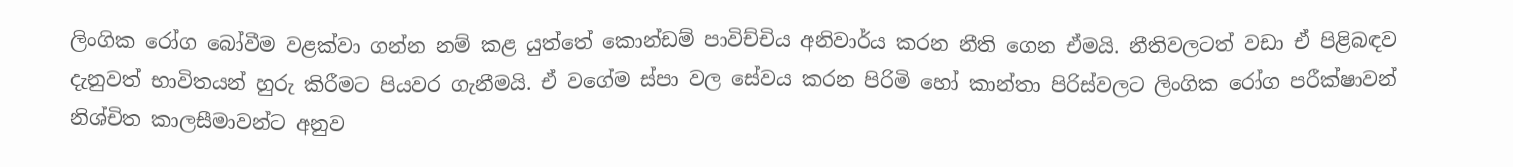ලිංගික රෝග බෝවීම වළක්වා ගන්න නම් කළ යුත්තේ කොන්ඩම් පාවිච්චිය අනිවාර්ය කරන නීති ගෙන ඒමයි. නීතිවලටත් වඩා ඒ පිළිබඳව දැනුවත් භාවිතයන් හුරු කිරීමට පියවර ගැනීමයි. ඒ වගේම ස්පා වල සේවය කරන පිරිමි හෝ කාන්තා පිරිස්වලට ලිංගික රෝග පරීක්ෂාවන් නිශ්චිත කාලසීමාවන්ට අනුව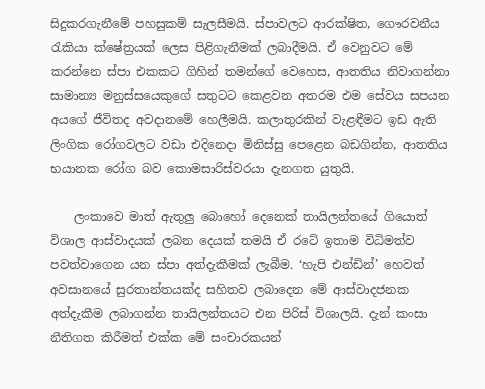සිදුකරගැනීමේ පහසුකම් සැලසීමයි. ස්පාවලට ආරක්ෂිත, ගෞරවනීය රැකියා ක්ෂේත්‍රයක් ලෙස පිළිගැනීමක් ලබාදීමයි. ඒ වෙනුවට මේ කරන්නෙ ස්පා එකකට ගිහින් තමන්ගේ වෙහෙස, ආතතිය නිවාගන්නා සාමාන්‍ය මනුස්සයෙකුගේ සතුටට කෙළවන අතරම එම සේවය සපයන අයගේ ජීවිතද අවදානමේ හෙලීමයි. කලාතුරකින් වැළ‍ඳීමට ඉඩ ඇති ලිංගික රෝගවලට වඩා එදිනෙදා මිනිස්සු පෙළෙන බඩගින්න, ආතතිය භයානක රෝග බව කොමසාරිස්වරයා දැනගත යුතුයි.

    ලංකාවෙ මාත් ඇතුලු බොහෝ දෙනෙක් තායිලන්තයේ ගියොත් විශාල ආස්වාදයක් ලබන දෙයක් තමයි ඒ රටේ ඉතාම විධිමත්ව පවත්වා‍ගෙන යන ස්පා අත්දැකීමක් ලැබීම. ‘හැපි එන්ඩින්’ හෙවත් අවසානයේ සුරතාන්තයක්ද සහිතව ලබාදෙන මේ ආස්වාදජනක අත්දැකීම ලබාගන්න තායිලන්තයට එන පිරිස් විශාලයි. දැන් කංසා නීතිගත කිරීමත් එක්ක මේ සංචාරකයන්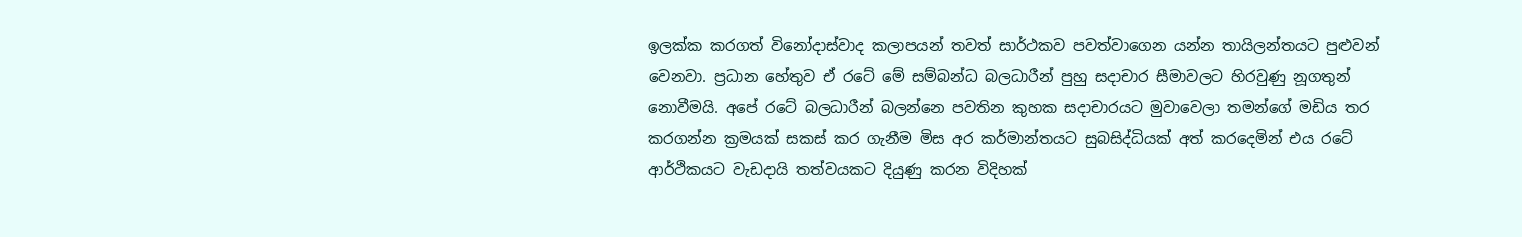ඉලක්ක කරගත් විනෝදාස්වාද කලාපයන් තවත් සාර්ථකව පවත්වාගෙන යන්න තායිලන්තයට පුළුවන් වෙනවා. ප්‍රධාන හේතුව ඒ රටේ මේ සම්බන්ධ බලධාරීන් පුහු සදාචාර සීමාවලට හිරවුණු නූගතුන් නොවීමයි. අපේ රටේ බලධාරීන් බලන්නෙ පවතින කුහක සදාචාරයට මුවාවෙලා තමන්ගේ මඩිය තර කරගන්න ක්‍රමයක් සකස් කර ගැනීම මිස අර කර්මාන්තයට සුබසිද්ධියක් අත් කරදෙමින් එය රටේ ආර්ථිකයට වැඩදායි තත්වයකට දියුණු කරන විදිහක්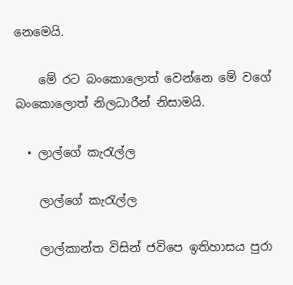නෙමෙයි.

    මේ රට බංකොලොත් වෙන්නෙ මේ වගේ බංකොලොත් නිලධාරීන් නිසාමයි.

  • ලාල්ගේ කැරැල්ල

    ලාල්ගේ කැරැල්ල

    ලාල්කාන්ත විසින් ජවිපෙ ඉතිහාසය පුරා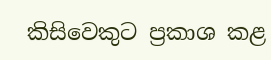කිසිවෙකුට ප්‍රකාශ කළ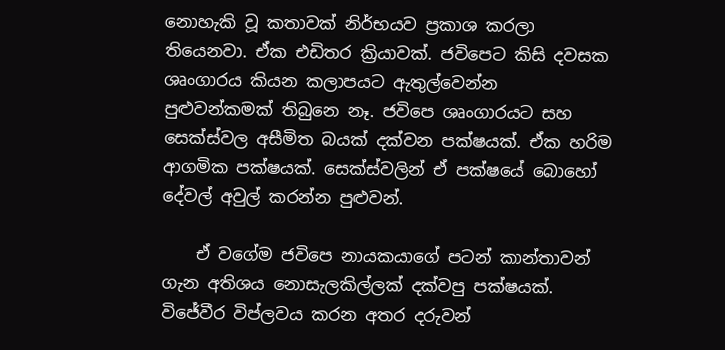නොහැකි වූ කතාවක් නිර්භයව ප්‍රකාශ කරලා තියෙනවා. ඒක එඩිතර ක්‍රියාවක්. ජවිපෙට කිසි දවසක ශෘංගාරය කියන කලාපයට ඇතුල්වෙන්න පුළුවන්කමක් තිබුනෙ නෑ. ජවිපෙ ශෘංගාරයට සහ සෙක්ස්වල අසීමිත බයක් දක්වන පක්ෂයක්. ඒක හරිම ආගමික පක්ෂයක්. සෙක්ස්වලින් ඒ පක්ෂයේ බොහෝ දේවල් අවුල් කරන්න පුළුවන්.

    ඒ වගේම ජවිපෙ නායකයාගේ පටන් කාන්තාවන් ගැන අතිශය නොසැලකිල්ලක් දක්වපු පක්ෂයක්. විජේවීර විප්ලවය කරන අතර දරුවන්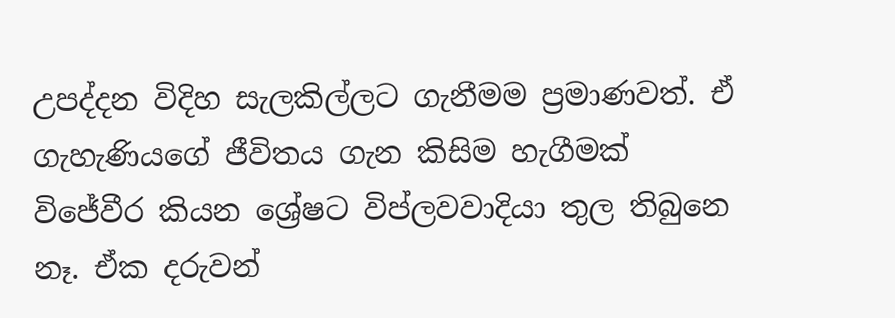උපද්දන විදිහ සැලකිල්ලට ගැනීමම ප්‍රමාණවත්. ඒ ගැහැණියගේ ජීවිතය ගැන කිසිම හැගීමක් විජේවීර කියන ශ්‍රේෂට විප්ලවවාදියා තුල තිබුනෙ නෑ. ඒක දරුවන්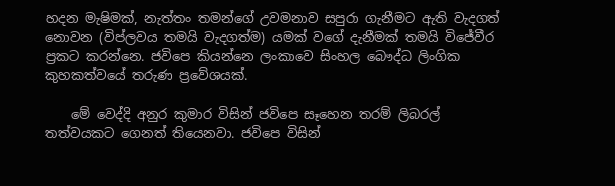හදන මැෂිමක්, නැත්තං තමන්ගේ උවමනාව සපුරා ගැනීමට ඇති වැදගත් නොවන (විප්ලවය තමයි වැදගත්ම) යමක් වගේ දැනීමක් තමයි විජේවීර ප්‍රකට කරන්නෙ. ජවිපෙ කියන්නෙ ලංකාවෙ සිංහල බෞද්ධ ලිංගික කුහකත්වයේ තරුණ ප්‍රවේශයක්.

    මේ වෙද්දි අනුර කුමාර විසින් ජවිපෙ සෑහෙන තරම් ලිබරල් තත්වයකට ගෙනත් තියෙනවා. ජවිපෙ විසින්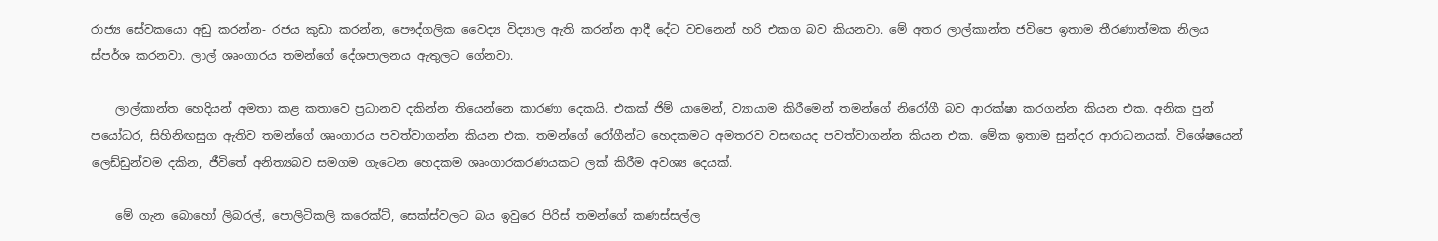රාජ්‍ය සේවකයො අඩු කරන්න- රජය කුඩා කරන්න, පෞද්ගලික වෛද්‍ය විද්‍යාල ඇති කරන්න ආදී දේට වචනෙන් හරි එකග බව කියනවා. මේ අතර ලාල්කාන්ත ජවිපෙ ඉතාම තීරණාත්මක නිලය ස්පර්ශ කරනවා. ලාල් ශෘංගාරය තමන්ගේ දේශපාලනය ඇතුලට ගේනවා.

    ලාල්කාන්ත හෙදියන් අමතා කළ කතාවෙ ප්‍රධානව දකින්න තියෙන්නෙ කාරණා දෙකයි. එකක් ජිම් යාමෙන්, ව්‍යායාම කිරීමෙන් තමන්ගේ නිරෝගී බව ආරක්ෂා කරගන්න කියන එක. අනික පුන් පයෝධර, සිහිනිඟසුග ඇතිව තමන්ගේ ශෘංගාරය පවත්වාගන්න කියන එක. තමන්‍ගේ රෝගීන්ට හෙදකමට අමතරව වසඟයද පවත්වාගන්න කියන එක. මේක ඉතාම සුන්දර ආරාධනයක්. විශේෂයෙන් ලෙඩ්ඩුන්වම දකින, ජීවිතේ අනිත්‍යබව සමගම ගැටෙන හෙදකම ශෘංගාරකරණයකට ලක් කිරීම අවශ්‍ය දෙයක්.

    මේ ගැන බොහෝ ලිබරල්, පොලිටිකලි කරෙක්ට්, සෙක්ස්වලට බය ඉවුරෙ පිරිස් තමන්ගේ කණස්සල්ල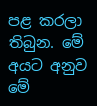පළ කරලා තිබුන. මේ අයට අනුව මේ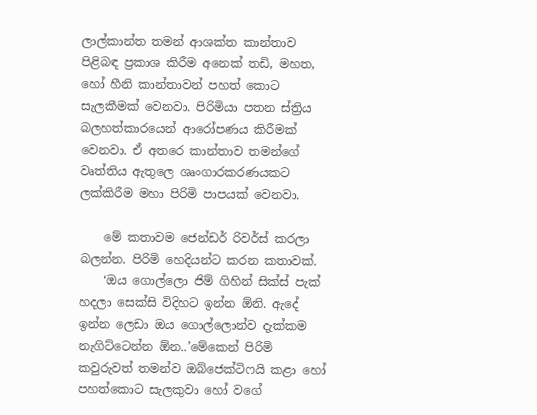ලාල්කාන්ත තමන් ආශක්ත කාන්තාව පිළිබඳ ප්‍රකාශ කිරීම අනෙක් තඩි, මහත, හෝ හීනි කාන්තාවන් පහත් කොට සැලකීමක් වෙනවා. පිරිමියා පතන ස්ත්‍රිය බලහත්කාරයෙන් ආරෝපණය කිරීමක් වෙනවා. ඒ අතරෙ කාන්තාව තමන්ගේ වෘත්තිය ඇතුලෙ ශෘංගාරකරණයකට ලක්කිරීම මහා පිරිමි පාපයක් වෙනවා.

    මේ කතාවම ජෙන්ඩර් රිවර්ස් කරලා බලන්න. පිරිමි හෙදියන්ට කරන කතාවක්.
    ‘ඔය ගොල්ලො ජිම් ගිහින් සික්ස් පැක් හදලා සෙක්සි විදිහට ඉන්න ඕනි. ඇදේ ඉන්න ලෙඩා ඔය ගොල්ලොන්ව දැක්කම නැගිට්ටෙන්න ඕන..’මේකෙන් පිරිමි කවුරුවත් තමන්ව ඔබ්ජෙක්ටිෆයි කළා හෝ පහත්කොට සැලකුවා හෝ වගේ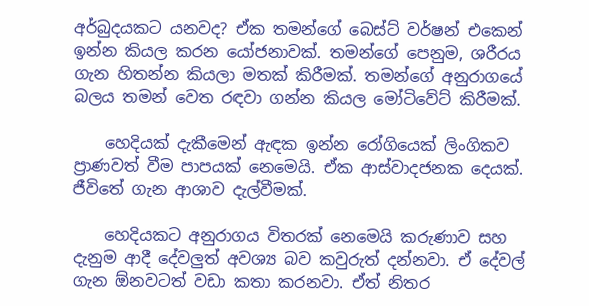අර්බුදයකට යනවද? ඒක තමන්‍ගේ බෙස්ට් වර්ෂන් එකෙන් ඉන්න කියල කරන යෝජනාවක්. තමන්ගේ පෙනුම, ශරීරය ගැන හිතන්න කියලා මතක් කිරීමක්. තමන්‍ගේ අනුරාගයේ බලය තමන් වෙත රඳවා ගන්න කියල මෝටිවේට් කිරීමක්.

    හෙදියක් දැකීමෙන් ඇඳක ඉන්න රෝගියෙක් ලිංගිකව ප්‍රාණවත් වීම පාපයක් නෙමෙයි. ඒක ආස්වාදජනක දෙයක්. ජීවිතේ ගැන ආශාව දැල්වීමක්.

    හෙදියකට අනුරාගය විතරක් නෙමෙයි කරුණාව සහ දැනුම ආදී දේවලුත් අවශ්‍ය බව කවුරුත් දන්නවා. ඒ දේවල් ගැන ඕනවටත් වඩා කතා කරනවා. ඒත් නිතර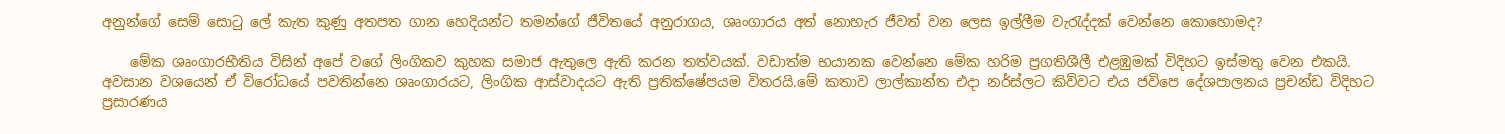අනුන්ගේ සෙම් සොටු ලේ කැත කුණු අතපත ගාන හෙදියන්‍ට තමන්ගේ ජීවිතයේ අනුරාගය, ශෘංගාරය අත් නොහැර ජීවත් වන ලෙස ඉල්ලීම වැරැද්දක් වෙන්නෙ කොහොමද?

    මේක ශෘංගාරභීතිය විසින් අපේ වගේ ලිංගිකව කුහක සමාජ ඇතුලෙ ඇති කරන තත්වයක්. වඩාත්ම භයානක වෙන්නෙ මේක හරිම ප්‍රගතිශීලී එළඹුමක් විදිහට ඉස්මතු වෙන එකයි. අවසාන වශයෙන් ඒ විරෝධයේ පවතින්නෙ ශෘංගාරයට, ලිංගික ආස්වාදයට ඇති ප්‍රතික්ෂේපයම විතරයි.මේ කතාව ලාල්කාන්ත එදා නර්ස්ලට කිව්වට එය ජවිපෙ දේශපාලනය ප්‍රචන්ඩ විදිහට ප්‍රසාරණය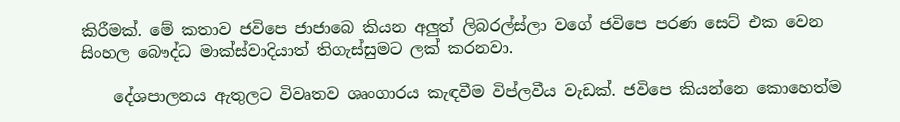කිරීමක්. මේ කතාව ජවිපෙ ජාජාබෙ කියන අලුත් ලිබරල්ස්ලා වගේ ජවිපෙ පරණ සෙට් එක වෙන සිංහල බෞද්ධ මාක්ස්වාදියාත් තිගැස්සුමට ලක් කරනවා.

    දේශපාලනය ඇතුලට විවෘතව ශෘංගාරය කැඳවීම විප්ලවීය වැඩක්. ජවිපෙ කියන්නෙ කො‍හෙත්ම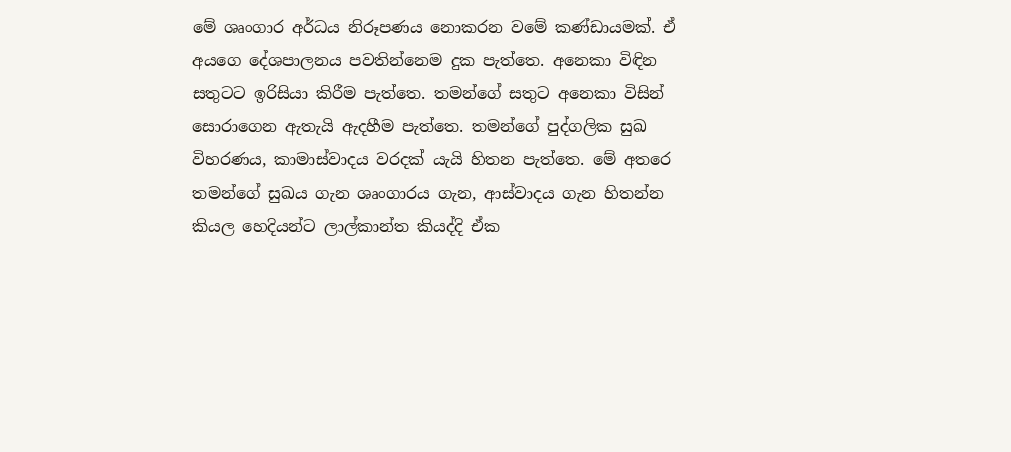මේ ශෘංගාර අර්ධය නිරූපණය නොකරන වමේ කණ්ඩායමක්. ඒ අයගෙ දේශපාලනය පවතින්නෙම දුක පැත්තෙ. අනෙකා විඳින සතුටට ඉරිසියා කිරීම පැත්තෙ. තමන්ගේ සතුට අනෙකා විසින් සොරාගෙන ඇතැයි ඇදහීම පැත්තෙ. තමන්ගේ පුද්ගලික සුඛ විහරණය, කාමාස්වාදය වරදක් යැයි හිතන පැත්තෙ. මේ අතරෙ තමන්ගේ සුඛය ගැන ශෘංගාරය ගැන, ආස්වාදය ගැන හිතන්න කියල හෙදියන්ට ලාල්කාන්ත කියද්දි ඒක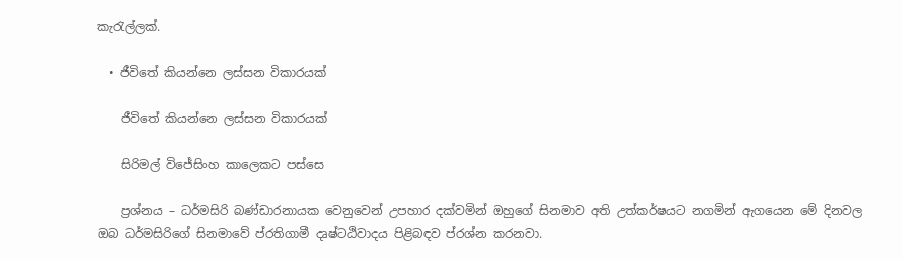කැරැල්ලක්.

  • ජීවිතේ කියන්නෙ ලස්සන විකාරයක්

    ජීවිතේ කියන්නෙ ලස්සන විකාරයක්

    සිරිමල් විජේසිංහ කාලෙකට පස්සෙ

    ප්‍රශ්නය – ධර්මසිරි බණ්ඩාරනායක වෙනුවෙන් උපහාර දක්වමින් ඔහුගේ සිනමාව අති උත්කර්ෂයට නගමින් ඇගයෙන මේ දිනවල ඔබ ධර්මසිරිගේ සිනමාවේ ප්රතිගාමී දෘෂ්ටඨිවාදය පිළිබඳව ප්රශ්න කරනවා.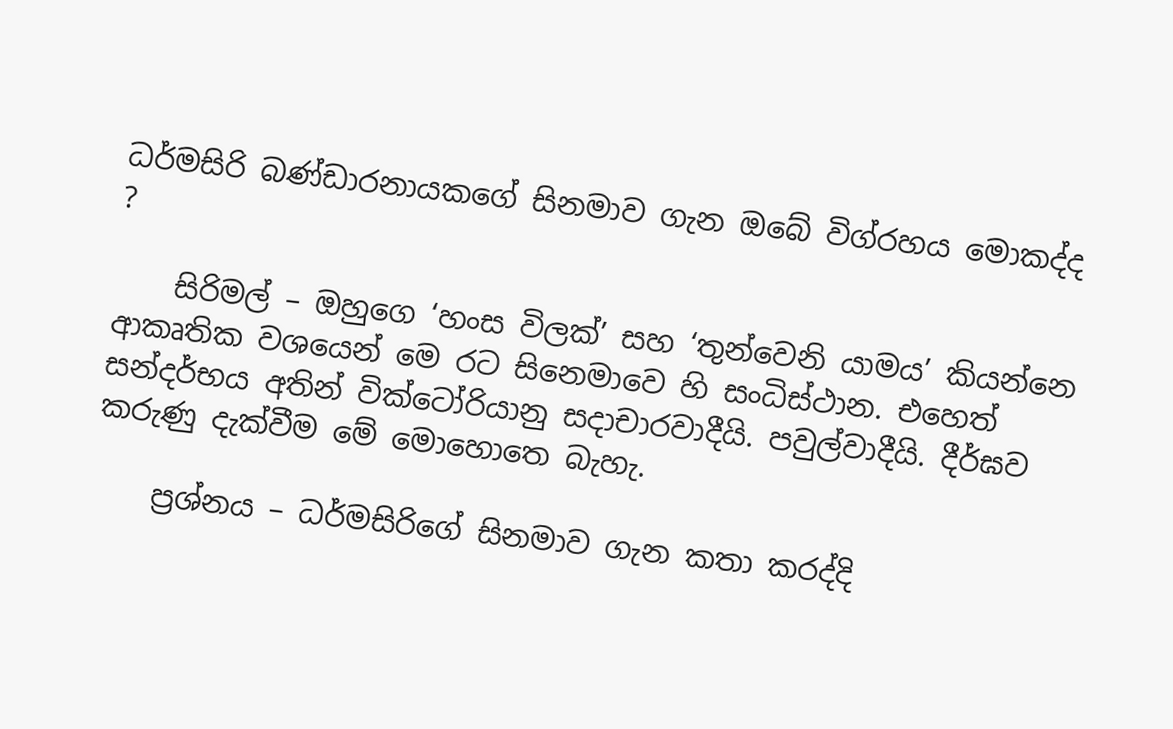ධර්මසිරි බණ්ඩාරනායකගේ සිනමාව ගැන ඔබේ විග්රහය මොකද්ද ?

    සිරිමල් – ඔහුගෙ ‘හංස විලක්’ සහ ‘තුන්වෙනි යාමය’ කියන්නෙ ආකෘතික වශයෙන් මෙ රට සිනෙමාවෙ හි සංධිස්ථාන. එහෙත් සන්දර්භය අතින් වික්ටෝරියානු සදාචාරවාදීයි. පවුල්වාදීයි. දීර්ඝව කරුණු දැක්වීම මේ මොහොතෙ බැහැ.

    ප්‍රශ්නය – ධර්මසිරිගේ සිනමාව ගැන කතා කරද්දි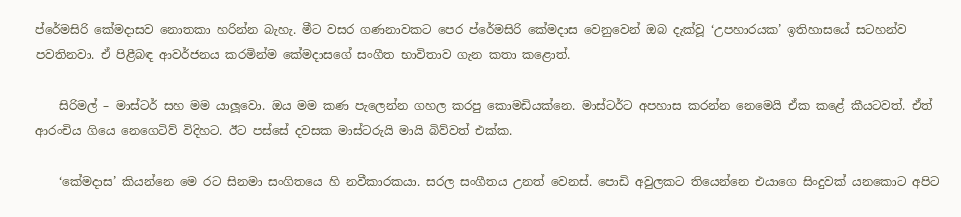ප්රේමසිරි කේමදාසව නොතකා හරින්න බැහැ. මීට වසර ගණනාවකට පෙර ප්රේමසිරි කේමදාස වෙනුවෙන් ඔබ දැක්වූ ‘උපහාරයක’ ඉතිහාසයේ සටහන්ව පවතිනවා. ඒ පිළීබඳ ආවර්ජනය කරමින්ම කේමදාසගේ සංගීත භාවිතාව ගැන කතා කළොත්.

    සිරිමල් – මාස්ටර් සහ මම යාලූවො. ඔය මම කණ පැලෙන්න ගහල කරපු කොමඩියක්නෙ. මාස්ටර්ට අපහාස කරන්න නෙමෙයි ඒක කළේ කීයටවත්. ඒත් ආරංචිය ගියෙ නෙගෙටිව් විදිහට. ඊට පස්සේ දවසක මාස්ටරුයි මායි බිව්වත් එක්ක.

    ‘කේමදාස’ කියන්නෙ මෙ රට සිනමා සංගිතයෙ හි නවීකාරකයා. සරල සංගීතය උනත් වෙනස්. පොඩි අවුලකට තියෙන්නෙ එයාගෙ සිංදුවක් යනකොට අපිට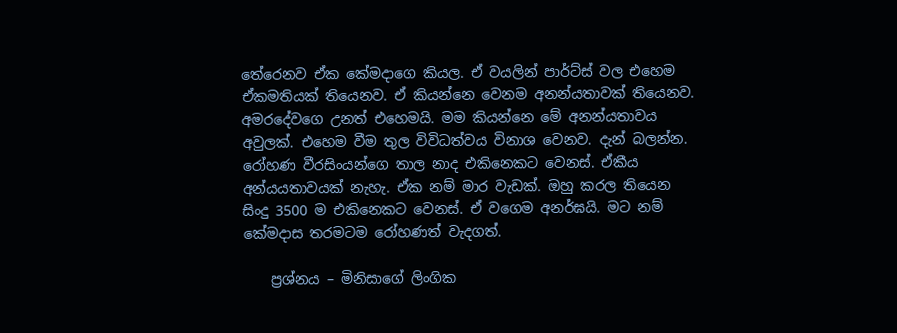තේරෙනව ඒක කේමදාගෙ කියල. ඒ වයලින් පාර්ට්ස් වල එහෙම ඒකමතියක් තියෙනව. ඒ කියන්නෙ වෙනම අනන්යතාවක් තියෙනව. අමරදේවගෙ උනත් එහෙමයි. මම කියන්නෙ මේ අනන්යතාවය අවුලක්. එහෙම වීම තුල විවිධත්වය විනාශ වෙනව. දැන් බලන්න. රෝහණ වීරසිංයන්ගෙ තාල නාද එකිනෙකට වෙනස්. ඒකීය අන්යයතාවයක් නැහැ. ඒක නම් මාර වැඩක්. ඔහු කරල තියෙන සිංදු 3500 ම එකිනෙකට වෙනස්. ඒ වගෙම අනර්ඝයි. මට නම් කේමදාස තරමටම රෝහණත් වැදගත්.

    ප්‍රශ්නය – මිනිසාගේ ලිංගික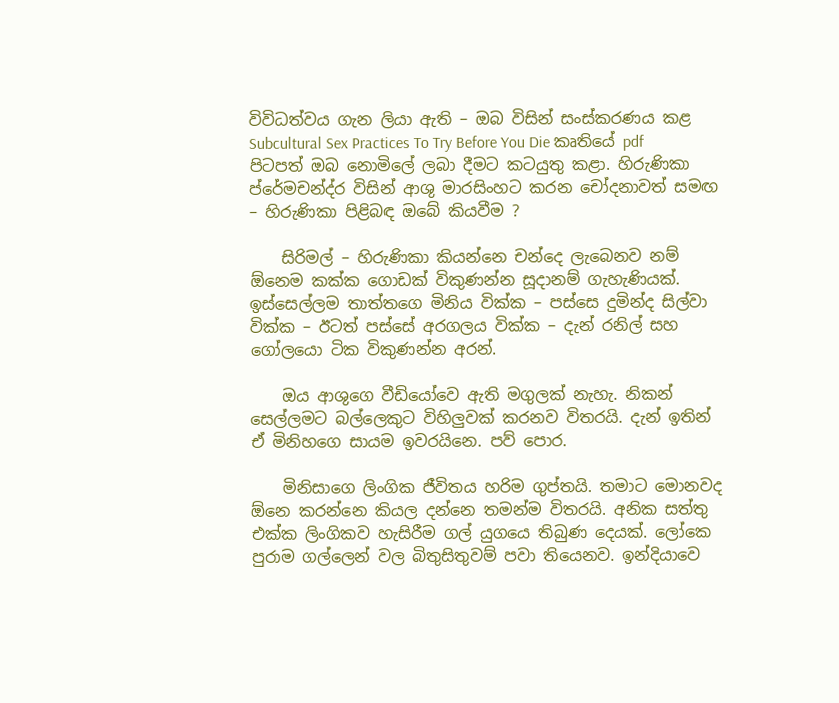විවිධත්වය ගැන ලියා ඇති – ඔබ විසින් සංස්කරණය කළ Subcultural Sex Practices To Try Before You Die කෘතියේ pdf පිටපත් ඔබ නොමිලේ ලබා දීමට කටයුතු කළා. හිරුණිකා ප්රේමචන්ද්ර විසින් ආශු මාරසිංහට කරන චෝදනාවත් සමඟ – හිරුණිකා පිළිබඳ ඔබේ කියවීම ?

    සිරිමල් – හිරුණිකා කියන්නෙ චන්දෙ ලැබෙනව නම් ඕනෙම කක්ක ගොඩක් විකුණන්න සූදානම් ගැහැණියක්. ඉස්සෙල්ලම තාත්තගෙ මිනිය වික්ක – පස්සෙ දුමින්ද සිල්වා වික්ක – ඊටත් පස්සේ අරගලය වික්ක – දැන් රනිල් සහ ගෝලයො ටික විකුණන්න අරන්.

    ඔය ආශුගෙ වීඩියෝවෙ ඇති මගුලක් නැහැ. නිකන් සෙල්ලමට බල්ලෙකුට විහිලුවක් කරනව විතරයි. දැන් ඉතින් ඒ මිනිහගෙ සායම ඉවරයිනෙ. පව් පොර.

    මිනිසාගෙ ලිංගික ජීවිතය හරිම ගුප්තයි. තමාට මොනවද ඕනෙ කරන්නෙ කියල දන්නෙ තමන්ම විතරයි. අනික සත්තු එක්ක ලිංගිකව හැසිරීම ගල් යුගයෙ තිබුණ දෙයක්. ලෝකෙ පුරාම ගල්ලෙන් වල බිතුසිතුවම් පවා තියෙනව. ඉන්දියාවෙ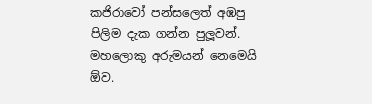කජිරාවෝ පන්සලෙත් අඹපු පිලිම දැක ගන්න පුලූවන්. මහලොකු අරුමයන් නෙමෙයි ඕව.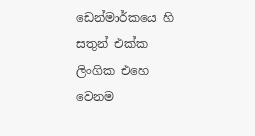ඩෙන්මාර්කයෙ හි සතුන් එක්ක ලිංගික එහෙ වෙනම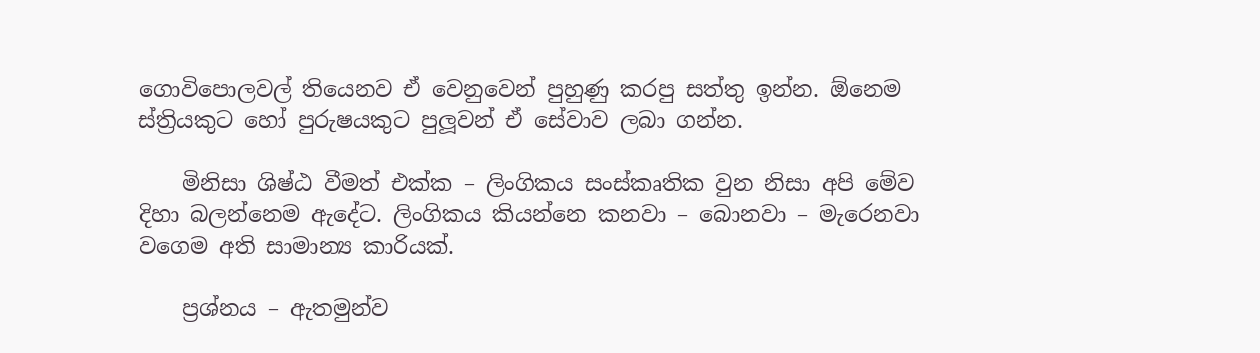ගොවිපොලවල් තියෙනව ඒ වෙනුවෙන් පුහුණු කරපු සත්තු ඉන්න. ඕනෙම ස්ත්‍රියකුට හෝ පුරුෂයකුට පුලූවන් ඒ සේවාව ලබා ගන්න.

    මිනිසා ශිෂ්ඨ වීමත් එක්ක – ලිංගිකය සංස්කෘතික වුන නිසා අපි මේව දිහා බලන්නෙම ඇදේට. ලිංගිකය කියන්නෙ කනවා – බොනවා – මැරෙනවා වගෙම අති සාමාන්‍ය කාරියක්.

    ප්‍රශ්නය – ඇතමුන්ව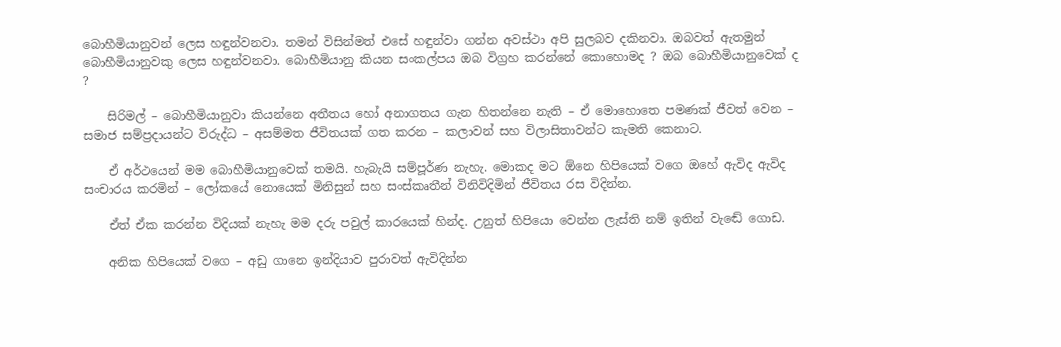බොහීමියානුවන් ලෙස හඳුන්වනවා. තමන් විසින්මත් එසේ හඳුන්වා ගන්න අවස්ථා අපි සුලබව දකිනවා. ඔබවත් ඇතමුන් බොහීමියානුවකු ලෙස හඳුන්වනවා. බොහීමියානු කියන සංකල්පය ඔබ විග්‍රහ කරන්නේ කොහොමද ? ඔබ බොහීමියානුවෙක් ද ?

    සිරිමල් – බොහීමියානුවා කියන්නෙ අතීතය හෝ අනාගතය ගැන හිතන්නෙ නැති – ඒ මොහොතෙ පමණක් ජීවත් වෙන – සමාජ සම්ප්‍රදායන්ට විරුද්ධ – අසම්මත ජීවිතයක් ගත කරන – කලාවන් සහ විලාසිතාවන්ට කැමති කෙනාට.

    ඒ අර්ථයෙන් මම බොහීමියානුවෙක් තමයි. හැබැයි සම්පූර්ණ නැහැ. මොකද මට ඕනෙ හිපියෙක් වගෙ ඔහේ ඇවිද ඇවිද සංචාරය කරමින් – ලෝකයේ නොයෙක් මිනිසුන් සහ සංස්කෘතීන් විනිවිදිමින් ජීවිතය රස විදින්න.

    ඒත් ඒක කරන්න විදියක් නැහැ මම දරු පවුල් කාරයෙක් හින්ද. උනුත් හිපියො වෙන්න ලැස්ති නම් ඉතින් වැඬේ ගොඩ.

    අනික හිපියෙක් වගෙ – අඩු ගානෙ ඉන්දියාව පුරාවත් ඇවිදින්න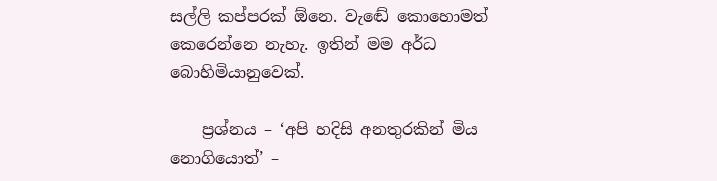සල්ලි කප්පරක් ඕනෙ. වැඬේ කොහොමත් කෙරෙන්නෙ නැහැ. ඉතින් මම අර්ධ බොහිමියානුවෙක්.

    ප්‍රශ්නය – ‘අපි හදිසි අනතුරකින් මිය නොගියොත්’ –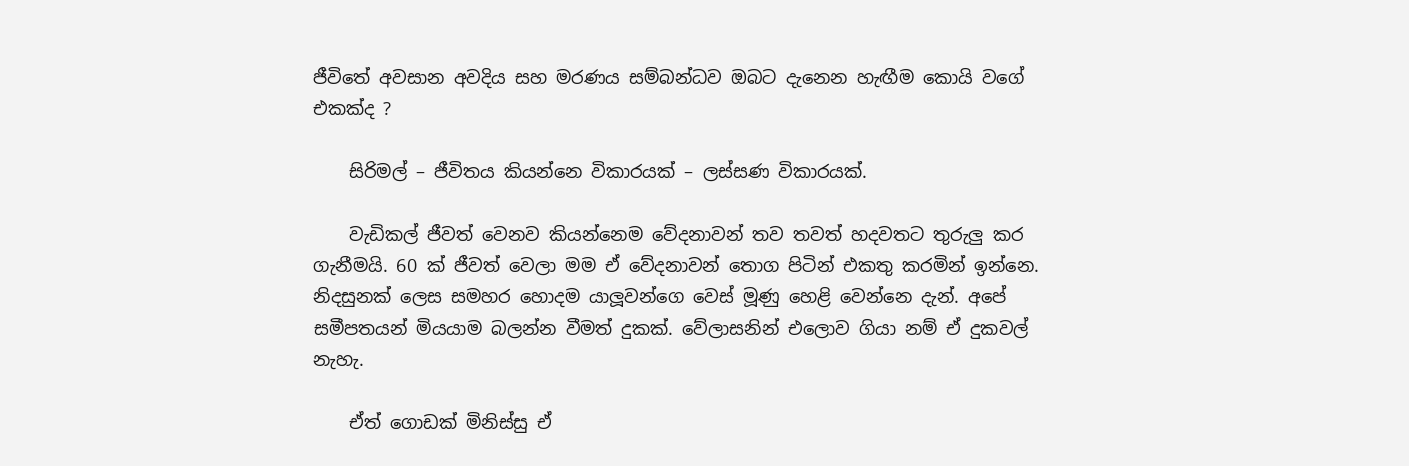ජීවිතේ අවසාන අවදිය සහ මරණය සම්බන්ධව ඔබට දැනෙන හැඟීම කොයි වගේ එකක්ද ?

    සිරිමල් – ජීවිතය කියන්නෙ විකාරයක් – ලස්සණ විකාරයක්.

    වැඩිකල් ජීවත් වෙනව කියන්නෙම වේදනාවන් තව තවත් හදවතට තුරුලු කර ගැනීමයි. 60 ක් ජීවත් වෙලා මම ඒ වේදනාවන් තොග පිටින් එකතු කරමින් ඉන්නෙ. නිදසුනක් ලෙස සමහර හොදම යාලූවන්ගෙ වෙස් මූණු හෙළි වෙන්නෙ දැන්. අපේ සමීපතයන් මියයාම බලන්න වීමත් දුකක්. වේලාසනින් එලොව ගියා නම් ඒ දුකවල් නැහැ.

    ඒත් ගොඩක් මිනිස්සු ඒ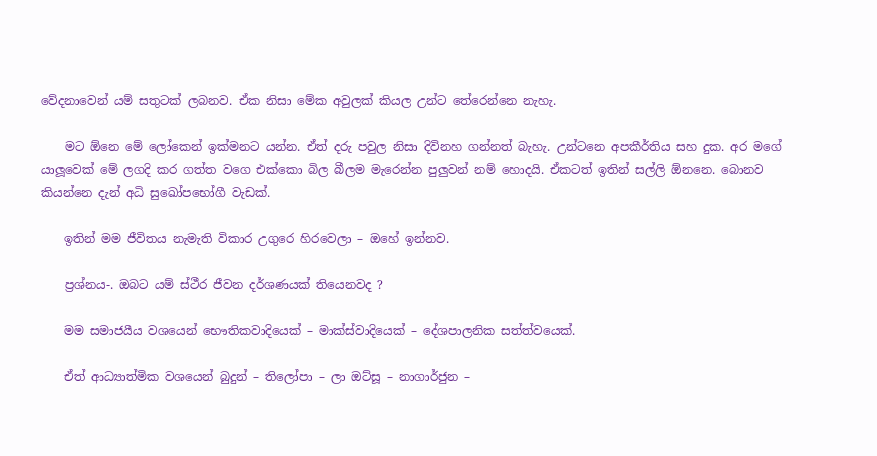වේදනාවෙන් යම් සතුටක් ලබනව. ඒක නිසා මේක අවුලක් කියල උන්ට තේරෙන්නෙ නැහැ.

    මට ඕනෙ මේ ලෝකෙන් ඉක්මනට යන්න. ඒත් දරු පවුල නිසා දිවිනහ ගන්නත් බැහැ. උන්ටනෙ අපකීර්තිය සහ දුක. අර මගේ යාලූවෙක් මේ ලගදි කර ගත්ත වගෙ එක්කො බිල බීලම මැරෙන්න පුලුවන් නම් හොදයි. ඒකටත් ඉතින් සල්ලි ඕනනෙ. බොනව කියන්නෙ දැන් අධි සුඛෝපභෝගී වැඩක්.

    ඉතින් මම ජීවිතය නැමැති විකාර උගුරෙ හිරවෙලා – ඔහේ ඉන්නව.

    ප්‍රශ්නය-. ඔබට යම් ස්ථීර ජීවන දර්ශණයක් තියෙනවද ?

    මම සමාජයීය වශයෙන් භෞතිකවාදියෙක් – මාක්ස්වාදියෙක් – දේශපාලනික සත්ත්වයෙක්.

    ඒත් ආධ්‍යාත්මික වශයෙන් බුදුන් – තිලෝපා – ලා ඔට්සූ – නාගාර්ජුන –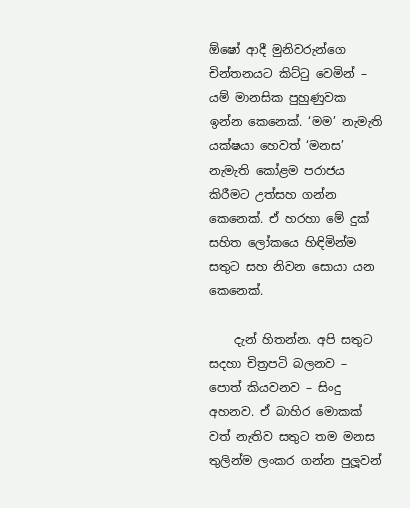ඕෂෝ ආදී මුනිවරුන්ගෙ චින්තනයට කිට්ටු වෙමින් – යම් මානසික පුහුණුවක ඉන්න කෙනෙක්. ‘මම’ නැමැති යක්ෂයා හෙවත් ‘මනස’ නැමැති කෝළම පරාජය කිරීමට උත්සහ ගන්න කෙනෙක්. ඒ හරහා මේ දුක් සහිත ලෝකයෙ හිඳිමින්ම සතුට සහ නිවන සොයා යන කෙනෙක්.

    දැන් හිතන්න. අපි සතුට සදහා චිත්‍රපටි බලනව – පොත් කියවනව – සිංදු අහනව. ඒ බාහිර මොකක් වත් නැතිව සතුට තම මනස තුලින්ම ලංකර ගන්න පුලූවන්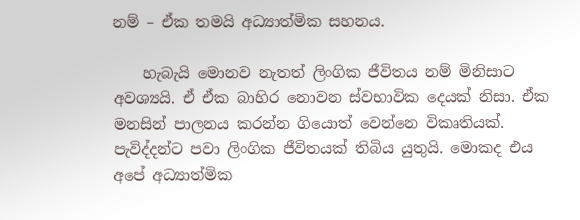නම් – ඒක තමයි අධ්‍යාත්මික සහනය.

    හැබැයි මොනව නැතත් ලිංගික ජීවිතය නම් මිනිසාට අවශ්‍යයි. ඒ ඒක බාහිර නොවන ස්වභාවික දෙයක් නිසා. ඒක මනසින් පාලනය කරන්න ගියොත් වෙන්නෙ විකෘතියක්. පැවිද්දන්ට පවා ලිංගික ජීවිතයක් තිබිය යුතුයි. මොකද එය අපේ අධ්‍යාත්මික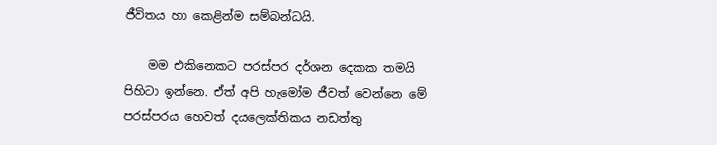ජීවිතය හා කෙළින්ම සම්බන්ධයි.

    මම එකිනෙකට පරස්පර දර්ශන දෙකක තමයි පිහිටා ඉන්නෙ. ඒත් අපි හැමෝම ජීවත් වෙන්නෙ මේ පරස්පරය හෙවත් දයලෙක්තිකය නඩත්තු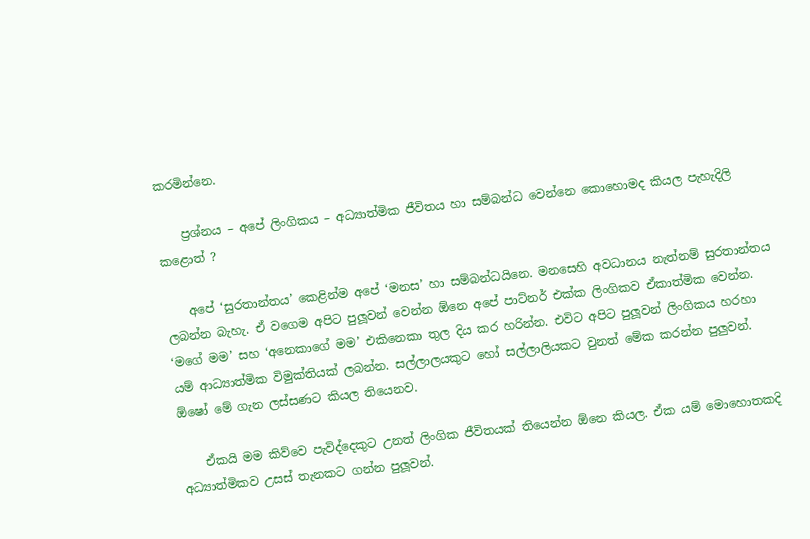කරමින්නෙ.

    ප්‍රශ්නය – අපේ ලිංගිකය – අධ්‍යාත්මික ජීවිතය හා සම්බන්ධ වෙන්නෙ කොහොමද කියල පැහැදිලි කළොත් ?

    අපේ ‘සුරතාන්තය’ කෙළින්ම අපේ ‘මනස’ හා සම්බන්ධයිනෙ. මනසෙහි අවධානය නැත්නම් සුරතාන්තය ලබන්න බැහැ. ඒ වගෙම අපිට පුලූවන් වෙන්න ඕනෙ අපේ පාට්නර් එක්ක ලිංගිකව ඒකාත්මික වෙන්න. ‘මගේ මම’ සහ ‘අනෙකාගේ මම’ එකිනෙකා තුල දිය කර හරින්න. එවිට අපිට පුලූවන් ලිංගිකය හරහා යම් ආධ්‍යාත්මික විමුක්තියක් ලබන්න. සල්ලාලයකුට හෝ සල්ලාලියකට වුනත් මේක කරන්න පුලුවන්. ඕෂෝ මේ ගැන ලස්සණට කියල තියෙනව.

    ඒකයි මම කිව්වෙ පැවිද්දෙකුට උනත් ලිංගික ජීවිතයක් තියෙන්න ඕනෙ කියල. ඒක යම් මොහොතකදි අධ්‍යාත්මිකව උසස් තැනකට ගන්න පුලූවන්.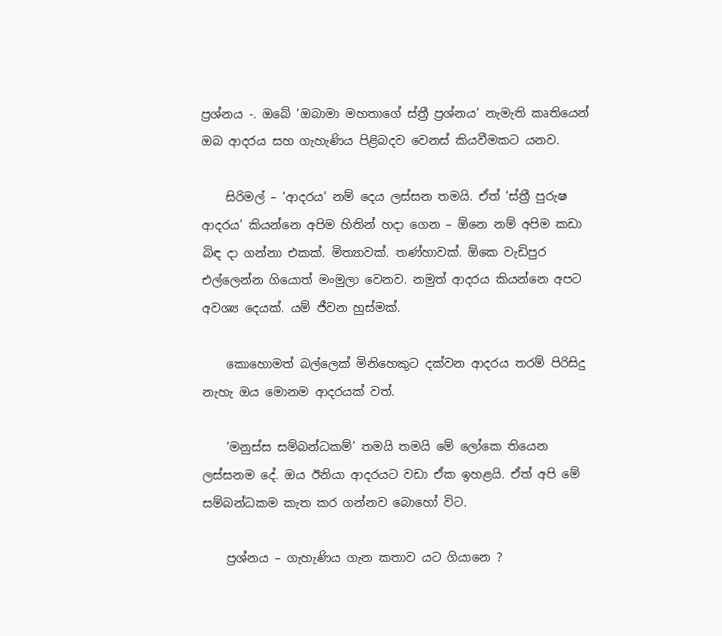ප්‍රශ්නය -. ඔබේ ‘ඔබාමා මහතාගේ ස්ත්‍රී ප්‍රශ්නය’ නැමැති කෘතියෙන් ඔබ ආදරය සහ ගැහැණිය පිළිබදව වෙනස් කියවීමකට යනව.

    සිරිමල් – ‘ආදරය’ නම් දෙය ලස්සන තමයි. ඒත් ‘ස්ත්‍රී පුරුෂ ආදරය’ කියන්නෙ අපිම හිතින් හදා ගෙන – ඕනෙ නම් අපිම කඩා බිඳ දා ගන්නා එකක්. මිත්‍යාවක්. තණ්හාවක්. ඕකෙ වැඩිපුර එල්ලෙන්න ගියොත් මංමුලා වෙනව. නමුත් ආදරය කියන්නෙ අපට අවශ්‍ය දෙයක්. යම් ජීවන හුස්මක්.

    කොහොමත් බල්ලෙක් මිනිහෙකුට දක්වන ආදරය තරම් පිරිසිදු නැහැ ඔය මොනම ආදරයක් වත්.

    ‘මනුස්ස සම්බන්ධකම්’ තමයි තමයි මේ ලෝකෙ තියෙන ලස්සනම දේ. ඔය ඊනියා ආදරයට වඩා ඒක ඉහළයි. ඒත් අපි මේ සම්බන්ධකම කැත කර ගන්නව බොහෝ විට.

    ප්‍රශ්නය – ගැහැණිය ගැන කතාව යට ගියානෙ ?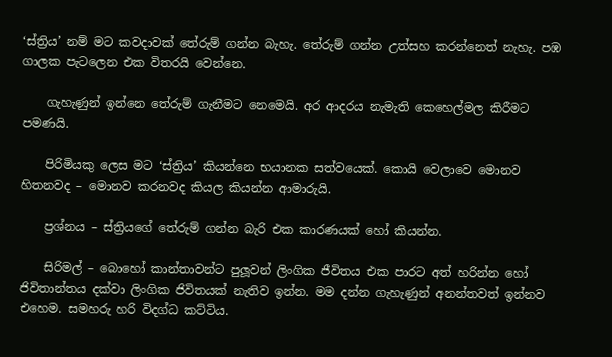‘ස්ත්‍රිය’ නම් මට කවදාවක් තේරුම් ගන්න බැහැ. තේරුම් ගන්න උත්සහ කරන්නෙත් නැහැ. පඹ ගාලක පැටලෙන එක විතරයි වෙන්නෙ.

    ගැහැණුන් ඉන්නෙ තේරුම් ගැනීමට නෙමෙයි. අර ආදරය නැමැති කෙහෙල්මල කිරීමට පමණයි.

    පිරිමියකු ලෙස මට ‘ස්ත්‍රිය’ කියන්නෙ භයානක සත්වයෙක්. කොයි වෙලාවෙ මොනව හිතනවද – මොනව කරනවද කියල කියන්න ආමාරුයි.

    ප්‍රශ්නය – ස්ත්‍රියගේ තේරුම් ගන්න බැරි එක කාරණයක් හෝ කියන්න.

    සිරිමල් – බොහෝ කාන්තාවන්ට පුලූවන් ලිංගික ජීවිතය එක පාරට අත් හරින්න හෝ ජිවිතාන්තය දක්වා ලිංගික ජිවිතයක් නැතිව ඉන්න. මම දන්න ගැහැණුන් අනන්තවත් ඉන්නව එහෙම. සමහරු හරි විදග්ධ කට්ටිය.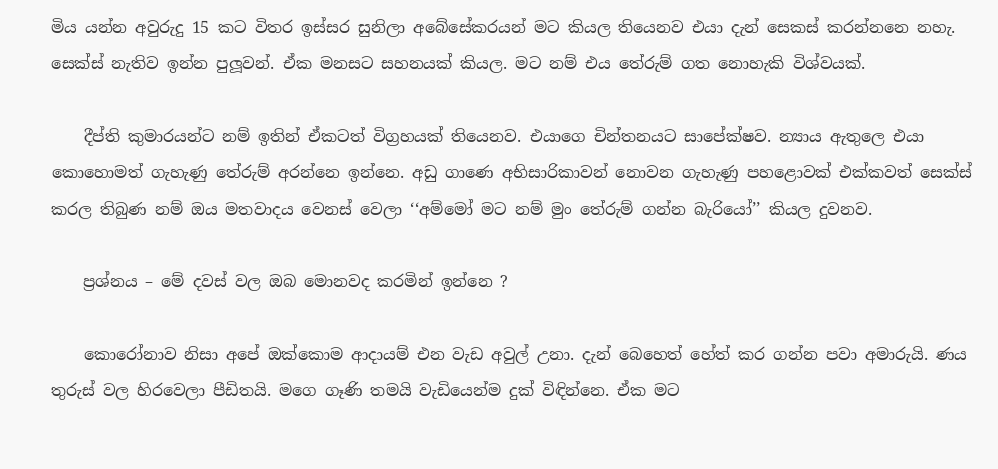මිය යන්න අවුරුදු 15 කට විතර ඉස්සර සුනිලා අබේසේකරයන් මට කියල තියෙනව එයා දැන් සෙකස් කරන්නනෙ නහැ. සෙක්ස් නැතිව ඉන්න පුලූවන්. ඒක මනසට සහනයක් කියල. මට නම් එය තේරුම් ගත නොහැකි විශ්වයක්.

    දීප්ති කුමාරයන්ට නම් ඉතින් ඒකටත් විග්‍රහයක් තියෙනව. එයාගෙ චින්තනයට සාපේක්ෂව. න්‍යාය ඇතුලෙ එයා කොහොමත් ගැහැණු තේරුම් අරන්නෙ ඉන්නෙ. අඩු ගාණෙ අභිසාරිකාවන් නොවන ගැහැණු පහළොවක් එක්කවත් සෙක්ස් කරල තිබුණ නම් ඔය මතවාදය වෙනස් වෙලා ‘‘අම්මෝ මට නම් මුං තේරුම් ගන්න බැරියෝ’’ කියල දුවනව.

    ප්‍රශ්නය – මේ දවස් වල ඔබ මොනවද කරමින් ඉන්නෙ ?

    කොරෝනාව නිසා අපේ ඔක්කොම ආදායම් එන වැඩ අවුල් උනා. දැන් බෙහෙත් හේත් කර ගන්න පවා අමාරුයි. ණය තුරුස් වල හිරවෙලා පීඩිතයි. මගෙ ගෑණි තමයි වැඩියෙන්ම දුක් විඳින්නෙ. ඒක මට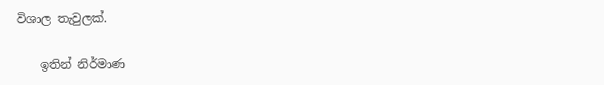විශාල තැවුලක්.

    ඉතින් නිර්මාණ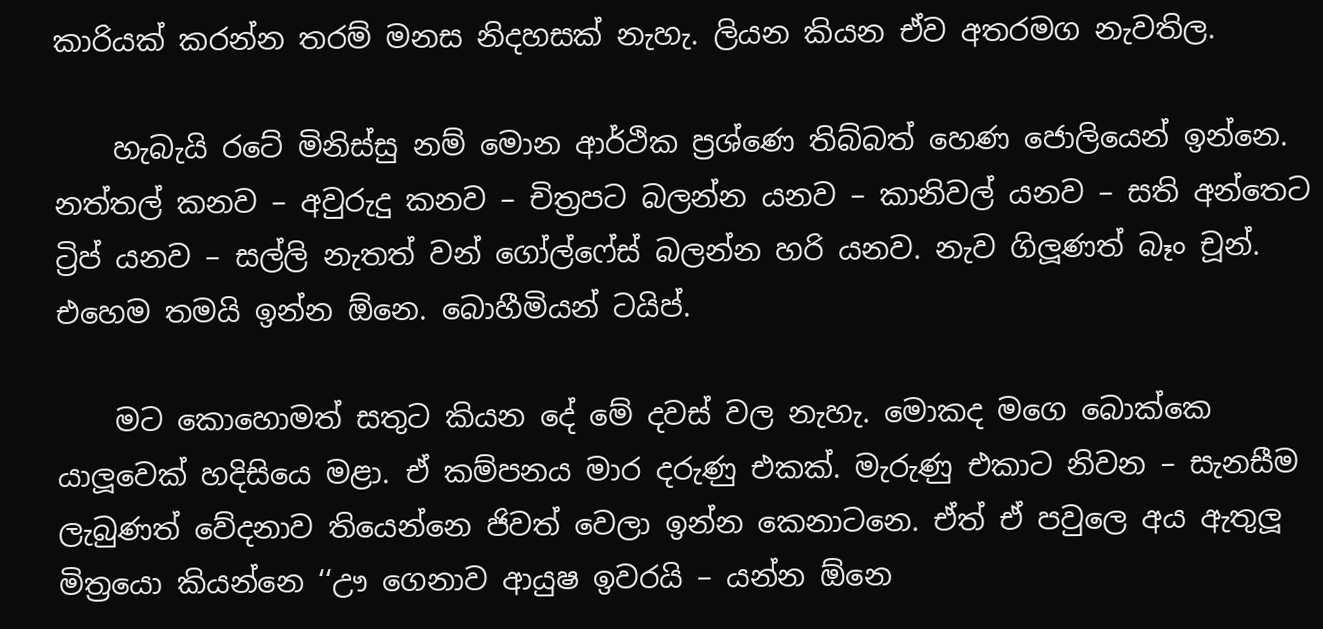කාරියක් කරන්න තරම් මනස නිදහසක් නැහැ. ලියන කියන ඒව අතරමග නැවතිල.

    හැබැයි රටේ මිනිස්සු නම් මොන ආර්ථික ප්‍රශ්ණෙ තිබ්බත් හෙණ ජොලියෙන් ඉන්නෙ. නත්තල් කනව – අවුරුදු කනව – චිත්‍රපට බලන්න යනව – කානිවල් යනව – සති අන්තෙට ට්‍රිප් යනව – සල්ලි නැතත් වන් ගෝල්ෆේස් බලන්න හරි යනව. නැව ගිලූණත් බෑං චූන්. එහෙම තමයි ඉන්න ඕනෙ. බොහීමියන් ටයිප්.

    මට කොහොමත් සතුට කියන දේ මේ දවස් වල නැහැ. මොකද මගෙ බොක්කෙ යාලූවෙක් හදිසියෙ මළා. ඒ කම්පනය මාර දරුණු එකක්. මැරුණු එකාට නිවන – සැනසීම ලැබුණත් වේදනාව තියෙන්නෙ ජිවත් වෙලා ඉන්න කෙනාටනෙ. ඒත් ඒ පවුලෙ අය ඇතුලූ මිත්‍රයො කියන්නෙ ‘‘ඌ ගෙනාව ආයුෂ ඉවරයි – යන්න ඕනෙ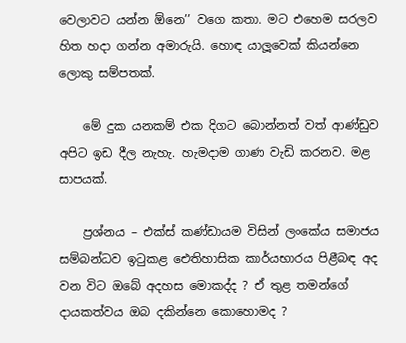වෙලාවට යන්න ඕනෙ’’ වගෙ කතා. මට එහෙම සරලව හිත හදා ගන්න අමාරුයි. හොඳ යාලූවෙක් කියන්නෙ ලොකු සම්පතක්.

    මේ දුක යනකම් එක දිගට බොන්නත් වත් ආණ්ඩුව අපිට ඉඩ දීල නැහැ. හැමදාම ගාණ වැඩි කරනව. මළ සාපයක්.

    ප්‍රශ්නය – එක්ස් කණ්ඩායම විසින් ලංකේය සමාජය සම්බන්ධව ඉටුකළ ඓතිහාසික කාර්යභාරය පිළීබඳ අද වන විට ඔබේ අදහස මොකද්ද ? ඒ තුළ තමන්ගේ දායකත්වය ඔබ දකින්නෙ කොහොමද ?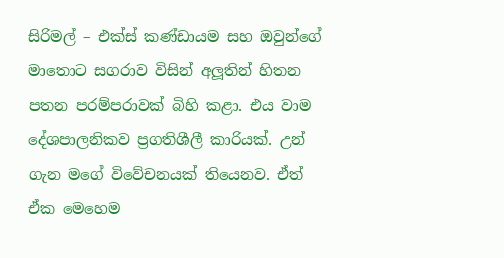සිරිමල් – එක්ස් කණ්ඩායම සහ ඔවුන්ගේ මාතොට සගරාව විසින් අලූතින් හිතන පතන පරම්පරාවක් බිහි කළා. එය වාම දේශපාලනිකව ප්‍රගතිශීලී කාරියක්. උන් ගැන මගේ විවේචනයක් තියෙනව. ඒත් ඒක මෙහෙම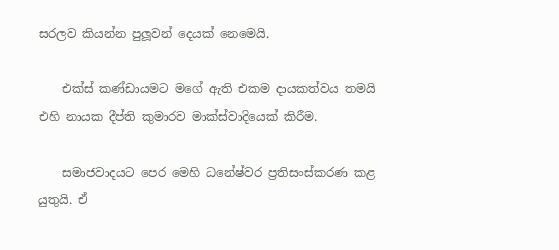සරලව කියන්න පුලූවන් දෙයක් නෙමෙයි.

    එක්ස් කණ්ඩායමට මගේ ඇති එකම දායකත්වය තමයි එහි නායක දීප්ති කුමාරව මාක්ස්වාදියෙක් කිරීම.

    සමාජවාදයට පෙර මෙහි ධනේෂ්වර ප්‍රතිසංස්කරණ කළ යුතුයි. ඒ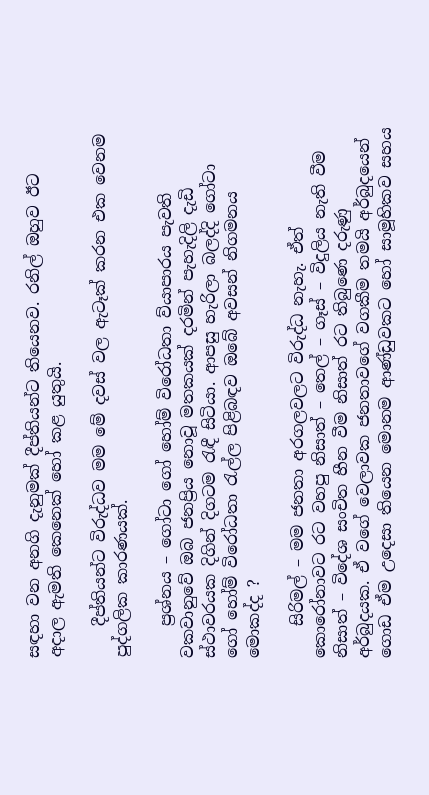සඳහා වන අනගි දැනුමක් දීප්තියන්ට තියෙනව. රනිල් ඔහුව ඊට අදාල ඇමති කෙනෙක් හෝ කළ යුතුයි.

    දීප්තියන්ට විරුද්ධව මම මේ දවස් වල ඇටෑක් කරන එක වෙනම පුද්ගලික කාරණයක්.

    ප්‍රශ්නය – ගෝටා ගෝ හෝම් විරෝධතා ව්යාපාරය පැවති වකවානුවේ ඔබ ජනප්‍රිය නොවූ මතකයක් දරමින් පැහැදිලි දැඩි ස්ථාවරයක දිගින් දිගටම රැඳී සිටියා. ආපසු හැරිලා බලද්දි ගෝටා ගෝ හෝම් විරෝධතා රැල්ල පිළිබඳව ඔබේ අවසන් නිගමනය මොකද්ද ?

    සිරිමල් – මම ජනතා අරගලවලට විරුද්ධ නැහැ. ඒත් කොරෝනාවට රට වහපු නිසාත් – තෙල් – ගෑස් – විදුලිය නැති වීම නිසාත් – විදේශ සංචිත හීන වීම නිසාත් රට තිබුණෙ දරුණු අර්බුදයක. ඒ වගේ වෙලාවක ජනතාවගේ වගකීම තමයි අර්බුදයෙන් ගොඩ ඒම උදෙසා තියෙන මොනම ආණ්ඩුවකට හෝ සාමූහිකව සහය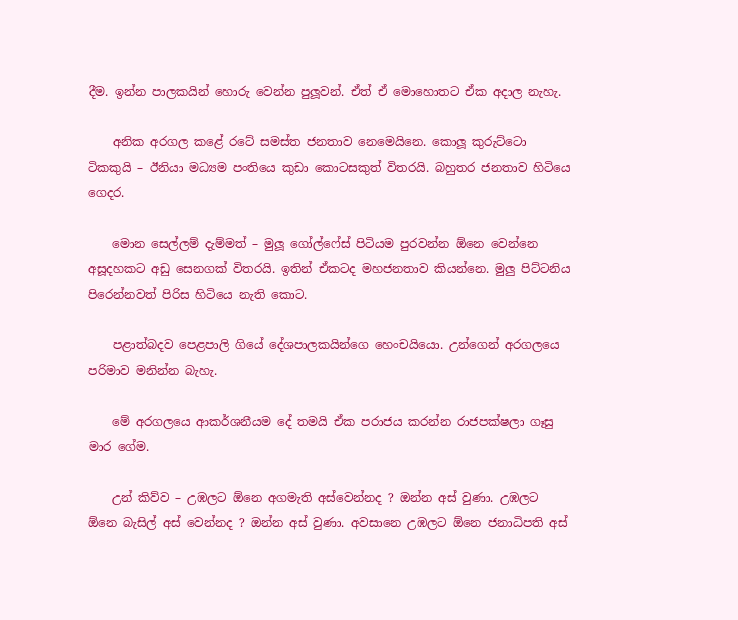දීම. ඉන්න පාලකයින් හොරු වෙන්න පුලූවන්. ඒත් ඒ මොහොතට ඒක අදාල නැහැ.

    අනික අරගල කළේ රටේ සමස්ත ජනතාව නෙමෙයිනෙ. කොලූ කුරුට්ටො ටිකකුයි – ඊනියා මධ්‍යම පංතියෙ කුඩා කොටසකුත් විතරයි. බහුතර ජනතාව හිටියෙ ගෙදර.

    මොන සෙල්ලම් දැම්මත් – මුලූ ගෝල්ෆේස් පිටියම පුරවන්න ඕනෙ වෙන්නෙ අසූදහකට අඩු සෙනගක් විතරයි. ඉතින් ඒකටද මහජනතාව කියන්නෙ. මුලු පිට්ටනිය පිරෙන්නවත් පිරිස හිටියෙ නැති කොට.

    පළාත්බදව පෙළපාලි ගියේ දේශපාලකයින්ගෙ හෙංචයියො. උන්ගෙන් අරගලයෙ පරිමාව මනින්න බැහැ.

    මේ අරගලයෙ ආකර්ශනීයම දේ තමයි ඒක පරාජය කරන්න රාජපක්ෂලා ගෑසු මාර ගේම.

    උන් කිව්ව – උඹලට ඕනෙ අගමැති අස්වෙන්නද ? ඔන්න අස් වුණා. උඹලට ඕනෙ බැසිල් අස් වෙන්නද ? ඔන්න අස් වුණා. අවසානෙ උඹලට ඕනෙ ජනාධිපති අස්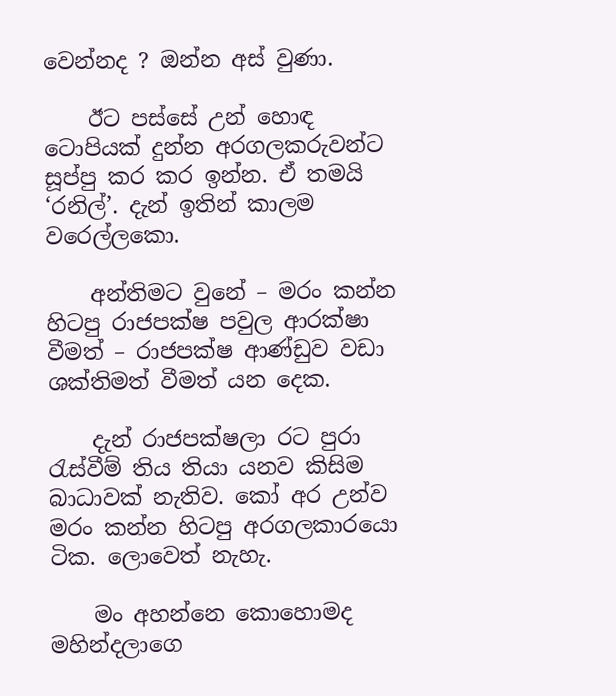වෙන්නද ? ඔන්න අස් වුණා.

    ඊට පස්සේ උන් හොඳ ටොපියක් දුන්න අරගලකරුවන්ට සූප්පු කර කර ඉන්න. ඒ තමයි ‘රනිල්’. දැන් ඉතින් කාලම වරෙල්ලකො.

    අන්තිමට වුනේ – මරං කන්න හිටපු රාජපක්ෂ පවුල ආරක්ෂා වීමත් – රාජපක්ෂ ආණ්ඩුව වඩා ශක්තිමත් වීමත් යන දෙක.

    දැන් රාජපක්ෂලා රට පුරා රැස්වීම් තිය තියා යනව කිසිම බාධාවක් නැතිව. කෝ අර උන්ව මරං කන්න හිටපු අරගලකාරයො ටික. ලොවෙත් නැහැ.

    මං අහන්නෙ කොහොමද මහින්දලාගෙ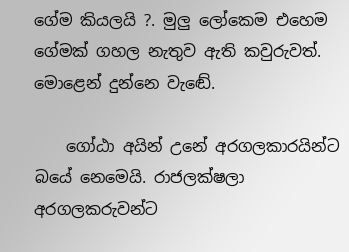ගේම කියලයි ?. මුලු ලෝකෙම එහෙම ගේමක් ගහල නැතුව ඇති කවුරුවත්. මොළෙන් දුන්නෙ වැඬේ.

    ගෝඨා අයින් උනේ අරගලකාරයින්ට බයේ නෙමෙයි. රාජලක්ෂලා අරගලකරුවන්ට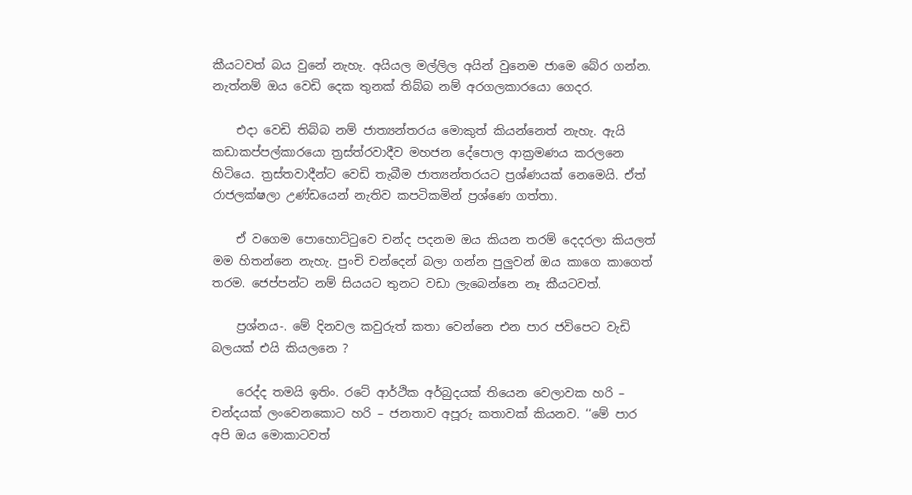කීයටවත් බය වුනේ නැහැ. අයියල මල්ලිල අයින් වුනෙම ජාමෙ බේර ගන්න. නැත්නම් ඔය වෙඩි දෙක තුනක් තිබ්බ නම් අරගලකාරයො ගෙදර.

    එදා වෙඩි තිබ්බ නම් ජාත්‍යන්තරය මොකුත් කියන්නෙත් නැහැ. ඇයි කඩාකප්පල්කාරයො ත්‍රස්ත්රවාදීව මහජන දේපොල ආක්‍රමණය කරලනෙ හිටියෙ. ත්‍රස්තවාදීන්ට වෙඩි තැබීම ජාත්‍යන්තරයට ප්‍රශ්ණයක් නෙමෙයි. ඒත් රාජලක්ෂලා උණ්ඩයෙන් නැතිව කපටිකමින් ප්‍රශ්ණෙ ගත්තා.

    ඒ වගෙම පොහොට්ටුවෙ චන්ද පදනම ඔය කියන තරම් දෙදරලා කියලත් මම හිතන්නෙ නැහැ. පුංචි චන්දෙන් බලා ගන්න පුලුවන් ඔය කාගෙ කාගෙත් තරම. ජෙප්පන්ට නම් සියයට තුනට වඩා ලැබෙන්නෙ නෑ කීයටවත්.

    ප්‍රශ්නය-. මේ දිනවල කවුරුත් කතා වෙන්නෙ එන පාර ජවිපෙට වැඩි බලයක් එයි කියලනෙ ?

    රෙද්ද තමයි ඉතිං. රටේ ආර්ථික අර්බුදයක් තියෙන වෙලාවක හරි – චන්දයක් ලංවෙනකොට හරි – ජනතාව අපූරු කතාවක් කියනව. ‘‘මේ පාර අපි ඔය මොකාටවත්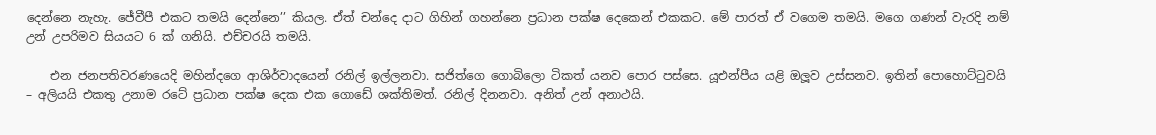දෙන්නෙ නැහැ. ජේවීපී එකට තමයි දෙන්නෙ’’ කියල. ඒත් චන්දෙ දාට ගිහින් ගහන්නෙ ප්‍රධාන පක්ෂ දෙකෙන් එකකට. මේ පාරත් ඒ වගෙම තමයි. මගෙ ගණන් වැරදි නම් උන් උපරිමව සියයට 6 ක් ගනියි. එච්චරයි තමයි.

    එන ජනපතිවරණයෙදි මහින්දගෙ ආශිර්වාදයෙන් රනිල් ඉල්ලනවා. සජිත්ගෙ ගොබිලො ටිකත් යනව පොර පස්සෙ. යූඑන්පීය යළි ඔලූව උස්සනව. ඉතින් පොහොට්ටුවයි – අලියයි එකතු උනාම රටේ ප්‍රධාන පක්ෂ දෙක එක ගොඩේ ශක්තිමත්. රනිල් දිනනවා. අනිත් උන් අනාථයි.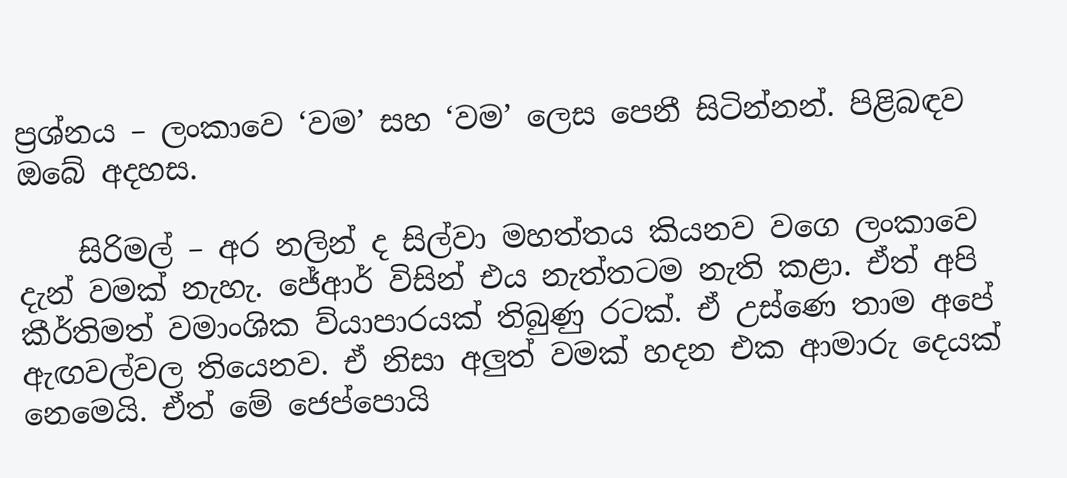ප්‍රශ්නය – ලංකාවෙ ‘වම’ සහ ‘වම’ ලෙස පෙනී සිටින්නන්. පිළිබඳව ඔබේ අදහස.

    සිරිමල් – අර නලින් ද සිල්වා මහත්තය කියනව වගෙ ලංකාවෙ දැන් වමක් නැහැ. ජේආර් විසින් එය නැත්තටම නැති කළා. ඒත් අපි කීර්තිමත් වමාංශික ව්යාපාරයක් තිබුණු රටක්. ඒ උස්ණෙ තාම අපේ ඇඟවල්වල තියෙනව. ඒ නිසා අලුත් වමක් හදන එක ආමාරු දෙයක් නෙමෙයි. ඒත් මේ ජෙප්පොයි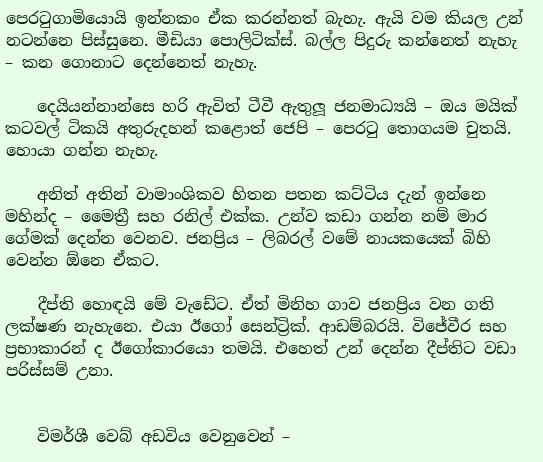පෙරටුගාමියොයි ඉන්නකං ඒක කරන්නත් බැහැ. ඇයි වම කියල උන් නටන්නෙ පිස්සුනෙ. මීඩියා පොලිටික්ස්. බල්ල පිදුරු කන්නෙත් නැහැ – කන ගොනාට දෙන්නෙත් නැහැ.

    දෙයියන්නාන්සෙ හරි ඇවිත් ටීවී ඇතුලූ ජනමාධ්‍යයි – ඔය මයික් කටවල් ටිකයි අතුරුදහන් කළොත් ජෙපි – පෙරටු තොගයම චුතයි. හොයා ගන්න නැහැ.

    අනිත් අතින් වාමාංශිකව හිතන පතන කට්ටිය දැන් ඉන්නෙ මහින්ද – මෛත්‍රී සහ රනිල් එක්ක. උන්ව කඩා ගන්න නම් මාර ගේමක් දෙන්න වෙනව. ජනප්‍රිය – ලිබරල් වමේ නායකයෙක් බිහි වෙන්න ඕනෙ ඒකට.

    දීප්ති හොඳයි මේ වැඩේට. ඒත් මිනිහ ගාව ජනප්‍රිය වන ගති ලක්ෂණ නැහැනෙ. එයා ඊගෝ සෙන්ට්‍රික්. ආඩම්බරයි. විජේවීර සහ ප්‍රභාකාරන් ද ඊගෝකාරයො තමයි. එහෙත් උන් දෙන්න දීප්තිට වඩා පරිස්සම් උනා.


    විමර්ශී වෙබ් අඩවිය වෙනුවෙන් –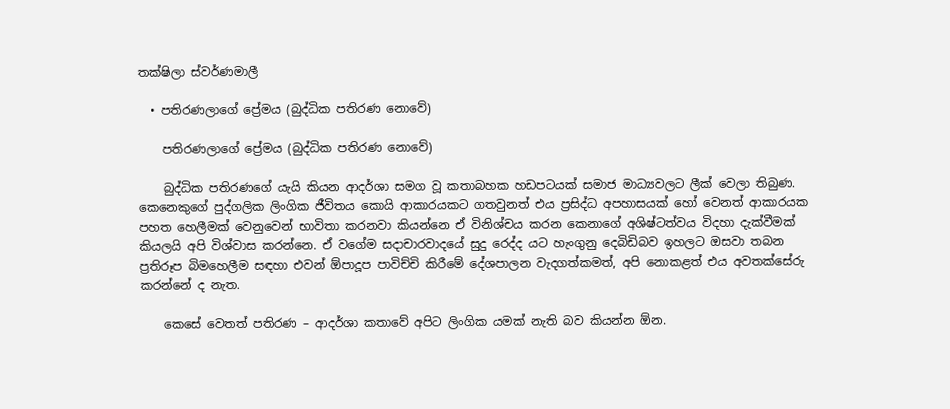තක්ෂිලා ස්වර්ණමාලී

  • පතිරණලාගේ ප්‍රේමය (බුද්ධික පතිරණ නොවේ)

    පතිරණලාගේ ප්‍රේමය (බුද්ධික පතිරණ නොවේ)

    බුද්ධික පතිරණගේ යැයි කියන ආදර්ශා සමග වූ කතාබහක හඩපටයක් සමාජ මාධ්‍යවලට ලීක් වෙලා තිබුණ. කෙනෙකුගේ පුද්ගලික ලිංගික ජීවිතය කොයි ආකාරයකට ගතවුනත් එය ප්‍රසිද්ධ අපහාසයක් හෝ වෙනත් ආකාරයක පහත හෙලීමක් වෙනුවෙන් භාවිතා කරනවා කියන්නෙ ඒ විනිශ්චය කරන කෙනාගේ අශිෂ්ටත්වය විදහා දැක්වීමක් කියලයි අපි විශ්වාස කරන්නෙ. ඒ වගේම සදාචාරවාදයේ සුදු රෙද්ද යට හැංගුනු දෙබිඩිබව ඉහලට ඔසවා තබන ප්‍රතිරූප බිමහෙලීම සඳහා එවන් ඕපාදූප පාවිච්චි කිරීමේ දේශපාලන වැදගත්කමත්, අපි නොකළත් එය අවතක්සේරු කරන්නේ ද නැත.

    කෙසේ වෙතත් පතිරණ – ආදර්ශා කතාවේ අපිට ලිංගික යමක් නැති බව කියන්න ඕන.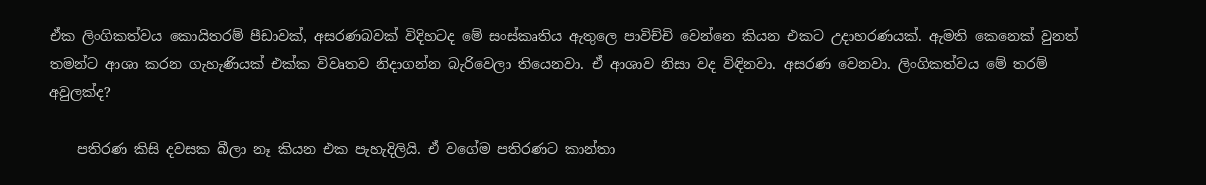ඒක ලිංගිකත්වය කොයිතරම් පීඩාවක්, අසරණබවක් විදිහටද මේ සංස්කෘතිය ඇතුලෙ පාවිච්චි වෙන්නෙ කියන එකට උදාහරණයක්. ඇමති කෙනෙක් වුනත් තමන්ට ආශා කරන ගැහැණියක් එක්ක විවෘතව නිදාගන්න බැරිවෙලා තියෙනවා. ඒ ආශාව නිසා වද විඳිනවා. අසරණ වෙනවා. ලිංගිකත්වය මේ තරම් අවුලක්ද?

    පතිරණ කිසි දවසක බීලා නෑ කියන එක පැහැදිලියි. ඒ වගේම පතිරණට කාන්තා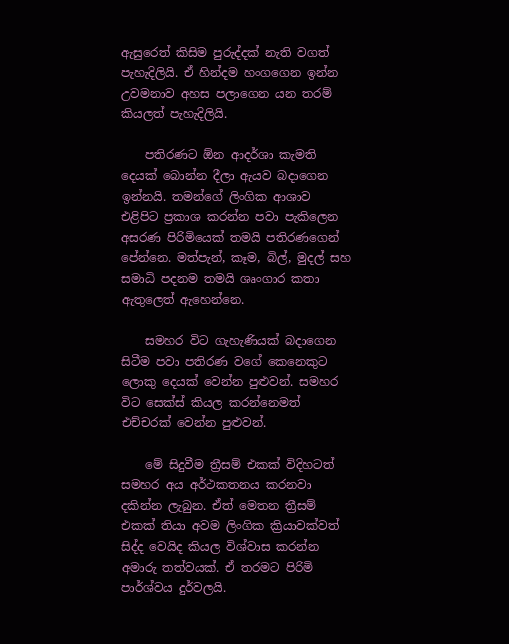ඇසුරෙත් කිසිම පුරුද්දක් නැති වගත් පැහැදිලියි. ඒ හින්දම හංගගෙන ඉන්න උවමනාව අහස පලාගෙන යන තරම් කියලත් පැහැදිලියි.

    පතිරණට ඕන ආදර්ශා කැමති දෙයක් බොන්න දීලා ඇයව බදාගෙන ඉන්නයි. තමන්ගේ ලිංගික ආශාව එළිපිට ප්‍රකාශ කරන්න පවා පැකිලෙන අසරණ පිරිමියෙක් තමයි පතිරණගෙන් පේන්නෙ. මත්පැන්, කෑම, බිල්, මුදල් සහ සමාධි පදනම තමයි ශෘංගාර කතා ඇතුලෙත් ඇහෙන්නෙ.

    සමහර විට ගැහැණියක් බදාගෙන සිටීම පවා පතිරණ වගේ කෙනෙකුට ලොකු දෙයක් වෙන්න පුළුවන්. සමහර විට සෙක්ස් කියල කරන්නෙමත් එච්චරක් වෙන්න පුළුවන්.

    මේ සිදුවීම ත්‍රීසම් එකක් විදිහටත් සමහර අය අර්ථකතනය කරනවා දකින්න ලැබුන. ඒත් මෙතන ත්‍රීසම් එකක් තියා අවම ලිංගික ක්‍රියාවක්වත් සිද්ද වෙයිද කියල විශ්වාස කරන්න අමාරු තත්වයක්. ඒ තරමට පිරිමි පාර්ශ්වය දුර්වලයි.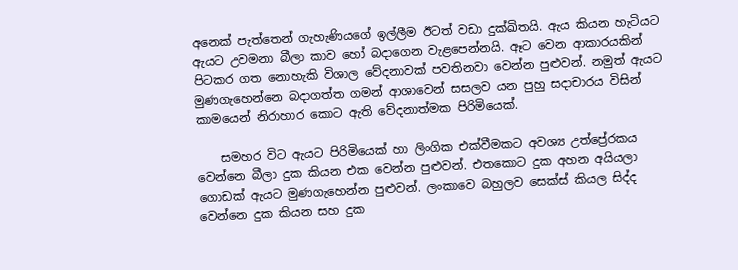අනෙක් පැත්තෙන් ගැහැණියගේ ඉල්ලීම ඊටත් වඩා දුක්ඛිතයි. ඇය කියන හැටියට ඇයට උවමනා බීලා කාව හෝ බදාගෙන වැළපෙන්නයි. ඈට වෙන ආකාරයකින් පිටකර ගත නොහැකි විශාල වේදනාවක් පවතිනවා වෙන්න පුළුවන්. නමුත් ඇයට මුණගැහෙන්නෙ බදාගත්ත ගමන් ආශාවෙන් සසලව යන පුහු සදාචාරය විසින් කාමයෙන් නිරාහාර කොට ඇති වේදනාත්මක පිරිමියෙක්.

    සමහර විට ඇයට පිරිමියෙක් හා ලිංගික එක්වීමකට අවශ්‍ය උත්ප්‍රේරකය වෙන්නෙ බීලා දුක කියන එක වෙන්න පුළුවන්. එතකොට දුක අහන අයියලා ගොඩක් ඇයට මුණගැහෙන්න පුළුවන්. ලංකාවෙ බහුලව සෙක්ස් කියල සිද්ද වෙන්නෙ දුක කියන සහ දුක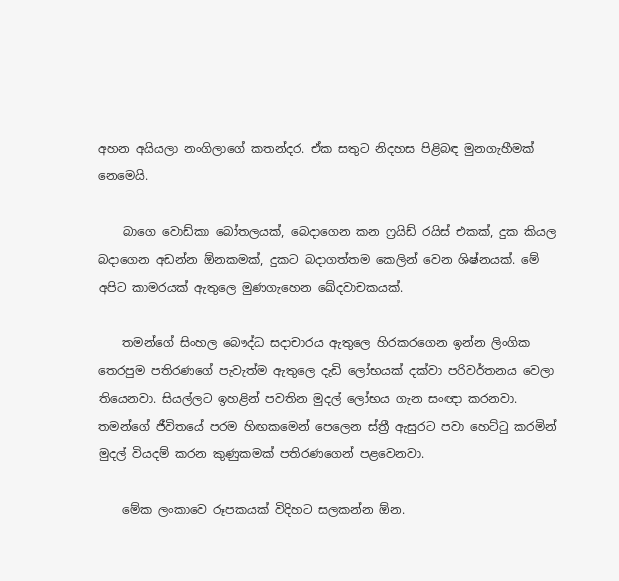අහන අයියලා නංගිලාගේ කතන්දර. ඒක සතුට නිදහස පිළිබඳ මුනගැහීමක් නෙමෙයි.

    බාගෙ වොඩ්කා බෝතලයක්, බෙදාගෙන කන ෆ්‍රයිඩ් රයිස් එකක්, දුක කියල බදාගෙන අඩන්න ඕනකමක්, දුකට බදාගත්තම කෙලින් වෙන ශිෂ්නයක්. මේ අපිට කාමරයක් ඇතුලෙ මුණගැහෙන ඛේදවාචකයක්.

    තමන්ගේ සිංහල බෞද්ධ සදාචාරය ඇතුලෙ හිරකරගෙන ඉන්න ලිංගික තෙරපුම පතිරණගේ පැවැත්ම ඇතුලෙ දැඩි ලෝභයක් දක්වා පරිවර්තනය වෙලා තියෙනවා. සියල්ලට ඉහළින් පවතින මුදල් ලෝභය ගැන සංඥා කරනවා. තමන්ගේ ජීවිතයේ පරම හිඟකමෙන් පෙලෙන ස්ත්‍රී ඇසුරට පවා හෙට්ටු කරමින් මුදල් වියදම් කරන කුණුකමක් පතිරණගෙන් පළවෙනවා.

    මේක ලංකාවෙ රූපකයක් විදිහට සලකන්න ඕන.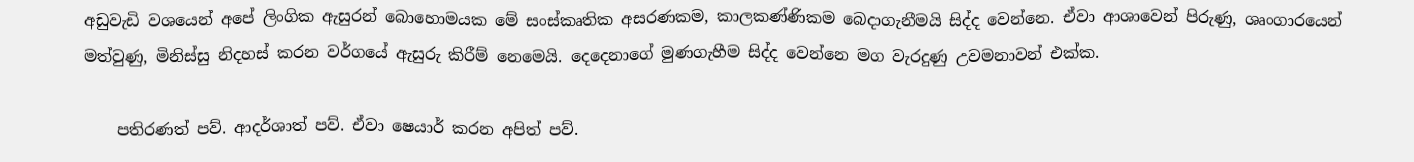අඩුවැඩි වශයෙන් අපේ ලිංගික ඇසුරන් බොහොමයක මේ සංස්කෘතික අසරණක‍ම, කාලකණ්ණිකම බෙදාගැනීමයි සිද්ද වෙන්නෙ. ඒවා ආශාවෙන් පිරුණු, ශෘංගාරයෙන් මත්වුණු, මිනිස්සු නිදහස් කරන වර්ගයේ ඇසුරු කිරීම් නෙමෙයි. දෙදෙනාගේ මුණගැහීම සිද්ද වෙන්නෙ මග වැරදුණු උවමනාවන් එක්ක.

    පතිරණත් පව්. ආදර්ශාත් පව්. ඒවා ෂෙයාර් කරන අපිත් පව්.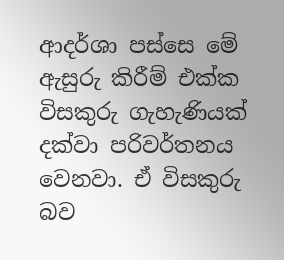ආදර්ශා පස්සෙ මේ ඇසුරු කිරීම් එක්ක විසකුරු ගැහැණියක් දක්වා පරිවර්තනය වෙනවා. ඒ විසකුරු බව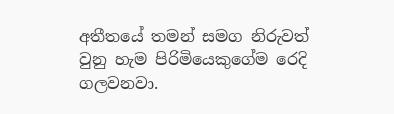අතීතයේ තමන් සමග නිරුවත් වුනු හැම පිරිමියෙකුගේම රෙදි ගලවනවා.